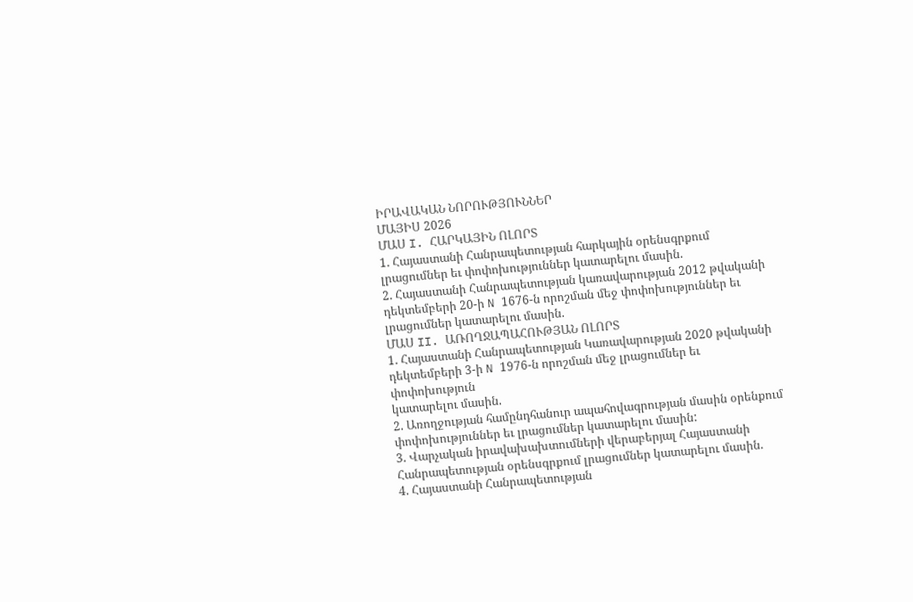ԻՐԱՎԱԿԱՆ ՆՈՐՈՒԹՅՈՒՆՆԵՐ
ՄԱՅԻՍ 2026
ՄԱՍ I. ՀԱՐԿԱՅԻՆ ՈԼՈՐՏ
1. Հայաստանի Հանրապետության հարկային օրենսգրքում լրացումներ եւ փոփոխություններ կատարելու մասին.
2. Հայաստանի Հանրապետության կառավարության 2012 թվականի դեկտեմբերի 20-ի N 1676-ն որոշման մեջ փոփոխություններ եւ լրացումներ կատարելու մասին.
ՄԱՍ II. ԱՌՈՂՋԱՊԱՀՈՒԹՅԱՆ ՈԼՈՐՏ
1. Հայաստանի Հանրապետության Կառավարության 2020 թվականի դեկտեմբերի 3-ի N 1976-ն որոշման մեջ լրացումներ եւ փոփոխություն
կատարելու մասին.
2. Առողջության համընդհանուր ապահովագրության մասին օրենքում փոփոխություններ եւ լրացումներ կատարելու մասին:
3. Վարչական իրավախախտումների վերաբերյալ Հայաստանի Հանրապետության օրենսգրքում լրացումներ կատարելու մասին.
4. Հայաստանի Հանրապետության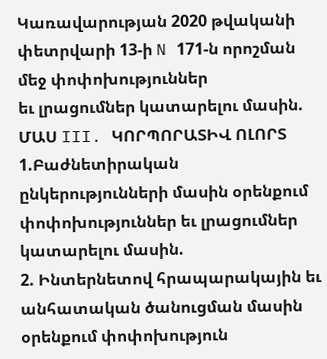Կառավարության 2020 թվականի փետրվարի 13-ի N 171-ն որոշման մեջ փոփոխություններ
եւ լրացումներ կատարելու մասին.
ՄԱՍ III. ԿՈՐՊՈՐԱՏԻՎ ՈԼՈՐՏ
1.Բաժնետիրական ընկերությունների մասին օրենքում փոփոխություններ եւ լրացումներ կատարելու մասին.
2. Ինտերնետով հրապարակային եւ անհատական ծանուցման մասին օրենքում փոփոխություն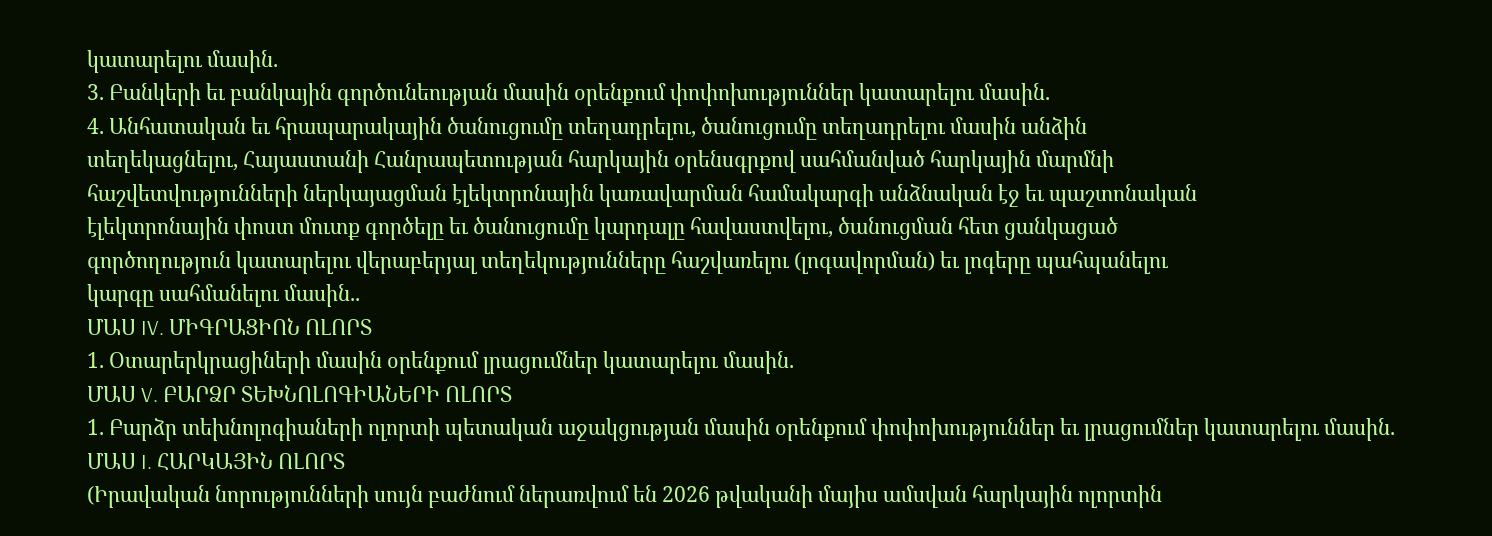կատարելու մասին.
3. Բանկերի եւ բանկային գործունեության մասին օրենքում փոփոխություններ կատարելու մասին.
4. Անհատական եւ հրապարակային ծանուցումը տեղադրելու, ծանուցումը տեղադրելու մասին անձին
տեղեկացնելու, Հայաստանի Հանրապետության հարկային օրենսգրքով սահմանված հարկային մարմնի
հաշվետվությունների ներկայացման էլեկտրոնային կառավարման համակարգի անձնական էջ եւ պաշտոնական
էլեկտրոնային փոստ մուտք գործելը եւ ծանուցումը կարդալը հավաստվելու, ծանուցման հետ ցանկացած
գործողություն կատարելու վերաբերյալ տեղեկությունները հաշվառելու (լոգավորման) եւ լոգերը պահպանելու
կարգը սահմանելու մասին..
ՄԱՍ IV. ՄԻԳՐԱՑԻՈՆ ՈԼՈՐՏ
1. Օտարերկրացիների մասին օրենքում լրացումներ կատարելու մասին.
ՄԱՍ V. ԲԱՐՁՐ ՏԵԽՆՈԼՈԳԻԱՆԵՐԻ ՈԼՈՐՏ
1. Բարձր տեխնոլոգիաների ոլորտի պետական աջակցության մասին օրենքում փոփոխություններ եւ լրացումներ կատարելու մասին.
ՄԱՍ I. ՀԱՐԿԱՅԻՆ ՈԼՈՐՏ
(Իրավական նորությունների սույն բաժնում ներառվում են 2026 թվականի մայիս ամսվան հարկային ոլորտին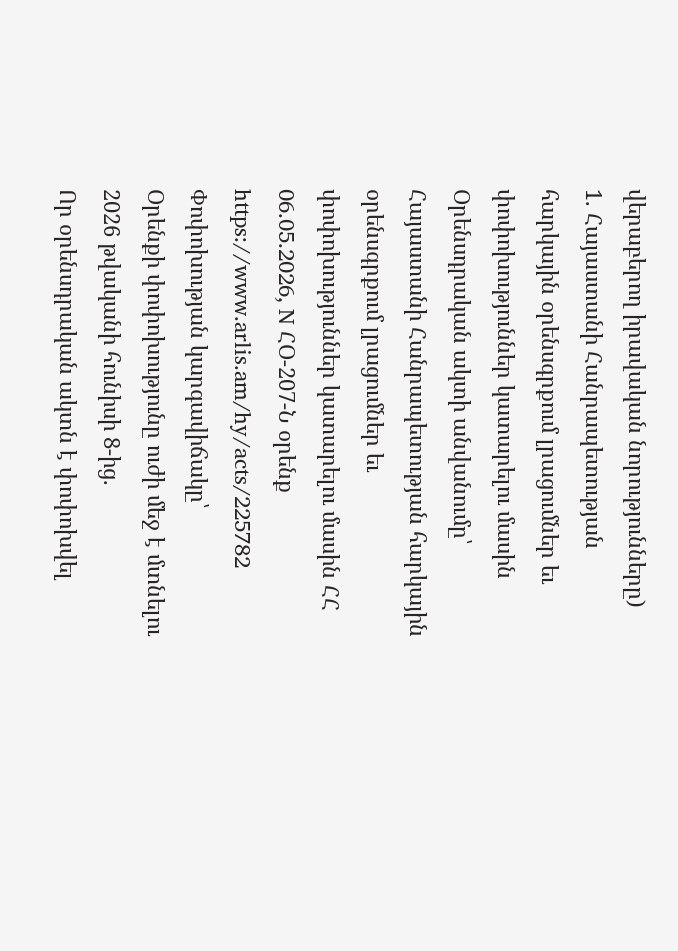վերաբերող իրավական նորությունները)
1. Հայաստանի Հանրապետության հարկային օրենսգրքում լրացումներ եւ փոփոխություններ կատարելու մասին
Օրենսդրական ակտի անվանումը՝
Հայաստանի Հանրապետության հարկային օրենսգրքում լրացումներ եւ փոփոխություններ կատարելու մասին ՀՀ 06.05.2026, N ՀՕ-207-Ն օրենք
https://www.arlis.am/hy/acts/225782
Փոփոխության կարգավիճակը՝
Օրենքի փոփոխությունը ուժի մեջ է մտնելու 2026 թվականի հունիսի 8-ից.
Որ օրենսդրական ակտն է փոփոխվել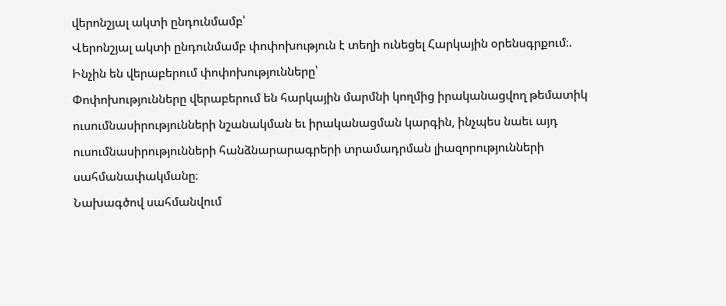վերոնշյալ ակտի ընդունմամբ՝
Վերոնշյալ ակտի ընդունմամբ փոփոխություն է տեղի ունեցել Հարկային օրենսգրքում։.
Ինչին են վերաբերում փոփոխությունները՝
Փոփոխությունները վերաբերում են հարկային մարմնի կողմից իրականացվող թեմատիկ ուսումնասիրությունների նշանակման եւ իրականացման կարգին, ինչպես նաեւ այդ ուսումնասիրությունների հանձնարարագրերի տրամադրման լիազորությունների սահմանափակմանը։
Նախագծով սահմանվում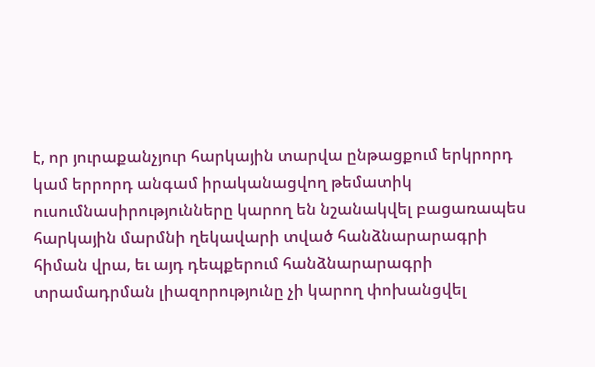է, որ յուրաքանչյուր հարկային տարվա ընթացքում երկրորդ կամ երրորդ անգամ իրականացվող թեմատիկ ուսումնասիրությունները կարող են նշանակվել բացառապես հարկային մարմնի ղեկավարի տված հանձնարարագրի հիման վրա, եւ այդ դեպքերում հանձնարարագրի տրամադրման լիազորությունը չի կարող փոխանցվել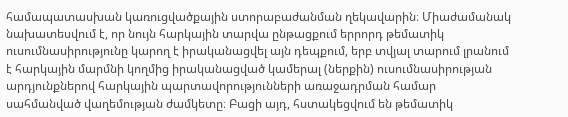համապատասխան կառուցվածքային ստորաբաժանման ղեկավարին։ Միաժամանակ նախատեսվում է, որ նույն հարկային տարվա ընթացքում երրորդ թեմատիկ ուսումնասիրությունը կարող է իրականացվել այն դեպքում, երբ տվյալ տարում լրանում է հարկային մարմնի կողմից իրականացված կամերալ (ներքին) ուսումնասիրության արդյունքներով հարկային պարտավորությունների առաջադրման համար սահմանված վաղեմության ժամկետը։ Բացի այդ, հստակեցվում են թեմատիկ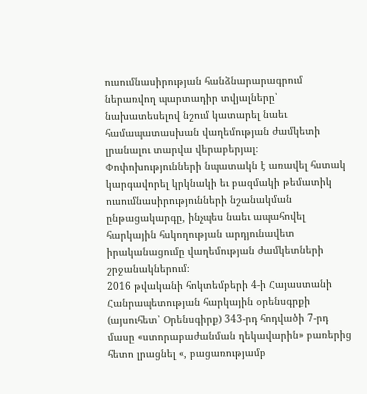ուսումնասիրության հանձնարարագրում ներառվող պարտադիր տվյալները՝ նախատեսելով նշում կատարել նաեւ համապատասխան վաղեմության ժամկետի լրանալու տարվա վերաբերյալ։
Փոփոխությունների նպատակն է առավել հստակ կարգավորել կրկնակի եւ բազմակի թեմատիկ ուսումնասիրությունների նշանակման ընթացակարգը, ինչպես նաեւ ապահովել հարկային հսկողության արդյունավետ իրականացումը վաղեմության ժամկետների շրջանակներում։
2016 թվականի հոկտեմբերի 4-ի Հայաստանի Հանրապետության հարկային օրենսգրքի (այսուհետ՝ Օրենսգիրք) 343-րդ հոդվածի 7-րդ մասը «ստորաբաժանման ղեկավարին» բառերից հետո լրացնել «, բացառությամբ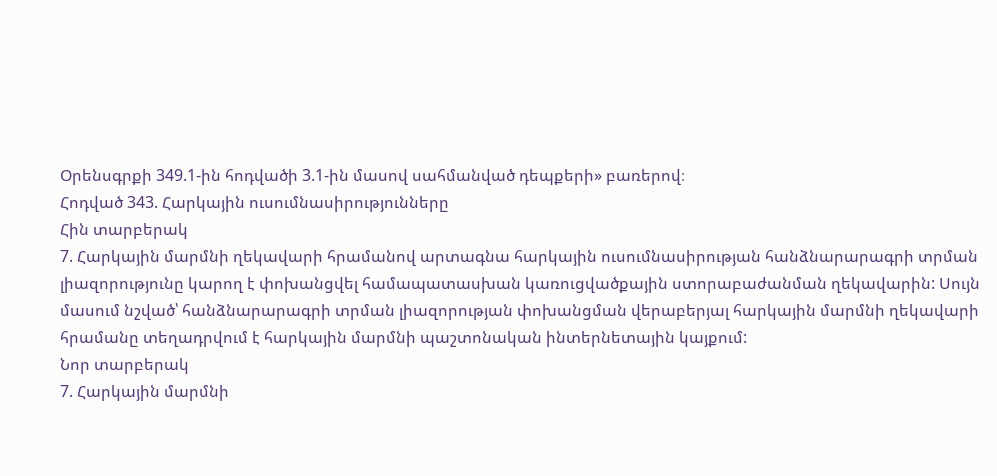Օրենսգրքի 349.1-ին հոդվածի 3.1-ին մասով սահմանված դեպքերի» բառերով։
Հոդված 343. Հարկային ուսումնասիրությունները
Հին տարբերակ
7. Հարկային մարմնի ղեկավարի հրամանով արտագնա հարկային ուսումնասիրության հանձնարարագրի տրման լիազորությունը կարող է փոխանցվել համապատասխան կառուցվածքային ստորաբաժանման ղեկավարին: Սույն մասում նշված՝ հանձնարարագրի տրման լիազորության փոխանցման վերաբերյալ հարկային մարմնի ղեկավարի հրամանը տեղադրվում է հարկային մարմնի պաշտոնական ինտերնետային կայքում:
Նոր տարբերակ
7. Հարկային մարմնի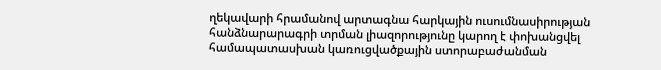ղեկավարի հրամանով արտագնա հարկային ուսումնասիրության հանձնարարագրի տրման լիազորությունը կարող է փոխանցվել համապատասխան կառուցվածքային ստորաբաժանման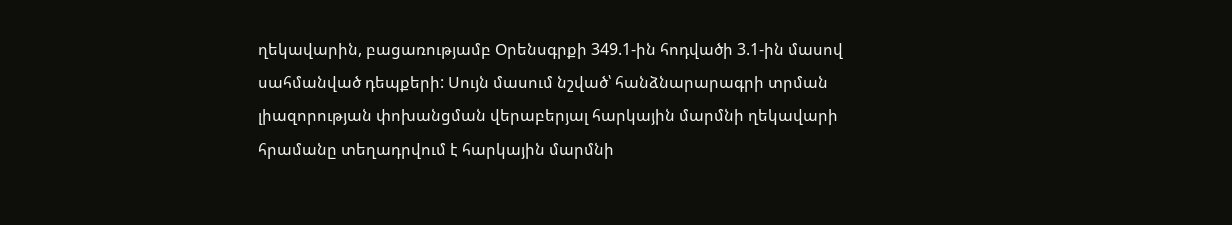ղեկավարին, բացառությամբ Օրենսգրքի 349.1-ին հոդվածի 3.1-ին մասով սահմանված դեպքերի: Սույն մասում նշված՝ հանձնարարագրի տրման լիազորության փոխանցման վերաբերյալ հարկային մարմնի ղեկավարի հրամանը տեղադրվում է հարկային մարմնի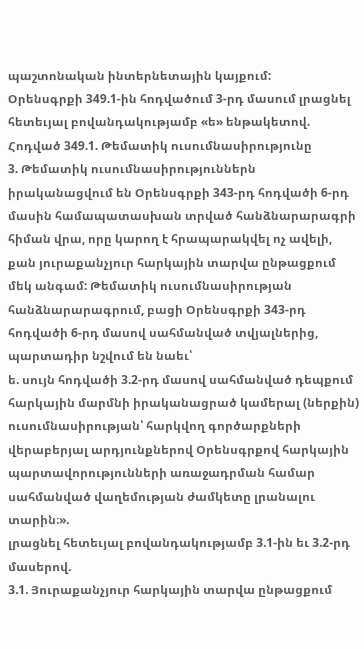պաշտոնական ինտերնետային կայքում:
Օրենսգրքի 349.1-ին հոդվածում 3-րդ մասում լրացնել հետեւյալ բովանդակությամբ «ե» ենթակետով.
Հոդված 349.1. Թեմատիկ ուսումնասիրությունը
3. Թեմատիկ ուսումնասիրություններն իրականացվում են Օրենսգրքի 343-րդ հոդվածի 6-րդ մասին համապատասխան տրված հանձնարարագրի հիման վրա, որը կարող է հրապարակվել ոչ ավելի, քան յուրաքանչյուր հարկային տարվա ընթացքում մեկ անգամ: Թեմատիկ ուսումնասիրության հանձնարարագրում, բացի Օրենսգրքի 343-րդ հոդվածի 6-րդ մասով սահմանված տվյալներից, պարտադիր նշվում են նաեւ՝
ե. սույն հոդվածի 3.2-րդ մասով սահմանված դեպքում հարկային մարմնի իրականացրած կամերալ (ներքին) ուսումնասիրության՝ հարկվող գործարքների վերաբերյալ արդյունքներով Օրենսգրքով հարկային պարտավորությունների առաջադրման համար սահմանված վաղեմության ժամկետը լրանալու տարին։».
լրացնել հետեւյալ բովանդակությամբ 3.1-ին եւ 3.2-րդ մասերով.
3.1. Յուրաքանչյուր հարկային տարվա ընթացքում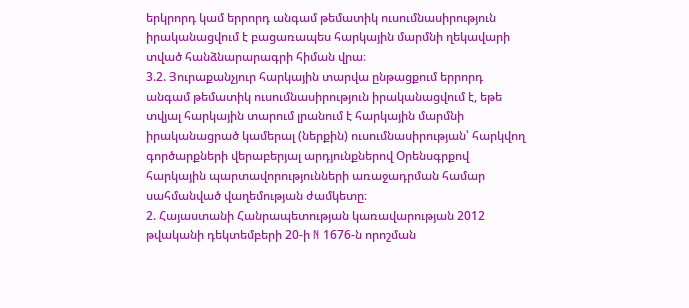երկրորդ կամ երրորդ անգամ թեմատիկ ուսումնասիրություն իրականացվում է բացառապես հարկային մարմնի ղեկավարի տված հանձնարարագրի հիման վրա։
3.2. Յուրաքանչյուր հարկային տարվա ընթացքում երրորդ անգամ թեմատիկ ուսումնասիրություն իրականացվում է, եթե տվյալ հարկային տարում լրանում է հարկային մարմնի իրականացրած կամերալ (ներքին) ուսումնասիրության՝ հարկվող գործարքների վերաբերյալ արդյունքներով Օրենսգրքով հարկային պարտավորությունների առաջադրման համար սահմանված վաղեմության ժամկետը։
2. Հայաստանի Հանրապետության կառավարության 2012 թվականի դեկտեմբերի 20-ի N 1676-ն որոշման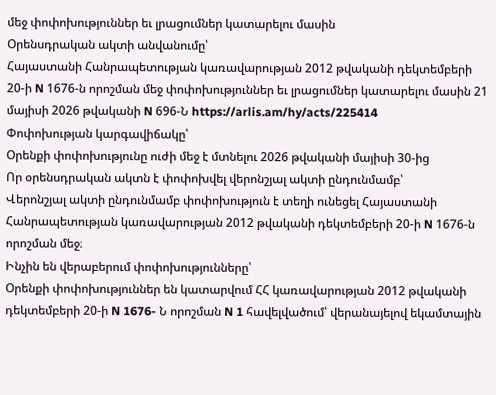մեջ փոփոխություններ եւ լրացումներ կատարելու մասին
Օրենսդրական ակտի անվանումը՝
Հայաստանի Հանրապետության կառավարության 2012 թվականի դեկտեմբերի 20-ի N 1676-ն որոշման մեջ փոփոխություններ եւ լրացումներ կատարելու մասին 21 մայիսի 2026 թվականի N 696-Ն https://arlis.am/hy/acts/225414
Փոփոխության կարգավիճակը՝
Օրենքի փոփոխությունը ուժի մեջ է մտնելու 2026 թվականի մայիսի 30-ից
Որ օրենսդրական ակտն է փոփոխվել վերոնշյալ ակտի ընդունմամբ՝
Վերոնշյալ ակտի ընդունմամբ փոփոխություն է տեղի ունեցել Հայաստանի Հանրապետության կառավարության 2012 թվականի դեկտեմբերի 20-ի N 1676-ն որոշման մեջ։
Ինչին են վերաբերում փոփոխությունները՝
Օրենքի փոփոխություններ են կատարվում ՀՀ կառավարության 2012 թվականի դեկտեմբերի 20-ի N 1676- Ն որոշման N 1 հավելվածում՝ վերանայելով եկամտային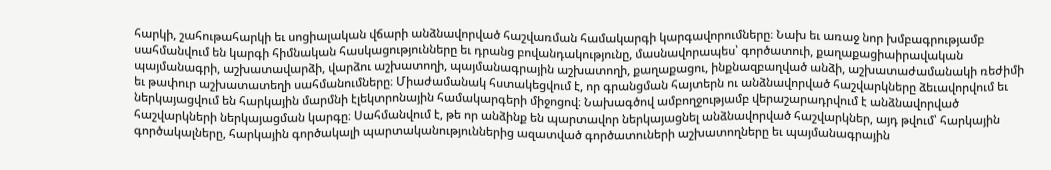հարկի, շահութահարկի եւ սոցիալական վճարի անձնավորված հաշվառման համակարգի կարգավորումները։ Նախ եւ առաջ նոր խմբագրությամբ սահմանվում են կարգի հիմնական հասկացությունները եւ դրանց բովանդակությունը, մասնավորապես՝ գործատուի, քաղաքացիաիրավական պայմանագրի, աշխատավարձի, վարձու աշխատողի, պայմանագրային աշխատողի, քաղաքացու, ինքնազբաղված անձի, աշխատաժամանակի ռեժիմի եւ թափուր աշխատատեղի սահմանումները։ Միաժամանակ հստակեցվում է, որ գրանցման հայտերն ու անձնավորված հաշվարկները ձեւավորվում եւ ներկայացվում են հարկային մարմնի էլեկտրոնային համակարգերի միջոցով։ Նախագծով ամբողջությամբ վերաշարադրվում է անձնավորված հաշվարկների ներկայացման կարգը։ Սահմանվում է, թե որ անձինք են պարտավոր ներկայացնել անձնավորված հաշվարկներ, այդ թվում՝ հարկային գործակալները, հարկային գործակալի պարտականություններից ազատված գործատուների աշխատողները եւ պայմանագրային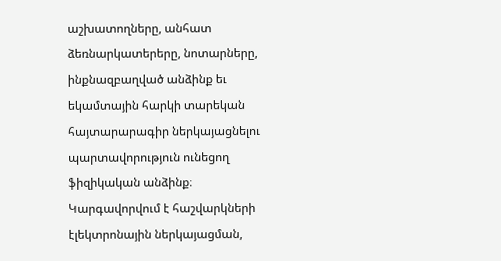աշխատողները, անհատ ձեռնարկատերերը, նոտարները, ինքնազբաղված անձինք եւ եկամտային հարկի տարեկան հայտարարագիր ներկայացնելու պարտավորություն ունեցող ֆիզիկական անձինք։ Կարգավորվում է հաշվարկների էլեկտրոնային ներկայացման,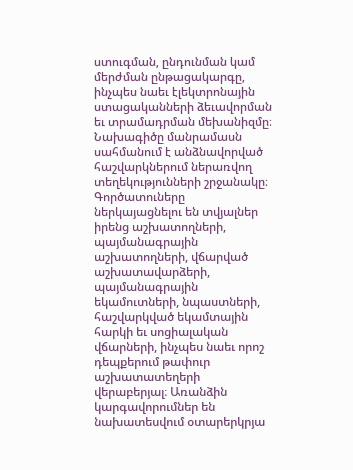ստուգման, ընդունման կամ մերժման ընթացակարգը, ինչպես նաեւ էլեկտրոնային ստացականների ձեւավորման եւ տրամադրման մեխանիզմը։ Նախագիծը մանրամասն սահմանում է անձնավորված հաշվարկներում ներառվող տեղեկությունների շրջանակը։ Գործատուները ներկայացնելու են տվյալներ իրենց աշխատողների, պայմանագրային աշխատողների, վճարված աշխատավարձերի, պայմանագրային եկամուտների, նպաստների, հաշվարկված եկամտային հարկի եւ սոցիալական վճարների, ինչպես նաեւ որոշ դեպքերում թափուր աշխատատեղերի վերաբերյալ։ Առանձին կարգավորումներ են նախատեսվում օտարերկրյա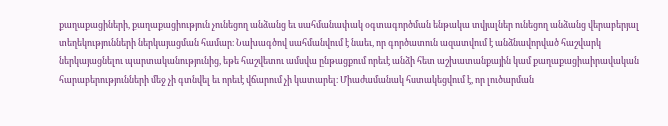քաղաքացիների, քաղաքացիություն չունեցող անձանց եւ սահմանափակ օգտագործման ենթակա տվյալներ ունեցող անձանց վերաբերյալ տեղեկությունների ներկայացման համար։ Նախագծով սահմանվում է նաեւ, որ գործատուն ազատվում է անձնավորված հաշվարկ ներկայացնելու պարտականությունից, եթե հաշվետու ամսվա ընթացքում որեւէ անձի հետ աշխատանքային կամ քաղաքացիաիրավական հարաբերությունների մեջ չի գտնվել եւ որեւէ վճարում չի կատարել։ Միաժամանակ հստակեցվում է, որ լուծարման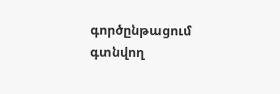գործընթացում գտնվող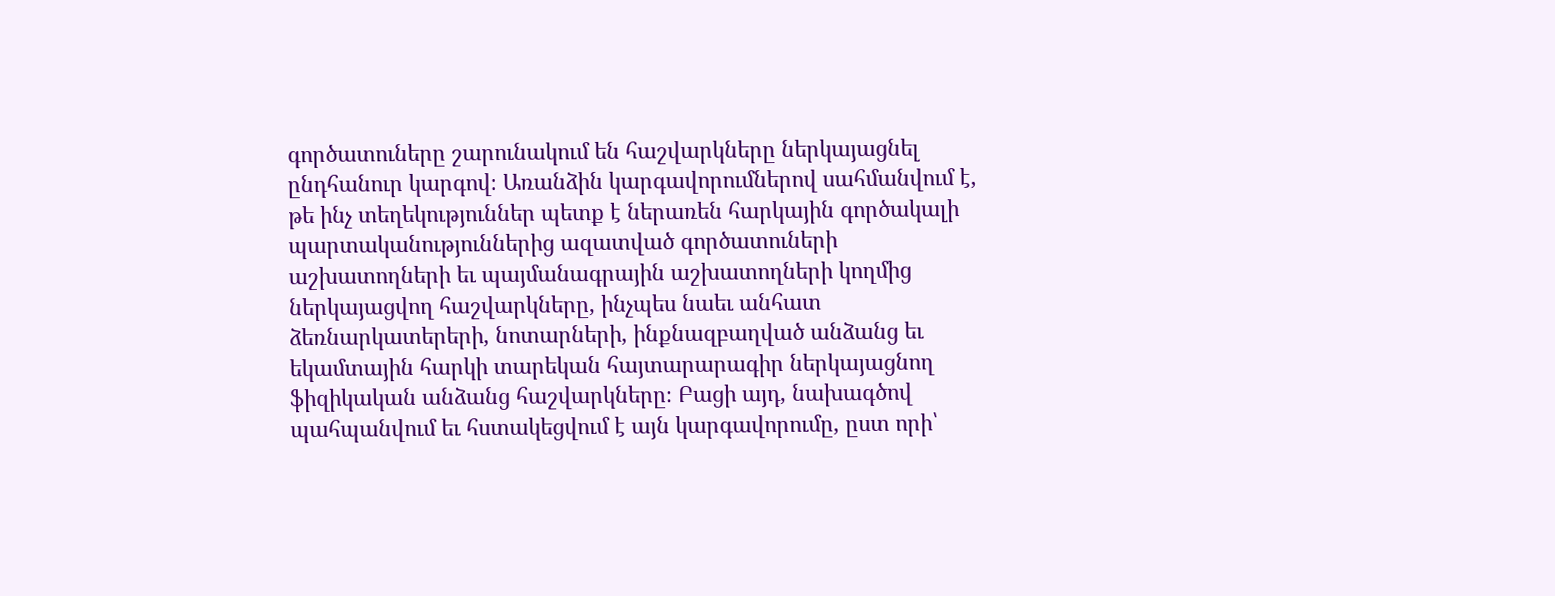գործատուները շարունակում են հաշվարկները ներկայացնել ընդհանուր կարգով։ Առանձին կարգավորումներով սահմանվում է, թե ինչ տեղեկություններ պետք է ներառեն հարկային գործակալի պարտականություններից ազատված գործատուների աշխատողների եւ պայմանագրային աշխատողների կողմից ներկայացվող հաշվարկները, ինչպես նաեւ անհատ ձեռնարկատերերի, նոտարների, ինքնազբաղված անձանց եւ եկամտային հարկի տարեկան հայտարարագիր ներկայացնող ֆիզիկական անձանց հաշվարկները։ Բացի այդ, նախագծով պահպանվում եւ հստակեցվում է այն կարգավորումը, ըստ որի՝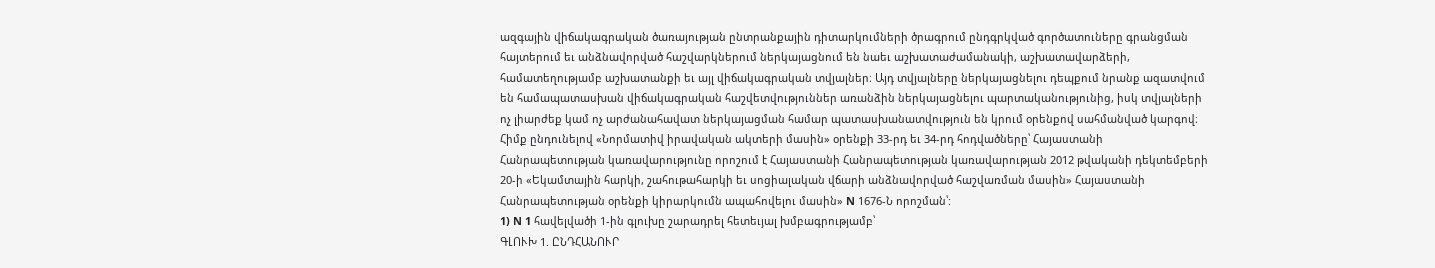ազգային վիճակագրական ծառայության ընտրանքային դիտարկումների ծրագրում ընդգրկված գործատուները գրանցման հայտերում եւ անձնավորված հաշվարկներում ներկայացնում են նաեւ աշխատաժամանակի, աշխատավարձերի, համատեղությամբ աշխատանքի եւ այլ վիճակագրական տվյալներ։ Այդ տվյալները ներկայացնելու դեպքում նրանք ազատվում են համապատասխան վիճակագրական հաշվետվություններ առանձին ներկայացնելու պարտականությունից, իսկ տվյալների ոչ լիարժեք կամ ոչ արժանահավատ ներկայացման համար պատասխանատվություն են կրում օրենքով սահմանված կարգով։
Հիմք ընդունելով «Նորմատիվ իրավական ակտերի մասին» օրենքի 33-րդ եւ 34-րդ հոդվածները՝ Հայաստանի Հանրապետության կառավարությունը որոշում է Հայաստանի Հանրապետության կառավարության 2012 թվականի դեկտեմբերի 20-ի «Եկամտային հարկի, շահութահարկի եւ սոցիալական վճարի անձնավորված հաշվառման մասին» Հայաստանի Հանրապետության օրենքի կիրարկումն ապահովելու մասին» N 1676-Ն որոշման՝:
1) N 1 հավելվածի 1-ին գլուխը շարադրել հետեւյալ խմբագրությամբ՝
ԳԼՈՒԽ 1. ԸՆԴՀԱՆՈՒՐ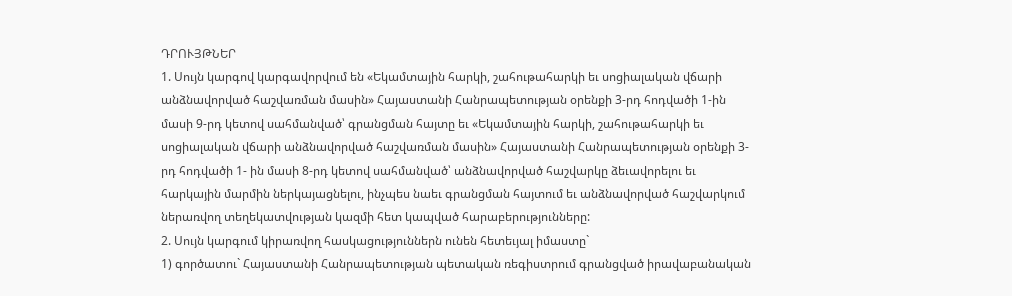ԴՐՈՒՅԹՆԵՐ
1. Սույն կարգով կարգավորվում են «Եկամտային հարկի, շահութահարկի եւ սոցիալական վճարի անձնավորված հաշվառման մասին» Հայաստանի Հանրապետության օրենքի 3-րդ հոդվածի 1-ին մասի 9-րդ կետով սահմանված՝ գրանցման հայտը եւ «Եկամտային հարկի, շահութահարկի եւ սոցիալական վճարի անձնավորված հաշվառման մասին» Հայաստանի Հանրապետության օրենքի 3-րդ հոդվածի 1- ին մասի 8-րդ կետով սահմանված՝ անձնավորված հաշվարկը ձեւավորելու եւ հարկային մարմին ներկայացնելու, ինչպես նաեւ գրանցման հայտում եւ անձնավորված հաշվարկում ներառվող տեղեկատվության կազմի հետ կապված հարաբերությունները:
2. Սույն կարգում կիրառվող հասկացություններն ունեն հետեւյալ իմաստը`
1) գործատու` Հայաստանի Հանրապետության պետական ռեգիստրում գրանցված իրավաբանական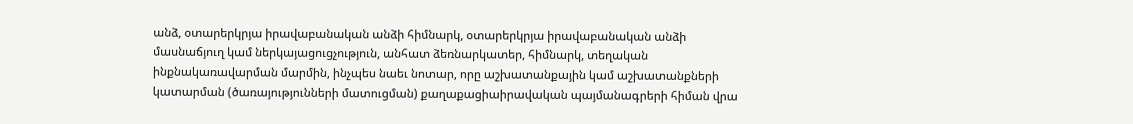անձ, օտարերկրյա իրավաբանական անձի հիմնարկ, օտարերկրյա իրավաբանական անձի մասնաճյուղ կամ ներկայացուցչություն, անհատ ձեռնարկատեր, հիմնարկ, տեղական ինքնակառավարման մարմին, ինչպես նաեւ նոտար, որը աշխատանքային կամ աշխատանքների կատարման (ծառայությունների մատուցման) քաղաքացիաիրավական պայմանագրերի հիման վրա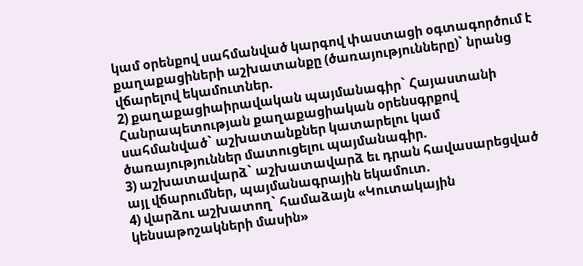կամ օրենքով սահմանված կարգով փաստացի օգտագործում է քաղաքացիների աշխատանքը (ծառայությունները)` նրանց վճարելով եկամուտներ.
2) քաղաքացիաիրավական պայմանագիր` Հայաստանի Հանրապետության քաղաքացիական օրենսգրքով սահմանված` աշխատանքներ կատարելու կամ ծառայություններ մատուցելու պայմանագիր.
3) աշխատավարձ` աշխատավարձ եւ դրան հավասարեցված այլ վճարումներ, պայմանագրային եկամուտ.
4) վարձու աշխատող` համաձայն «Կուտակային կենսաթոշակների մասին»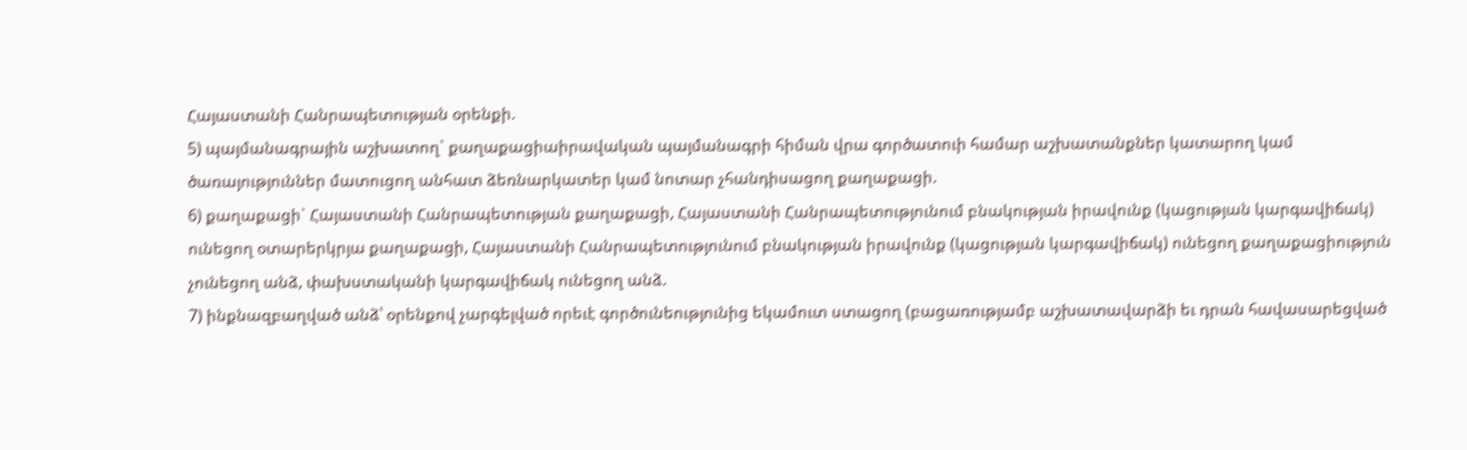Հայաստանի Հանրապետության օրենքի.
5) պայմանագրային աշխատող` քաղաքացիաիրավական պայմանագրի հիման վրա գործատուի համար աշխատանքներ կատարող կամ ծառայություններ մատուցող անհատ ձեռնարկատեր կամ նոտար չհանդիսացող քաղաքացի.
6) քաղաքացի` Հայաստանի Հանրապետության քաղաքացի, Հայաստանի Հանրապետությունում բնակության իրավունք (կացության կարգավիճակ) ունեցող օտարերկրյա քաղաքացի, Հայաստանի Հանրապետությունում բնակության իրավունք (կացության կարգավիճակ) ունեցող քաղաքացիություն չունեցող անձ, փախստականի կարգավիճակ ունեցող անձ.
7) ինքնազբաղված անձ՝ օրենքով չարգելված որեւէ գործունեությունից եկամուտ ստացող (բացառությամբ աշխատավարձի եւ դրան հավասարեցված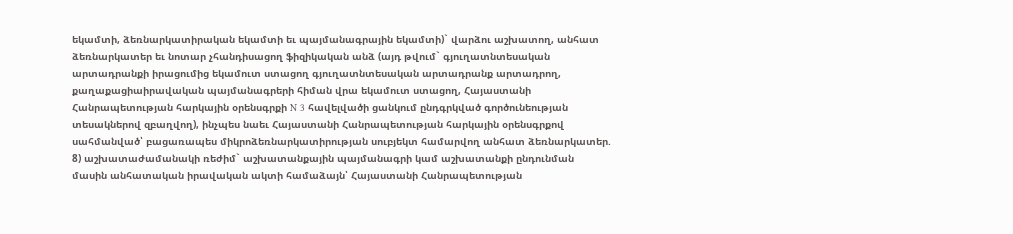եկամտի, ձեռնարկատիրական եկամտի եւ պայմանագրային եկամտի)` վարձու աշխատող, անհատ ձեռնարկատեր եւ նոտար չհանդիսացող ֆիզիկական անձ (այդ թվում` գյուղատնտեսական արտադրանքի իրացումից եկամուտ ստացող գյուղատնտեսական արտադրանք արտադրող, քաղաքացիաիրավական պայմանագրերի հիման վրա եկամուտ ստացող, Հայաստանի Հանրապետության հարկային օրենսգրքի N 3 հավելվածի ցանկում ընդգրկված գործունեության տեսակներով զբաղվող), ինչպես նաեւ Հայաստանի Հանրապետության հարկային օրենսգրքով սահմանված՝ բացառապես միկրոձեռնարկատիրության սուբյեկտ համարվող անհատ ձեռնարկատեր.
8) աշխատաժամանակի ռեժիմ` աշխատանքային պայմանագրի կամ աշխատանքի ընդունման մասին անհատական իրավական ակտի համաձայն՝ Հայաստանի Հանրապետության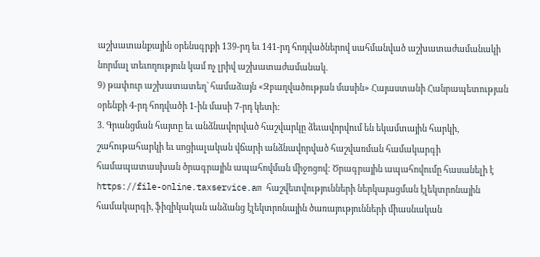աշխատանքային օրենսգրքի 139-րդ եւ 141-րդ հոդվածներով սահմանված աշխատաժամանակի նորմալ տեւողություն կամ ոչ լրիվ աշխատաժամանակ.
9) թափուր աշխատատեղ` համաձայն «Զբաղվածության մասին» Հայաստանի Հանրապետության օրենքի 4-րդ հոդվածի 1-ին մասի 7-րդ կետի:
3. Գրանցման հայտը եւ անձնավորված հաշվարկը ձեւավորվում են եկամտային հարկի, շահութահարկի եւ սոցիալական վճարի անձնավորված հաշվառման համակարգի համապատասխան ծրագրային ապահովման միջոցով: Ծրագրային ապահովումը հասանելի է https://file-online.taxservice.am հաշվետվությունների ներկայացման էլեկտրոնային համակարգի, ֆիզիկական անձանց էլեկտրոնային ծառայությունների միասնական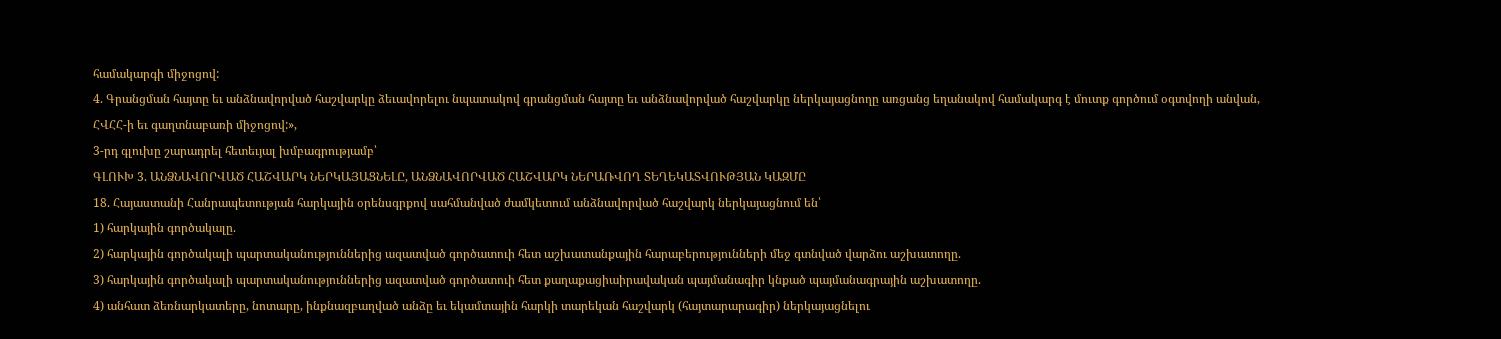համակարգի միջոցով:
4. Գրանցման հայտը եւ անձնավորված հաշվարկը ձեւավորելու նպատակով գրանցման հայտը եւ անձնավորված հաշվարկը ներկայացնողը առցանց եղանակով համակարգ է մուտք գործում օգտվողի անվան, ՀՎՀՀ-ի եւ գաղտնաբառի միջոցով:»,
3-րդ գլուխը շարադրել հետեւյալ խմբագրությամբ՝
ԳԼՈՒԽ 3. ԱՆՁՆԱՎՈՐՎԱԾ ՀԱՇՎԱՐԿ ՆԵՐԿԱՅԱՑՆԵԼԸ, ԱՆՁՆԱՎՈՐՎԱԾ ՀԱՇՎԱՐԿ ՆԵՐԱՌՎՈՂ ՏԵՂԵԿԱՏՎՈՒԹՅԱՆ ԿԱԶՄԸ
18. Հայաստանի Հանրապետության հարկային օրենսգրքով սահմանված ժամկետում անձնավորված հաշվարկ ներկայացնում են՝
1) հարկային գործակալը.
2) հարկային գործակալի պարտականություններից ազատված գործատուի հետ աշխատանքային հարաբերությունների մեջ գտնված վարձու աշխատողը.
3) հարկային գործակալի պարտականություններից ազատված գործատուի հետ քաղաքացիաիրավական պայմանագիր կնքած պայմանագրային աշխատողը.
4) անհատ ձեռնարկատերը, նոտարը, ինքնազբաղված անձը եւ եկամտային հարկի տարեկան հաշվարկ (հայտարարագիր) ներկայացնելու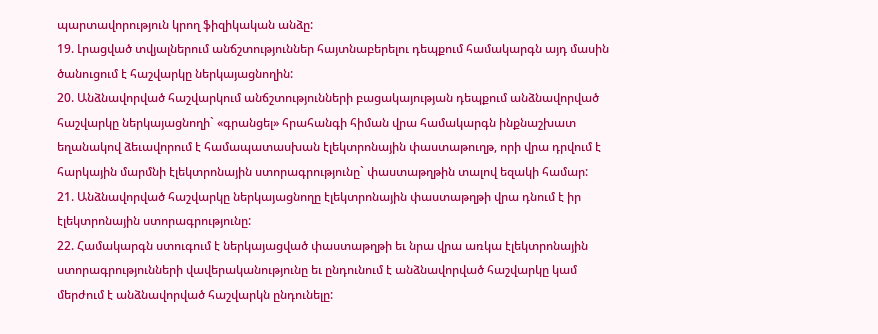պարտավորություն կրող ֆիզիկական անձը:
19. Լրացված տվյալներում անճշտություններ հայտնաբերելու դեպքում համակարգն այդ մասին ծանուցում է հաշվարկը ներկայացնողին:
20. Անձնավորված հաշվարկում անճշտությունների բացակայության դեպքում անձնավորված հաշվարկը ներկայացնողի` «գրանցել» հրահանգի հիման վրա համակարգն ինքնաշխատ եղանակով ձեւավորում է համապատասխան էլեկտրոնային փաստաթուղթ, որի վրա դրվում է հարկային մարմնի էլեկտրոնային ստորագրությունը` փաստաթղթին տալով եզակի համար:
21. Անձնավորված հաշվարկը ներկայացնողը էլեկտրոնային փաստաթղթի վրա դնում է իր էլեկտրոնային ստորագրությունը:
22. Համակարգն ստուգում է ներկայացված փաստաթղթի եւ նրա վրա առկա էլեկտրոնային ստորագրությունների վավերականությունը եւ ընդունում է անձնավորված հաշվարկը կամ մերժում է անձնավորված հաշվարկն ընդունելը: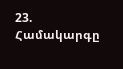23. Համակարգը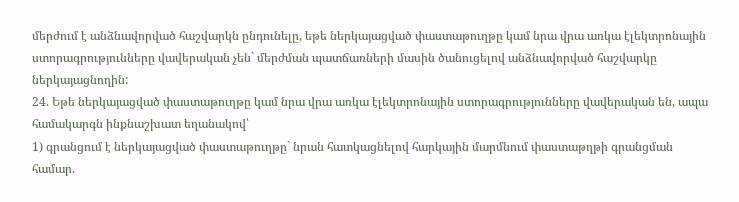մերժում է անձնավորված հաշվարկն ընդունելը, եթե ներկայացված փաստաթուղթը կամ նրա վրա առկա էլեկտրոնային ստորագրությունները վավերական չեն` մերժման պատճառների մասին ծանուցելով անձնավորված հաշվարկը ներկայացնողին:
24. Եթե ներկայացված փաստաթուղթը կամ նրա վրա առկա էլեկտրոնային ստորագրությունները վավերական են, ապա համակարգն ինքնաշխատ եղանակով՝
1) գրանցում է ներկայացված փաստաթուղթը` նրան հատկացնելով հարկային մարմնում փաստաթղթի գրանցման համար.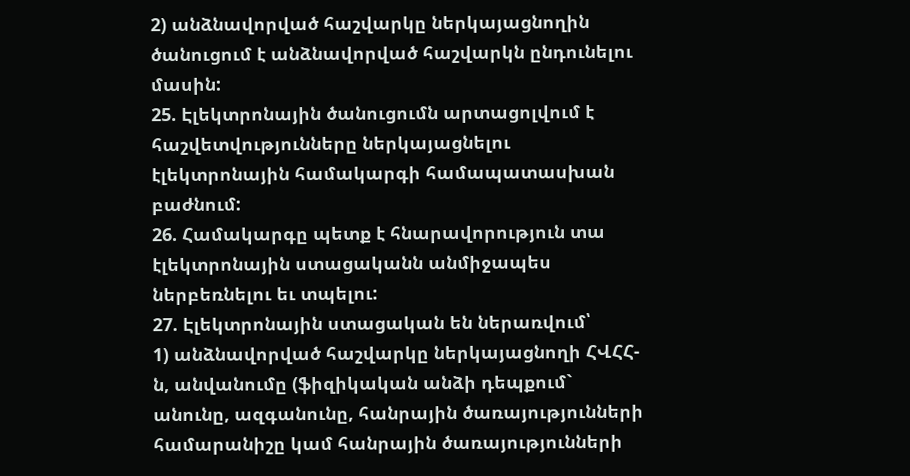2) անձնավորված հաշվարկը ներկայացնողին ծանուցում է անձնավորված հաշվարկն ընդունելու մասին:
25. Էլեկտրոնային ծանուցումն արտացոլվում է հաշվետվությունները ներկայացնելու էլեկտրոնային համակարգի համապատասխան բաժնում:
26. Համակարգը պետք է հնարավորություն տա էլեկտրոնային ստացականն անմիջապես ներբեռնելու եւ տպելու:
27. Էլեկտրոնային ստացական են ներառվում՝
1) անձնավորված հաշվարկը ներկայացնողի ՀՎՀՀ-ն, անվանումը (ֆիզիկական անձի դեպքում` անունը, ազգանունը, հանրային ծառայությունների համարանիշը կամ հանրային ծառայությունների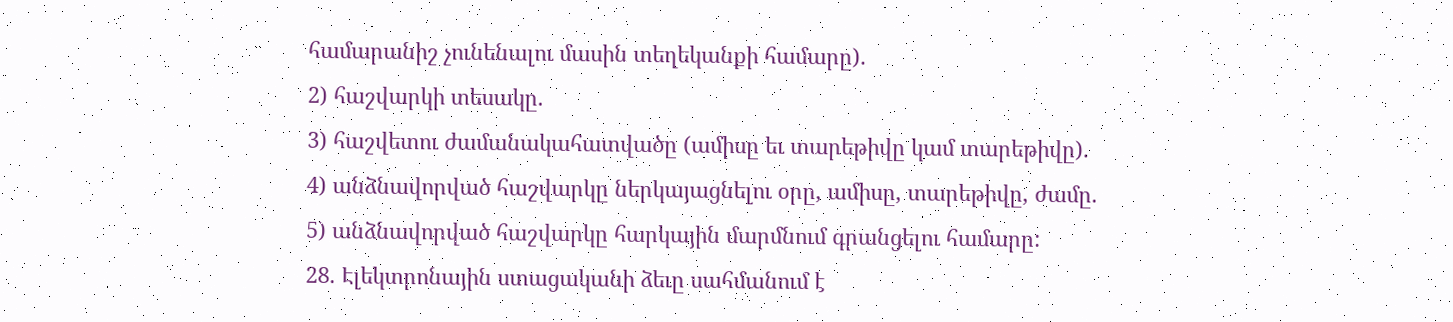համարանիշ չունենալու մասին տեղեկանքի համարը).
2) հաշվարկի տեսակը.
3) հաշվետու ժամանակահատվածը (ամիսը եւ տարեթիվը կամ տարեթիվը).
4) անձնավորված հաշվարկը ներկայացնելու օրը, ամիսը, տարեթիվը, ժամը.
5) անձնավորված հաշվարկը հարկային մարմնում գրանցելու համարը:
28. Էլեկտրոնային ստացականի ձեւը սահմանում է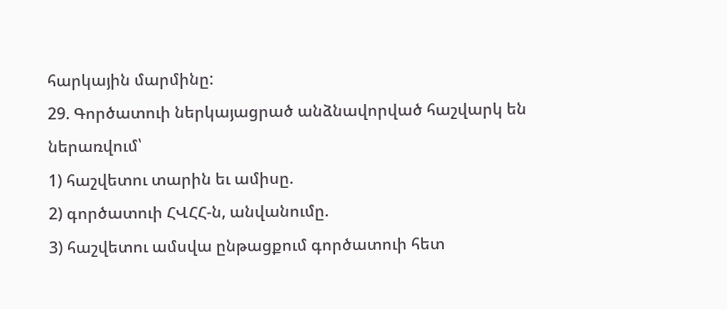հարկային մարմինը:
29. Գործատուի ներկայացրած անձնավորված հաշվարկ են ներառվում՝
1) հաշվետու տարին եւ ամիսը.
2) գործատուի ՀՎՀՀ-ն, անվանումը.
3) հաշվետու ամսվա ընթացքում գործատուի հետ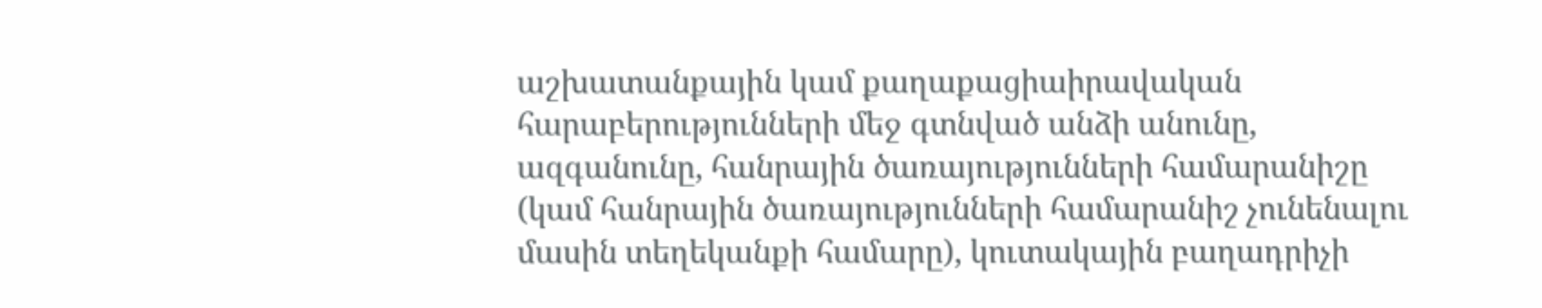աշխատանքային կամ քաղաքացիաիրավական հարաբերությունների մեջ գտնված անձի անունը, ազգանունը, հանրային ծառայությունների համարանիշը (կամ հանրային ծառայությունների համարանիշ չունենալու մասին տեղեկանքի համարը), կուտակային բաղադրիչի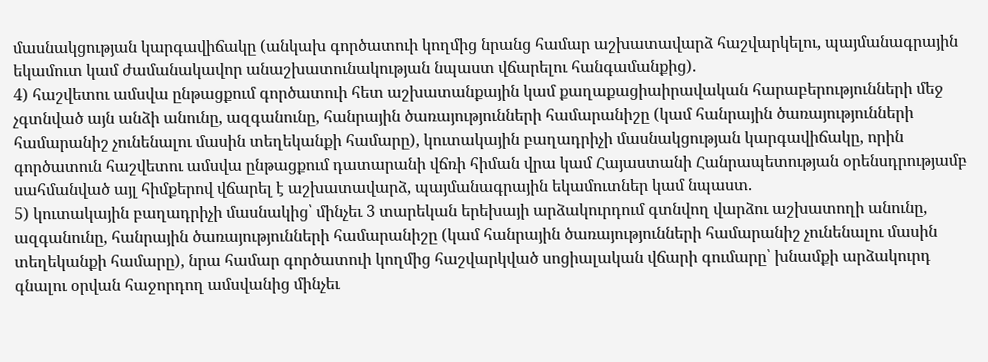մասնակցության կարգավիճակը (անկախ գործատուի կողմից նրանց համար աշխատավարձ հաշվարկելու, պայմանագրային եկամուտ կամ ժամանակավոր անաշխատունակության նպաստ վճարելու հանգամանքից).
4) հաշվետու ամսվա ընթացքում գործատուի հետ աշխատանքային կամ քաղաքացիաիրավական հարաբերությունների մեջ չգտնված այն անձի անունը, ազգանունը, հանրային ծառայությունների համարանիշը (կամ հանրային ծառայությունների համարանիշ չունենալու մասին տեղեկանքի համարը), կուտակային բաղադրիչի մասնակցության կարգավիճակը, որին գործատուն հաշվետու ամսվա ընթացքում դատարանի վճռի հիման վրա կամ Հայաստանի Հանրապետության օրենսդրությամբ սահմանված այլ հիմքերով վճարել է աշխատավարձ, պայմանագրային եկամուտներ կամ նպաստ.
5) կուտակային բաղադրիչի մասնակից՝ մինչեւ 3 տարեկան երեխայի արձակուրդում գտնվող վարձու աշխատողի անունը, ազգանունը, հանրային ծառայությունների համարանիշը (կամ հանրային ծառայությունների համարանիշ չունենալու մասին տեղեկանքի համարը), նրա համար գործատուի կողմից հաշվարկված սոցիալական վճարի գումարը՝ խնամքի արձակուրդ գնալու օրվան հաջորդող ամսվանից մինչեւ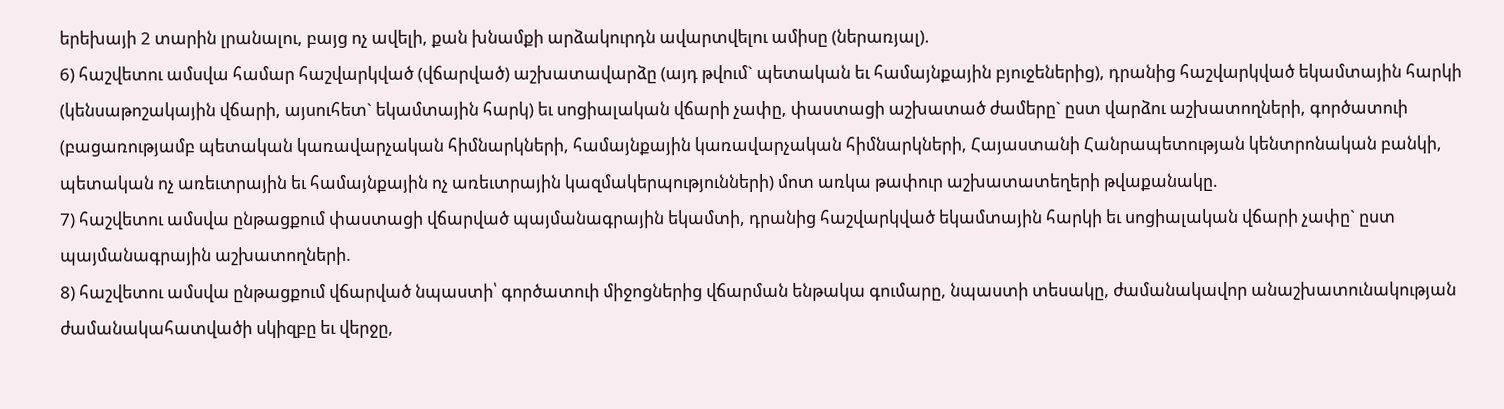երեխայի 2 տարին լրանալու, բայց ոչ ավելի, քան խնամքի արձակուրդն ավարտվելու ամիսը (ներառյալ).
6) հաշվետու ամսվա համար հաշվարկված (վճարված) աշխատավարձը (այդ թվում` պետական եւ համայնքային բյուջեներից), դրանից հաշվարկված եկամտային հարկի (կենսաթոշակային վճարի, այսուհետ` եկամտային հարկ) եւ սոցիալական վճարի չափը, փաստացի աշխատած ժամերը` ըստ վարձու աշխատողների, գործատուի (բացառությամբ պետական կառավարչական հիմնարկների, համայնքային կառավարչական հիմնարկների, Հայաստանի Հանրապետության կենտրոնական բանկի, պետական ոչ առեւտրային եւ համայնքային ոչ առեւտրային կազմակերպությունների) մոտ առկա թափուր աշխատատեղերի թվաքանակը.
7) հաշվետու ամսվա ընթացքում փաստացի վճարված պայմանագրային եկամտի, դրանից հաշվարկված եկամտային հարկի եւ սոցիալական վճարի չափը` ըստ պայմանագրային աշխատողների.
8) հաշվետու ամսվա ընթացքում վճարված նպաստի՝ գործատուի միջոցներից վճարման ենթակա գումարը, նպաստի տեսակը, ժամանակավոր անաշխատունակության ժամանակահատվածի սկիզբը եւ վերջը,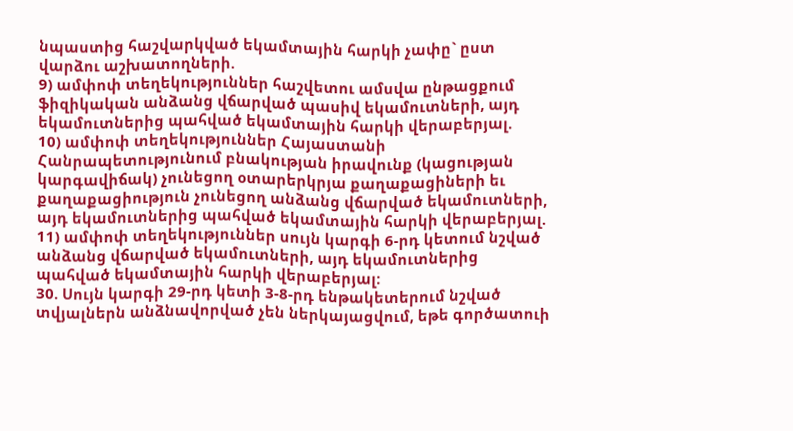նպաստից հաշվարկված եկամտային հարկի չափը` ըստ վարձու աշխատողների.
9) ամփոփ տեղեկություններ հաշվետու ամսվա ընթացքում ֆիզիկական անձանց վճարված պասիվ եկամուտների, այդ եկամուտներից պահված եկամտային հարկի վերաբերյալ.
10) ամփոփ տեղեկություններ Հայաստանի Հանրապետությունում բնակության իրավունք (կացության կարգավիճակ) չունեցող օտարերկրյա քաղաքացիների եւ քաղաքացիություն չունեցող անձանց վճարված եկամուտների, այդ եկամուտներից պահված եկամտային հարկի վերաբերյալ.
11) ամփոփ տեղեկություններ սույն կարգի 6-րդ կետում նշված անձանց վճարված եկամուտների, այդ եկամուտներից պահված եկամտային հարկի վերաբերյալ:
30. Սույն կարգի 29-րդ կետի 3-8-րդ ենթակետերում նշված տվյալներն անձնավորված չեն ներկայացվում, եթե գործատուի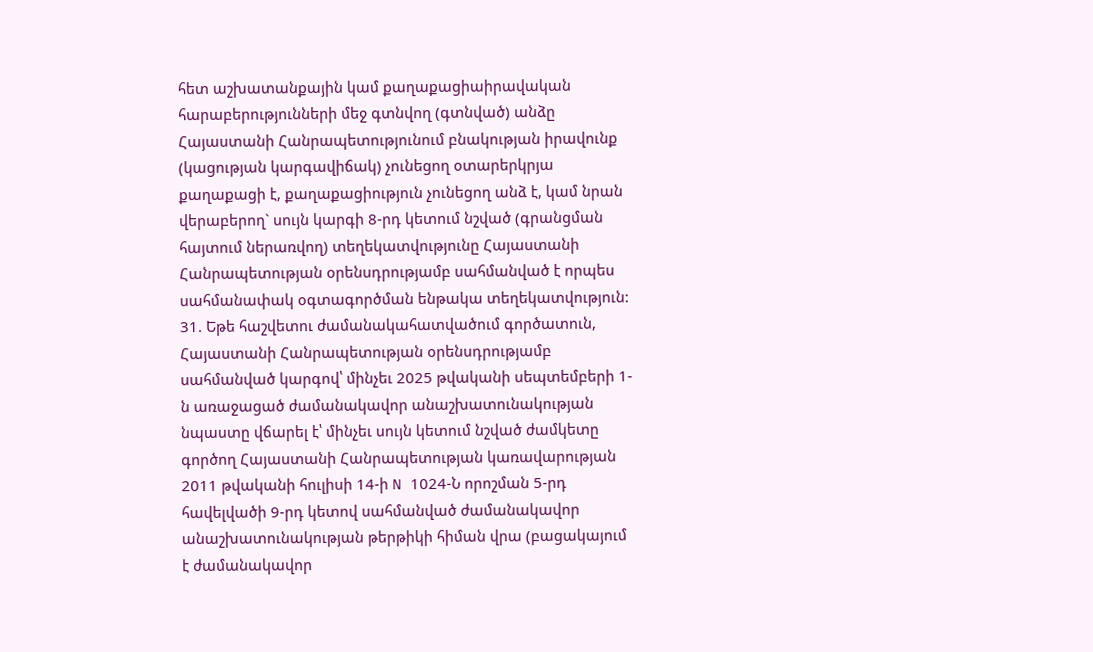հետ աշխատանքային կամ քաղաքացիաիրավական հարաբերությունների մեջ գտնվող (գտնված) անձը Հայաստանի Հանրապետությունում բնակության իրավունք (կացության կարգավիճակ) չունեցող օտարերկրյա քաղաքացի է, քաղաքացիություն չունեցող անձ է, կամ նրան վերաբերող` սույն կարգի 8-րդ կետում նշված (գրանցման հայտում ներառվող) տեղեկատվությունը Հայաստանի Հանրապետության օրենսդրությամբ սահմանված է որպես սահմանափակ օգտագործման ենթակա տեղեկատվություն:
31. Եթե հաշվետու ժամանակահատվածում գործատուն, Հայաստանի Հանրապետության օրենսդրությամբ սահմանված կարգով՝ մինչեւ 2025 թվականի սեպտեմբերի 1-ն առաջացած ժամանակավոր անաշխատունակության նպաստը վճարել է՝ մինչեւ սույն կետում նշված ժամկետը գործող Հայաստանի Հանրապետության կառավարության 2011 թվականի հուլիսի 14-ի N 1024-Ն որոշման 5-րդ հավելվածի 9-րդ կետով սահմանված ժամանակավոր անաշխատունակության թերթիկի հիման վրա (բացակայում է ժամանակավոր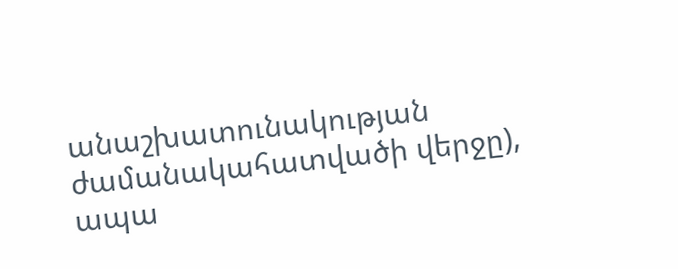անաշխատունակության ժամանակահատվածի վերջը), ապա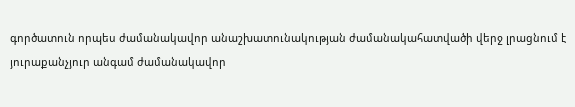գործատուն որպես ժամանակավոր անաշխատունակության ժամանակահատվածի վերջ լրացնում է յուրաքանչյուր անգամ ժամանակավոր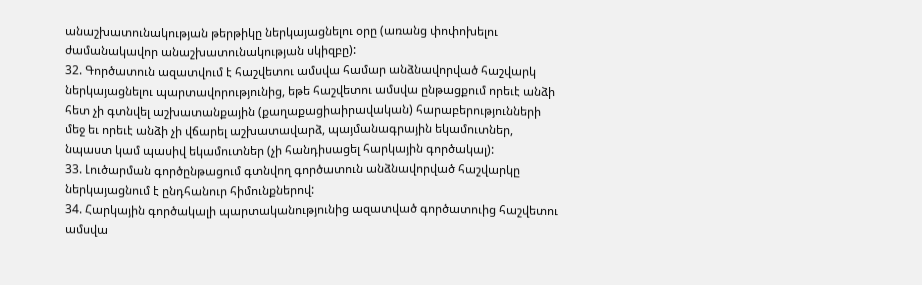անաշխատունակության թերթիկը ներկայացնելու օրը (առանց փոփոխելու ժամանակավոր անաշխատունակության սկիզբը):
32. Գործատուն ազատվում է հաշվետու ամսվա համար անձնավորված հաշվարկ ներկայացնելու պարտավորությունից, եթե հաշվետու ամսվա ընթացքում որեւէ անձի հետ չի գտնվել աշխատանքային (քաղաքացիաիրավական) հարաբերությունների մեջ եւ որեւէ անձի չի վճարել աշխատավարձ, պայմանագրային եկամուտներ, նպաստ կամ պասիվ եկամուտներ (չի հանդիսացել հարկային գործակալ):
33. Լուծարման գործընթացում գտնվող գործատուն անձնավորված հաշվարկը ներկայացնում է ընդհանուր հիմունքներով:
34. Հարկային գործակալի պարտականությունից ազատված գործատուից հաշվետու ամսվա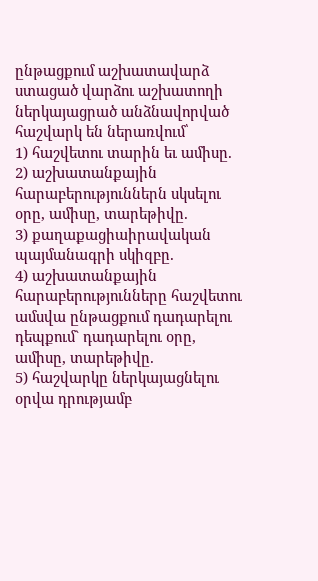ընթացքում աշխատավարձ ստացած վարձու աշխատողի ներկայացրած անձնավորված հաշվարկ են ներառվում՝
1) հաշվետու տարին եւ ամիսը.
2) աշխատանքային հարաբերություններն սկսելու օրը, ամիսը, տարեթիվը.
3) քաղաքացիաիրավական պայմանագրի սկիզբը.
4) աշխատանքային հարաբերությունները հաշվետու ամսվա ընթացքում դադարելու դեպքում` դադարելու օրը, ամիսը, տարեթիվը.
5) հաշվարկը ներկայացնելու օրվա դրությամբ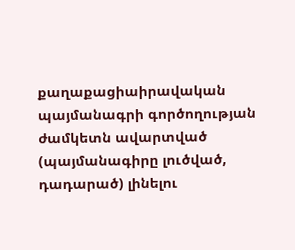քաղաքացիաիրավական պայմանագրի գործողության ժամկետն ավարտված (պայմանագիրը լուծված, դադարած) լինելու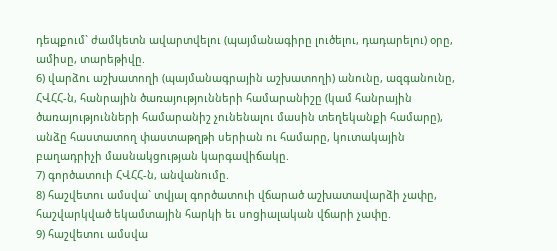դեպքում` ժամկետն ավարտվելու (պայմանագիրը լուծելու, դադարելու) օրը, ամիսը, տարեթիվը.
6) վարձու աշխատողի (պայմանագրային աշխատողի) անունը, ազգանունը, ՀՎՀՀ-ն, հանրային ծառայությունների համարանիշը (կամ հանրային ծառայությունների համարանիշ չունենալու մասին տեղեկանքի համարը), անձը հաստատող փաստաթղթի սերիան ու համարը, կուտակային բաղադրիչի մասնակցության կարգավիճակը.
7) գործատուի ՀՎՀՀ-ն, անվանումը.
8) հաշվետու ամսվա` տվյալ գործատուի վճարած աշխատավարձի չափը, հաշվարկված եկամտային հարկի եւ սոցիալական վճարի չափը.
9) հաշվետու ամսվա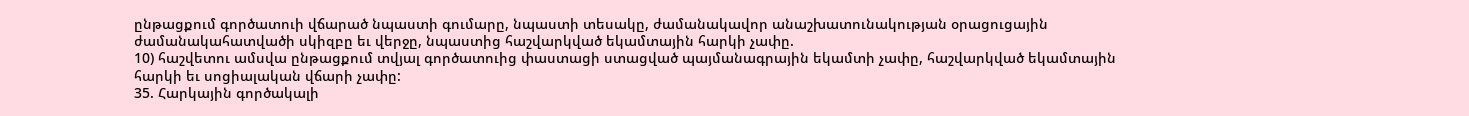ընթացքում գործատուի վճարած նպաստի գումարը, նպաստի տեսակը, ժամանակավոր անաշխատունակության օրացուցային ժամանակահատվածի սկիզբը եւ վերջը, նպաստից հաշվարկված եկամտային հարկի չափը.
10) հաշվետու ամսվա ընթացքում տվյալ գործատուից փաստացի ստացված պայմանագրային եկամտի չափը, հաշվարկված եկամտային հարկի եւ սոցիալական վճարի չափը:
35. Հարկային գործակալի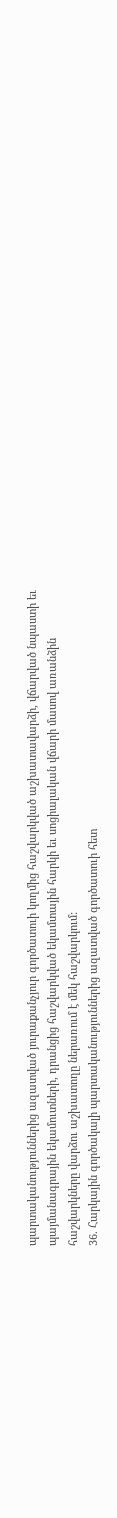պարտականություններից ազատված յուրաքանչյուր գործատուի կողմից հաշվարկված աշխատավարձի, վճարված նպաստի եւ պայմանագրային եկամուտների, դրանցից հաշվարկված եկամտային հարկի եւ սոցիալական վճարի մասով առանձին հաշվարկները վարձու աշխատողը ներառում է մեկ հաշվարկում:
36. Հարկային գործակալի պարտականություններից ազատված գործատուի հետ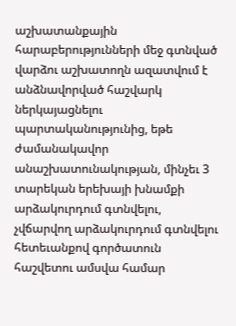աշխատանքային հարաբերությունների մեջ գտնված վարձու աշխատողն ազատվում է անձնավորված հաշվարկ ներկայացնելու պարտականությունից, եթե ժամանակավոր անաշխատունակության, մինչեւ 3 տարեկան երեխայի խնամքի արձակուրդում գտնվելու, չվճարվող արձակուրդում գտնվելու հետեւանքով գործատուն հաշվետու ամսվա համար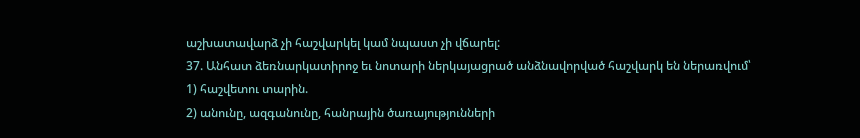աշխատավարձ չի հաշվարկել կամ նպաստ չի վճարել:
37. Անհատ ձեռնարկատիրոջ եւ նոտարի ներկայացրած անձնավորված հաշվարկ են ներառվում՝
1) հաշվետու տարին.
2) անունը, ազգանունը, հանրային ծառայությունների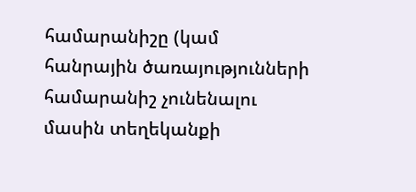համարանիշը (կամ հանրային ծառայությունների համարանիշ չունենալու մասին տեղեկանքի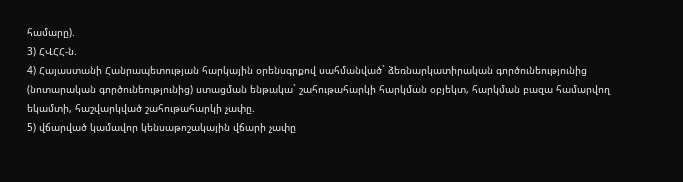համարը).
3) ՀՎՀՀ-ն.
4) Հայաստանի Հանրապետության հարկային օրենսգրքով սահմանված` ձեռնարկատիրական գործունեությունից (նոտարական գործունեությունից) ստացման ենթակա` շահութահարկի հարկման օբյեկտ, հարկման բազա համարվող եկամտի, հաշվարկված շահութահարկի չափը.
5) վճարված կամավոր կենսաթոշակային վճարի չափը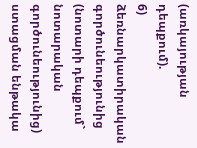(առկայության դեպքում).
6) ձեռնարկատիրական գործունեությունից (նոտարի դեպքում` նոտարական գործունեությունից) ստացման ենթակա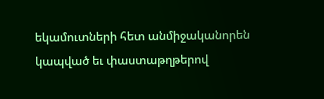եկամուտների հետ անմիջականորեն կապված եւ փաստաթղթերով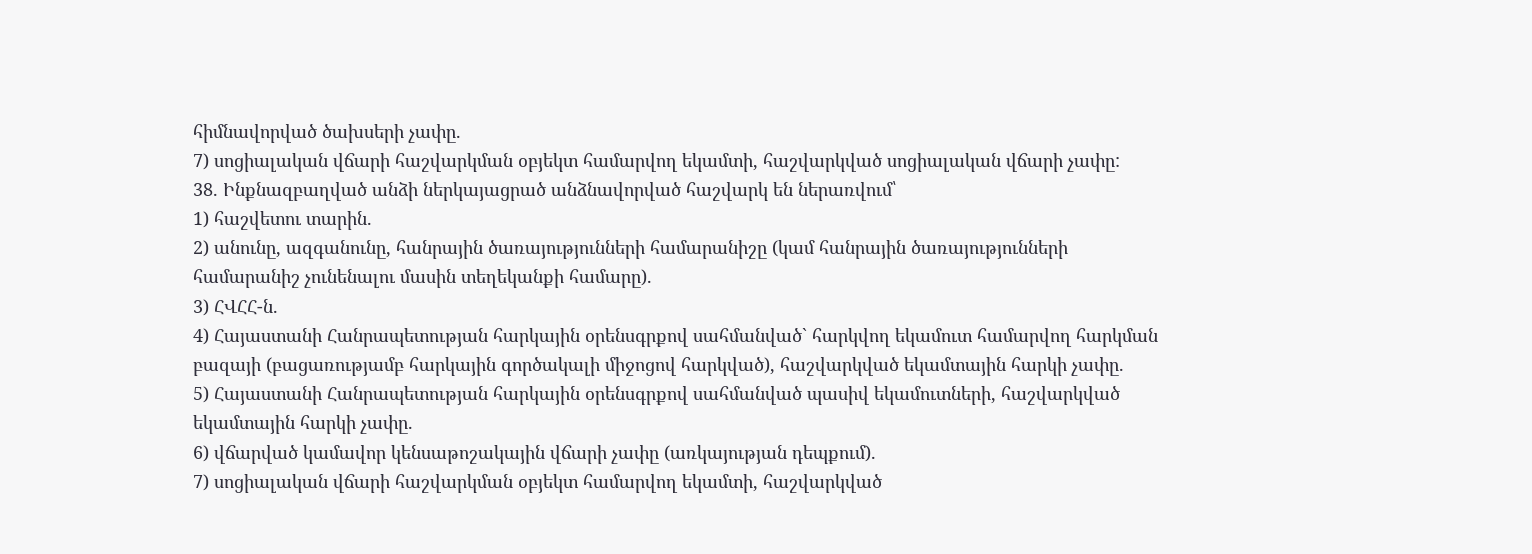հիմնավորված ծախսերի չափը.
7) սոցիալական վճարի հաշվարկման օբյեկտ համարվող եկամտի, հաշվարկված սոցիալական վճարի չափը:
38. Ինքնազբաղված անձի ներկայացրած անձնավորված հաշվարկ են ներառվում՝
1) հաշվետու տարին.
2) անունը, ազգանունը, հանրային ծառայությունների համարանիշը (կամ հանրային ծառայությունների համարանիշ չունենալու մասին տեղեկանքի համարը).
3) ՀՎՀՀ-ն.
4) Հայաստանի Հանրապետության հարկային օրենսգրքով սահմանված` հարկվող եկամուտ համարվող հարկման բազայի (բացառությամբ հարկային գործակալի միջոցով հարկված), հաշվարկված եկամտային հարկի չափը.
5) Հայաստանի Հանրապետության հարկային օրենսգրքով սահմանված պասիվ եկամուտների, հաշվարկված եկամտային հարկի չափը.
6) վճարված կամավոր կենսաթոշակային վճարի չափը (առկայության դեպքում).
7) սոցիալական վճարի հաշվարկման օբյեկտ համարվող եկամտի, հաշվարկված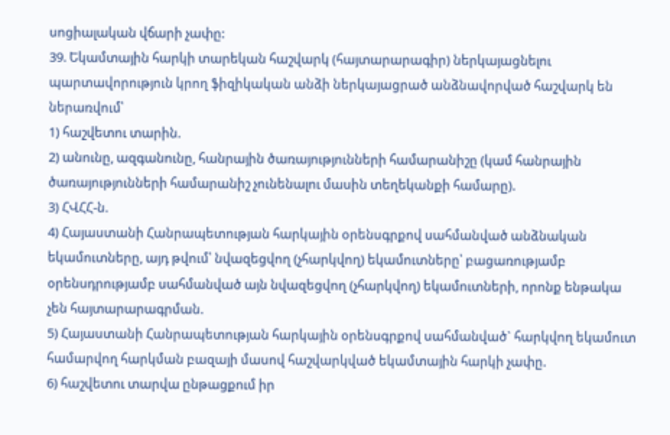սոցիալական վճարի չափը:
39. Եկամտային հարկի տարեկան հաշվարկ (հայտարարագիր) ներկայացնելու պարտավորություն կրող ֆիզիկական անձի ներկայացրած անձնավորված հաշվարկ են ներառվում՝
1) հաշվետու տարին.
2) անունը, ազգանունը, հանրային ծառայությունների համարանիշը (կամ հանրային ծառայությունների համարանիշ չունենալու մասին տեղեկանքի համարը).
3) ՀՎՀՀ-ն.
4) Հայաստանի Հանրապետության հարկային օրենսգրքով սահմանված անձնական եկամուտները, այդ թվում՝ նվազեցվող (չհարկվող) եկամուտները՝ բացառությամբ օրենսդրությամբ սահմանված այն նվազեցվող (չհարկվող) եկամուտների, որոնք ենթակա չեն հայտարարագրման.
5) Հայաստանի Հանրապետության հարկային օրենսգրքով սահմանված` հարկվող եկամուտ համարվող հարկման բազայի մասով հաշվարկված եկամտային հարկի չափը.
6) հաշվետու տարվա ընթացքում իր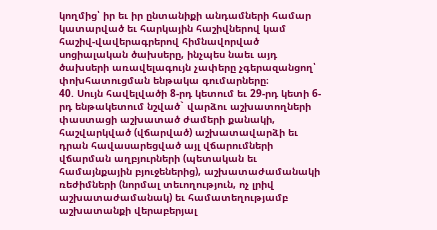կողմից՝ իր եւ իր ընտանիքի անդամների համար կատարված եւ հարկային հաշիվներով կամ հաշիվ-վավերագրերով հիմնավորված սոցիալական ծախսերը, ինչպես նաեւ այդ ծախսերի առավելագույն չափերը չգերազանցող՝ փոխհատուցման ենթակա գումարները։
40. Սույն հավելվածի 8-րդ կետում եւ 29-րդ կետի 6-րդ ենթակետում նշված` վարձու աշխատողների փաստացի աշխատած ժամերի քանակի, հաշվարկված (վճարված) աշխատավարձի եւ դրան հավասարեցված այլ վճարումների վճարման աղբյուրների (պետական եւ համայնքային բյուջեներից), աշխատաժամանակի ռեժիմների (նորմալ տեւողություն, ոչ լրիվ աշխատաժամանակ) եւ համատեղությամբ աշխատանքի վերաբերյալ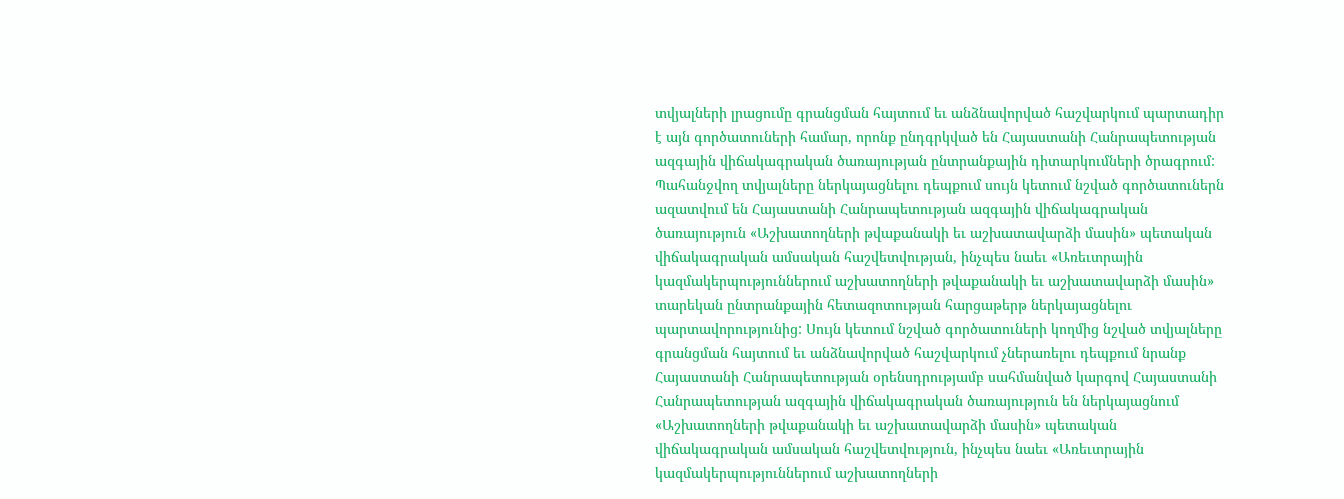տվյալների լրացումը գրանցման հայտում եւ անձնավորված հաշվարկում պարտադիր է այն գործատուների համար, որոնք ընդգրկված են Հայաստանի Հանրապետության ազգային վիճակագրական ծառայության ընտրանքային դիտարկումների ծրագրում: Պահանջվող տվյալները ներկայացնելու դեպքում սույն կետում նշված գործատուներն ազատվում են Հայաստանի Հանրապետության ազգային վիճակագրական ծառայություն «Աշխատողների թվաքանակի եւ աշխատավարձի մասին» պետական վիճակագրական ամսական հաշվետվության, ինչպես նաեւ «Առեւտրային կազմակերպություններում աշխատողների թվաքանակի եւ աշխատավարձի մասին» տարեկան ընտրանքային հետազոտության հարցաթերթ ներկայացնելու պարտավորությունից: Սույն կետում նշված գործատուների կողմից նշված տվյալները գրանցման հայտում եւ անձնավորված հաշվարկում չներառելու դեպքում նրանք Հայաստանի Հանրապետության օրենսդրությամբ սահմանված կարգով Հայաստանի Հանրապետության ազգային վիճակագրական ծառայություն են ներկայացնում «Աշխատողների թվաքանակի եւ աշխատավարձի մասին» պետական վիճակագրական ամսական հաշվետվություն, ինչպես նաեւ «Առեւտրային կազմակերպություններում աշխատողների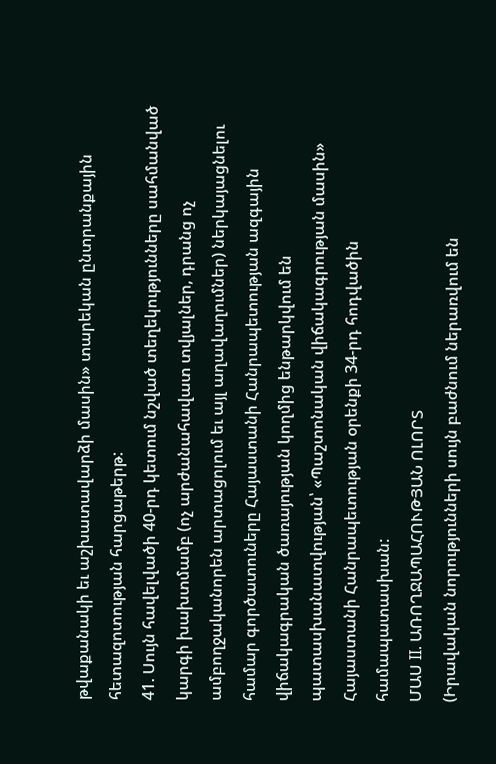թվաքանակի եւ աշխատավարձի մասին» տարեկան ընտրանքային հետազոտության հարցաթերթ:
41. Սույն հավելվածի 40-րդ կետում նշված տեղեկությունները սահմանված կարգի խախտմամբ (ոչ արժանահավատ տվյալներ, դրանց ոչ ամբողջականորեն արտացոլում եւ այլ աղավաղումներ) ներկայացնելու համար գործատուները Հայաստանի Հանրապետության ազգային վիճակագրական ծառայության կողմից ենթարկվում են պատասխանատվության՝ «Պաշտոնական վիճակագրության մասին» Հայաստանի Հանրապետության օրենքի 34-րդ հոդվածին համապատասխան:
ՄԱՍ II. ԱՌՈՂՋԱՊԱՀՈՒԹՅԱՆ ՈԼՈՐՏ
(Իրավական նորությունների սույն բաժնում ներառվում են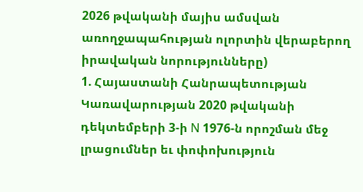2026 թվականի մայիս ամսվան առողջապահության ոլորտին վերաբերող իրավական նորությունները)
1. Հայաստանի Հանրապետության Կառավարության 2020 թվականի դեկտեմբերի 3-ի N 1976-ն որոշման մեջ լրացումներ եւ փոփոխություն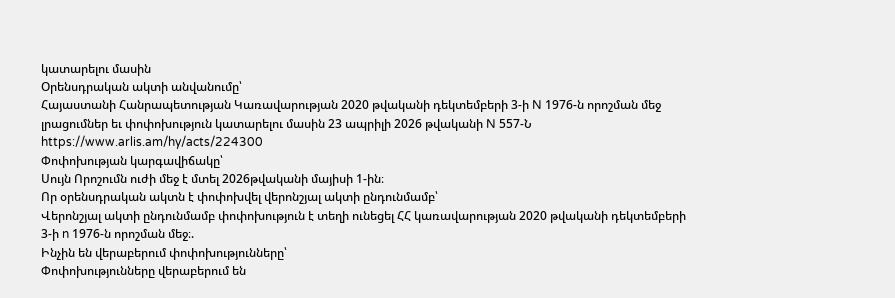կատարելու մասին
Օրենսդրական ակտի անվանումը՝
Հայաստանի Հանրապետության Կառավարության 2020 թվականի դեկտեմբերի 3-ի N 1976-ն որոշման մեջ լրացումներ եւ փոփոխություն կատարելու մասին 23 ապրիլի 2026 թվականի N 557-Ն https://www.arlis.am/hy/acts/224300
Փոփոխության կարգավիճակը՝
Սույն Որոշումն ուժի մեջ է մտել 2026թվականի մայիսի 1-ին։
Որ օրենսդրական ակտն է փոփոխվել վերոնշյալ ակտի ընդունմամբ՝
Վերոնշյալ ակտի ընդունմամբ փոփոխություն է տեղի ունեցել ՀՀ կառավարության 2020 թվականի դեկտեմբերի 3-ի n 1976-ն որոշման մեջ։.
Ինչին են վերաբերում փոփոխությունները՝
Փոփոխությունները վերաբերում են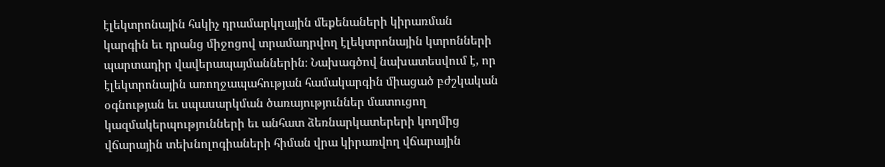էլեկտրոնային հսկիչ դրամարկղային մեքենաների կիրառման կարգին եւ դրանց միջոցով տրամադրվող էլեկտրոնային կտրոնների պարտադիր վավերապայմաններին։ Նախագծով նախատեսվում է, որ էլեկտրոնային առողջապահության համակարգին միացած բժշկական օգնության եւ սպասարկման ծառայություններ մատուցող կազմակերպությունների եւ անհատ ձեռնարկատերերի կողմից վճարային տեխնոլոգիաների հիման վրա կիրառվող վճարային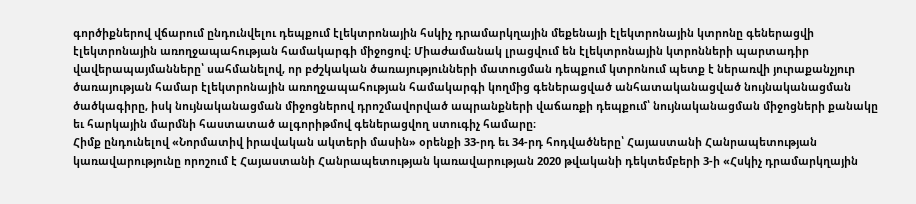գործիքներով վճարում ընդունվելու դեպքում էլեկտրոնային հսկիչ դրամարկղային մեքենայի էլեկտրոնային կտրոնը գեներացվի էլեկտրոնային առողջապահության համակարգի միջոցով։ Միաժամանակ լրացվում են էլեկտրոնային կտրոնների պարտադիր վավերապայմանները՝ սահմանելով, որ բժշկական ծառայությունների մատուցման դեպքում կտրոնում պետք է ներառվի յուրաքանչյուր ծառայության համար էլեկտրոնային առողջապահության համակարգի կողմից գեներացված անհատականացված նույնականացման ծածկագիրը, իսկ նույնականացման միջոցներով դրոշմավորված ապրանքների վաճառքի դեպքում՝ նույնականացման միջոցների քանակը եւ հարկային մարմնի հաստատած ալգորիթմով գեներացվող ստուգիչ համարը։
Հիմք ընդունելով «Նորմատիվ իրավական ակտերի մասին» օրենքի 33-րդ եւ 34-րդ հոդվածները՝ Հայաստանի Հանրապետության կառավարությունը որոշում է Հայաստանի Հանրապետության կառավարության 2020 թվականի դեկտեմբերի 3-ի «Հսկիչ դրամարկղային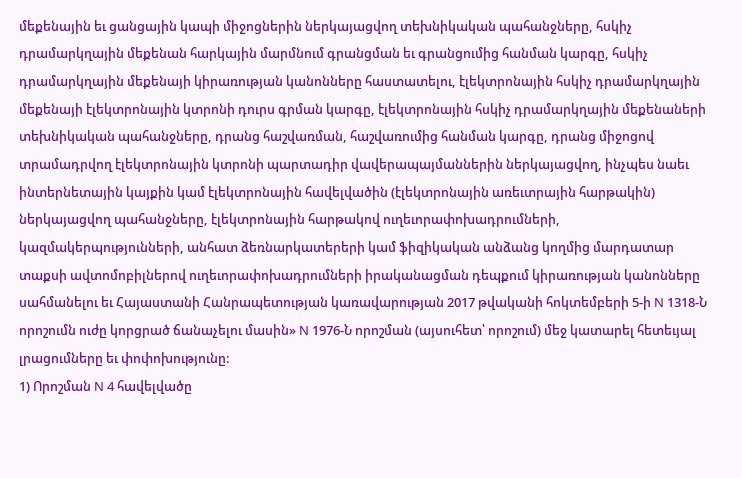մեքենային եւ ցանցային կապի միջոցներին ներկայացվող տեխնիկական պահանջները, հսկիչ դրամարկղային մեքենան հարկային մարմնում գրանցման եւ գրանցումից հանման կարգը, հսկիչ դրամարկղային մեքենայի կիրառության կանոնները հաստատելու, էլեկտրոնային հսկիչ դրամարկղային մեքենայի էլեկտրոնային կտրոնի դուրս գրման կարգը, էլեկտրոնային հսկիչ դրամարկղային մեքենաների տեխնիկական պահանջները, դրանց հաշվառման, հաշվառումից հանման կարգը, դրանց միջոցով տրամադրվող էլեկտրոնային կտրոնի պարտադիր վավերապայմաններին ներկայացվող, ինչպես նաեւ ինտերնետային կայքին կամ էլեկտրոնային հավելվածին (էլեկտրոնային առեւտրային հարթակին) ներկայացվող պահանջները, էլեկտրոնային հարթակով ուղեւորափոխադրումների, կազմակերպությունների, անհատ ձեռնարկատերերի կամ ֆիզիկական անձանց կողմից մարդատար տաքսի ավտոմոբիլներով ուղեւորափոխադրումների իրականացման դեպքում կիրառության կանոնները սահմանելու եւ Հայաստանի Հանրապետության կառավարության 2017 թվականի հոկտեմբերի 5-ի N 1318-Ն որոշումն ուժը կորցրած ճանաչելու մասին» N 1976-Ն որոշման (այսուհետ՝ որոշում) մեջ կատարել հետեւյալ լրացումները եւ փոփոխությունը:
1) Որոշման N 4 հավելվածը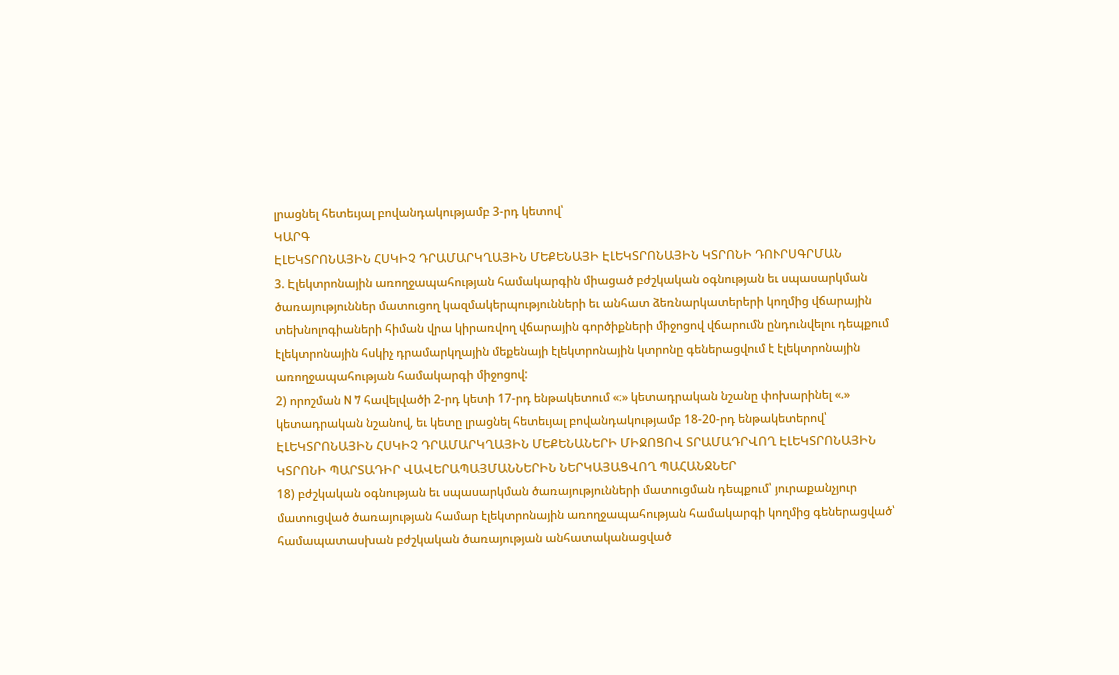լրացնել հետեւյալ բովանդակությամբ 3-րդ կետով՝
ԿԱՐԳ
ԷԼԵԿՏՐՈՆԱՅԻՆ ՀՍԿԻՉ ԴՐԱՄԱՐԿՂԱՅԻՆ ՄԵՔԵՆԱՅԻ ԷԼԵԿՏՐՈՆԱՅԻՆ ԿՏՐՈՆԻ ԴՈՒՐՍԳՐՄԱՆ
3. Էլեկտրոնային առողջապահության համակարգին միացած բժշկական օգնության եւ սպասարկման ծառայություններ մատուցող կազմակերպությունների եւ անհատ ձեռնարկատերերի կողմից վճարային տեխնոլոգիաների հիման վրա կիրառվող վճարային գործիքների միջոցով վճարումն ընդունվելու դեպքում էլեկտրոնային հսկիչ դրամարկղային մեքենայի էլեկտրոնային կտրոնը գեներացվում է էլեկտրոնային առողջապահության համակարգի միջոցով:
2) որոշման N 7 հավելվածի 2-րդ կետի 17-րդ ենթակետում «։» կետադրական նշանը փոխարինել «.» կետադրական նշանով, եւ կետը լրացնել հետեւյալ բովանդակությամբ 18-20-րդ ենթակետերով՝
ԷԼԵԿՏՐՈՆԱՅԻՆ ՀՍԿԻՉ ԴՐԱՄԱՐԿՂԱՅԻՆ ՄԵՔԵՆԱՆԵՐԻ ՄԻՋՈՑՈՎ ՏՐԱՄԱԴՐՎՈՂ ԷԼԵԿՏՐՈՆԱՅԻՆ ԿՏՐՈՆԻ ՊԱՐՏԱԴԻՐ ՎԱՎԵՐԱՊԱՅՄԱՆՆԵՐԻՆ ՆԵՐԿԱՅԱՑՎՈՂ ՊԱՀԱՆՋՆԵՐ
18) բժշկական օգնության եւ սպասարկման ծառայությունների մատուցման դեպքում՝ յուրաքանչյուր մատուցված ծառայության համար էլեկտրոնային առողջապահության համակարգի կողմից գեներացված՝ համապատասխան բժշկական ծառայության անհատականացված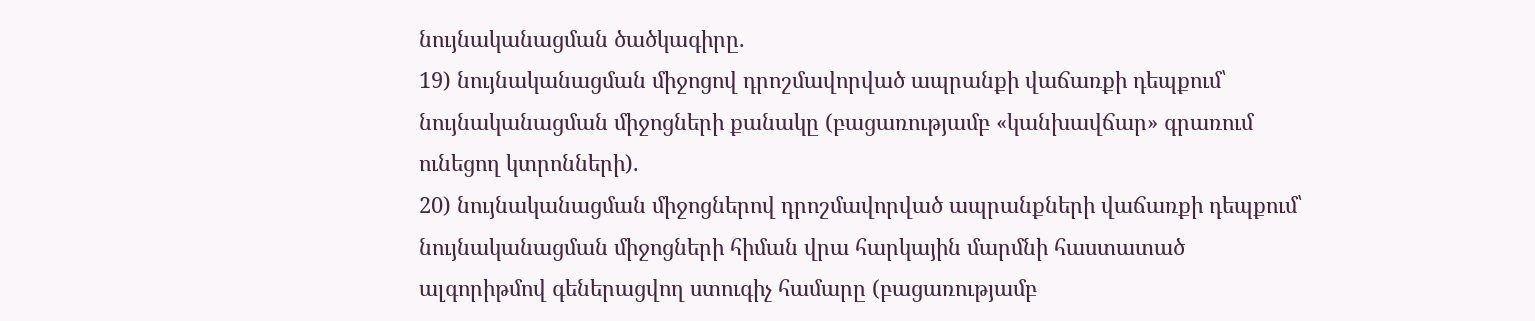նույնականացման ծածկագիրը.
19) նույնականացման միջոցով դրոշմավորված ապրանքի վաճառքի դեպքում՝ նույնականացման միջոցների քանակը (բացառությամբ «կանխավճար» գրառում ունեցող կտրոնների).
20) նույնականացման միջոցներով դրոշմավորված ապրանքների վաճառքի դեպքում՝ նույնականացման միջոցների հիման վրա հարկային մարմնի հաստատած ալգորիթմով գեներացվող ստուգիչ համարը (բացառությամբ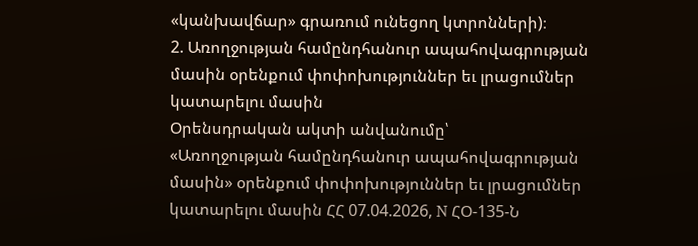«կանխավճար» գրառում ունեցող կտրոնների)։
2. Առողջության համընդհանուր ապահովագրության մասին օրենքում փոփոխություններ եւ լրացումներ կատարելու մասին
Օրենսդրական ակտի անվանումը՝
«Առողջության համընդհանուր ապահովագրության մասին» օրենքում փոփոխություններ եւ լրացումներ կատարելու մասին ՀՀ 07.04.2026, N ՀՕ-135-Ն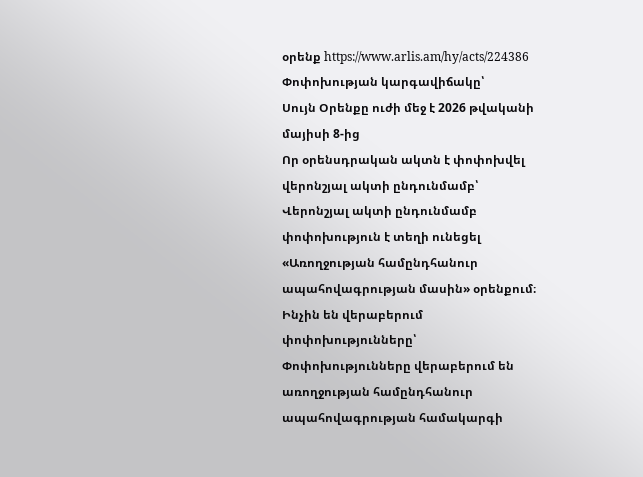օրենք https://www.arlis.am/hy/acts/224386
Փոփոխության կարգավիճակը՝
Սույն Օրենքը ուժի մեջ է 2026 թվականի մայիսի 8-ից
Որ օրենսդրական ակտն է փոփոխվել վերոնշյալ ակտի ընդունմամբ՝
Վերոնշյալ ակտի ընդունմամբ փոփոխություն է տեղի ունեցել «Առողջության համընդհանուր ապահովագրության մասին» օրենքում։
Ինչին են վերաբերում փոփոխությունները՝
Փոփոխությունները վերաբերում են առողջության համընդհանուր ապահովագրության համակարգի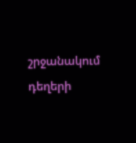շրջանակում դեղերի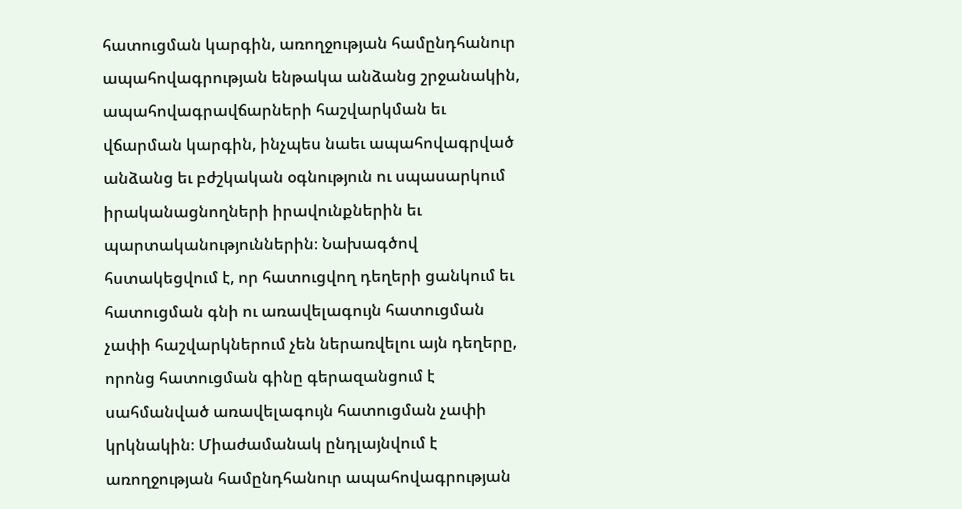հատուցման կարգին, առողջության համընդհանուր ապահովագրության ենթակա անձանց շրջանակին, ապահովագրավճարների հաշվարկման եւ վճարման կարգին, ինչպես նաեւ ապահովագրված անձանց եւ բժշկական օգնություն ու սպասարկում իրականացնողների իրավունքներին եւ պարտականություններին։ Նախագծով հստակեցվում է, որ հատուցվող դեղերի ցանկում եւ հատուցման գնի ու առավելագույն հատուցման չափի հաշվարկներում չեն ներառվելու այն դեղերը, որոնց հատուցման գինը գերազանցում է սահմանված առավելագույն հատուցման չափի կրկնակին։ Միաժամանակ ընդլայնվում է առողջության համընդհանուր ապահովագրության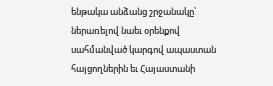ենթակա անձանց շրջանակը՝ ներառելով նաեւ օրենքով սահմանված կարգով ապաստան հայցողներին եւ Հայաստանի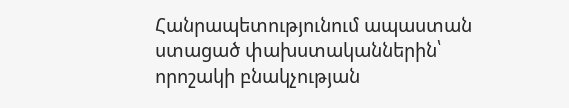Հանրապետությունում ապաստան ստացած փախստականներին՝ որոշակի բնակչության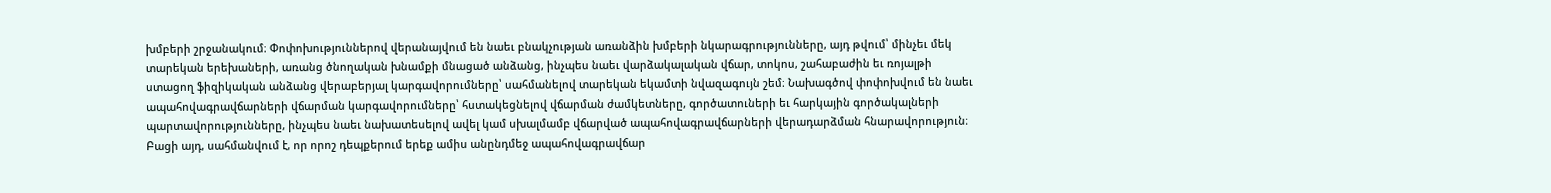խմբերի շրջանակում։ Փոփոխություններով վերանայվում են նաեւ բնակչության առանձին խմբերի նկարագրությունները, այդ թվում՝ մինչեւ մեկ տարեկան երեխաների, առանց ծնողական խնամքի մնացած անձանց, ինչպես նաեւ վարձակալական վճար, տոկոս, շահաբաժին եւ ռոյալթի ստացող ֆիզիկական անձանց վերաբերյալ կարգավորումները՝ սահմանելով տարեկան եկամտի նվազագույն շեմ։ Նախագծով փոփոխվում են նաեւ ապահովագրավճարների վճարման կարգավորումները՝ հստակեցնելով վճարման ժամկետները, գործատուների եւ հարկային գործակալների պարտավորությունները, ինչպես նաեւ նախատեսելով ավել կամ սխալմամբ վճարված ապահովագրավճարների վերադարձման հնարավորություն։ Բացի այդ, սահմանվում է, որ որոշ դեպքերում երեք ամիս անընդմեջ ապահովագրավճար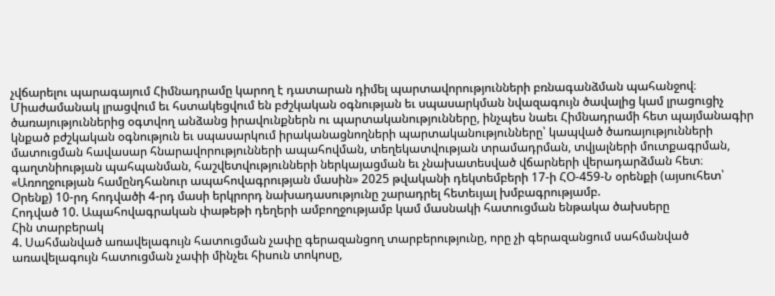չվճարելու պարագայում Հիմնադրամը կարող է դատարան դիմել պարտավորությունների բռնագանձման պահանջով։ Միաժամանակ լրացվում եւ հստակեցվում են բժշկական օգնության եւ սպասարկման նվազագույն ծավալից կամ լրացուցիչ ծառայություններից օգտվող անձանց իրավունքներն ու պարտականությունները, ինչպես նաեւ Հիմնադրամի հետ պայմանագիր կնքած բժշկական օգնություն եւ սպասարկում իրականացնողների պարտականությունները՝ կապված ծառայությունների մատուցման հավասար հնարավորությունների ապահովման, տեղեկատվության տրամադրման, տվյալների մուտքագրման, գաղտնիության պահպանման, հաշվետվությունների ներկայացման եւ չնախատեսված վճարների վերադարձման հետ։
«Առողջության համընդհանուր ապահովագրության մասին» 2025 թվականի դեկտեմբերի 17-ի ՀՕ-459-Ն օրենքի (այսուհետ՝ Օրենք) 10-րդ հոդվածի 4-րդ մասի երկրորդ նախադասությունը շարադրել հետեւյալ խմբագրությամբ.
Հոդված 10. Ապահովագրական փաթեթի դեղերի ամբողջությամբ կամ մասնակի հատուցման ենթակա ծախսերը
Հին տարբերակ
4. Սահմանված առավելագույն հատուցման չափը գերազանցող տարբերությունը, որը չի գերազանցում սահմանված առավելագույն հատուցման չափի մինչեւ հիսուն տոկոսը,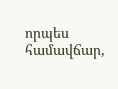որպես համավճար,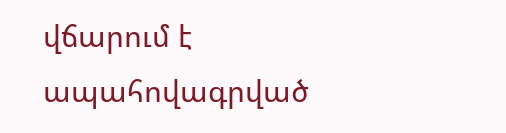վճարում է ապահովագրված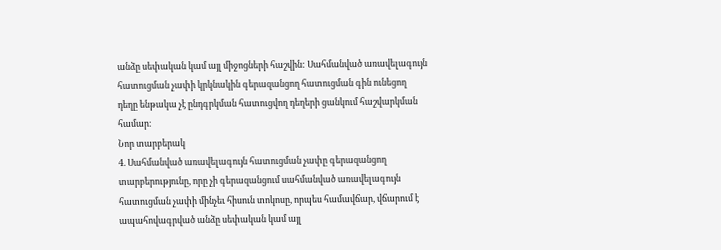անձը սեփական կամ այլ միջոցների հաշվին: Սահմանված առավելագույն հատուցման չափի կրկնակին գերազանցող հատուցման գին ունեցող դեղը ենթակա չէ ընդգրկման հատուցվող դեղերի ցանկում հաշվարկման համար։
Նոր տարբերակ
4. Սահմանված առավելագույն հատուցման չափը գերազանցող տարբերությունը, որը չի գերազանցում սահմանված առավելագույն հատուցման չափի մինչեւ հիսուն տոկոսը, որպես համավճար, վճարում է ապահովագրված անձը սեփական կամ այլ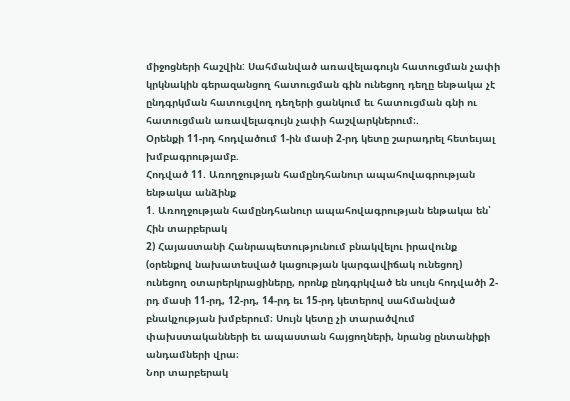միջոցների հաշվին: Սահմանված առավելագույն հատուցման չափի կրկնակին գերազանցող հատուցման գին ունեցող դեղը ենթակա չէ ընդգրկման հատուցվող դեղերի ցանկում եւ հատուցման գնի ու հատուցման առավելագույն չափի հաշվարկներում։.
Օրենքի 11-րդ հոդվածում 1-ին մասի 2-րդ կետը շարադրել հետեւյալ խմբագրությամբ.
Հոդված 11. Առողջության համընդհանուր ապահովագրության ենթակա անձինք
1. Առողջության համընդհանուր ապահովագրության ենթակա են՝
Հին տարբերակ
2) Հայաստանի Հանրապետությունում բնակվելու իրավունք (օրենքով նախատեսված կացության կարգավիճակ ունեցող) ունեցող օտարերկրացիները, որոնք ընդգրկված են սույն հոդվածի 2-րդ մասի 11-րդ, 12-րդ, 14-րդ եւ 15-րդ կետերով սահմանված բնակչության խմբերում։ Սույն կետը չի տարածվում փախստականների եւ ապաստան հայցողների, նրանց ընտանիքի անդամների վրա։
Նոր տարբերակ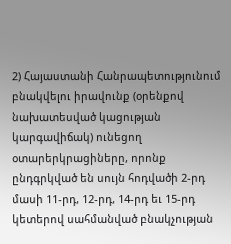2) Հայաստանի Հանրապետությունում բնակվելու իրավունք (օրենքով նախատեսված կացության կարգավիճակ) ունեցող օտարերկրացիները, որոնք ընդգրկված են սույն հոդվածի 2-րդ մասի 11-րդ, 12-րդ, 14-րդ եւ 15-րդ կետերով սահմանված բնակչության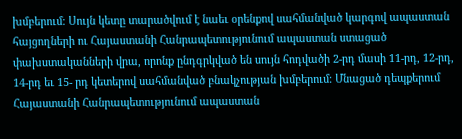խմբերում։ Սույն կետը տարածվում է նաեւ օրենքով սահմանված կարգով ապաստան հայցողների ու Հայաստանի Հանրապետությունում ապաստան ստացած փախստականների վրա, որոնք ընդգրկված են սույն հոդվածի 2-րդ մասի 11-րդ, 12-րդ, 14-րդ եւ 15- րդ կետերով սահմանված բնակչության խմբերում։ Մնացած դեպքերում Հայաստանի Հանրապետությունում ապաստան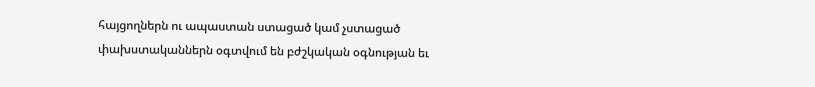հայցողներն ու ապաստան ստացած կամ չստացած փախստականներն օգտվում են բժշկական օգնության եւ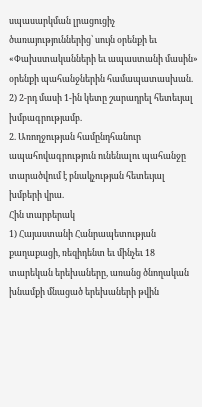սպասարկման լրացուցիչ ծառայություններից՝ սույն օրենքի եւ «Փախստականների եւ ապաստանի մասին» օրենքի պահանջներին համապատասխան.
2) 2-րդ մասի 1-ին կետը շարադրել հետեւյալ խմբագրությամբ.
2. Առողջության համընդհանուր ապահովագրություն ունենալու պահանջը տարածվում է բնակչության հետեւյալ խմբերի վրա.
Հին տարբերակ
1) Հայաստանի Հանրապետության քաղաքացի, ռեզիդենտ եւ մինչեւ 18 տարեկան երեխաները, առանց ծնողական խնամքի մնացած երեխաների թվին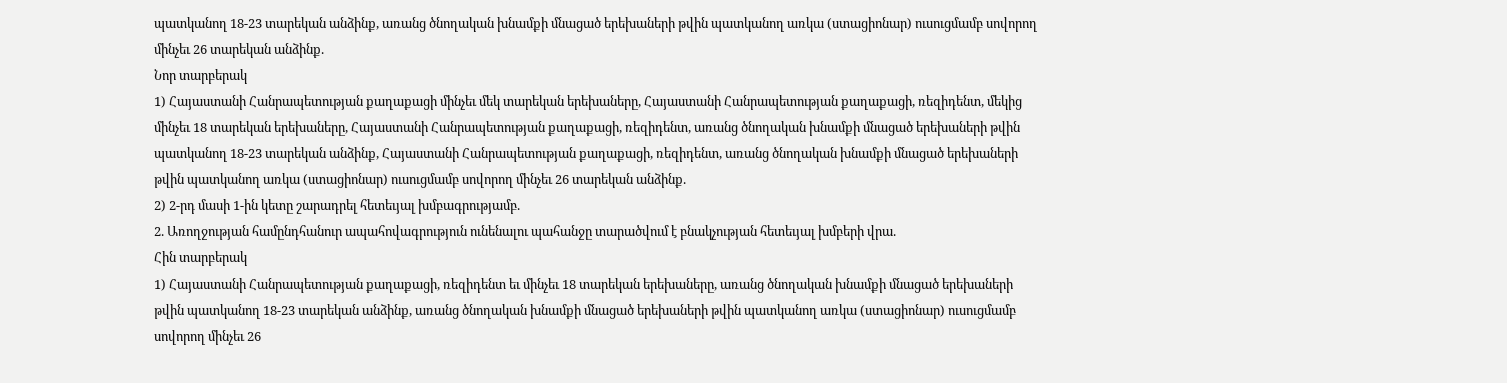պատկանող 18-23 տարեկան անձինք, առանց ծնողական խնամքի մնացած երեխաների թվին պատկանող առկա (ստացիոնար) ուսուցմամբ սովորող մինչեւ 26 տարեկան անձինք.
Նոր տարբերակ
1) Հայաստանի Հանրապետության քաղաքացի մինչեւ մեկ տարեկան երեխաները, Հայաստանի Հանրապետության քաղաքացի, ռեզիդենտ, մեկից մինչեւ 18 տարեկան երեխաները, Հայաստանի Հանրապետության քաղաքացի, ռեզիդենտ, առանց ծնողական խնամքի մնացած երեխաների թվին պատկանող 18-23 տարեկան անձինք, Հայաստանի Հանրապետության քաղաքացի, ռեզիդենտ, առանց ծնողական խնամքի մնացած երեխաների թվին պատկանող առկա (ստացիոնար) ուսուցմամբ սովորող մինչեւ 26 տարեկան անձինք.
2) 2-րդ մասի 1-ին կետը շարադրել հետեւյալ խմբագրությամբ.
2. Առողջության համընդհանուր ապահովագրություն ունենալու պահանջը տարածվում է բնակչության հետեւյալ խմբերի վրա.
Հին տարբերակ
1) Հայաստանի Հանրապետության քաղաքացի, ռեզիդենտ եւ մինչեւ 18 տարեկան երեխաները, առանց ծնողական խնամքի մնացած երեխաների թվին պատկանող 18-23 տարեկան անձինք, առանց ծնողական խնամքի մնացած երեխաների թվին պատկանող առկա (ստացիոնար) ուսուցմամբ սովորող մինչեւ 26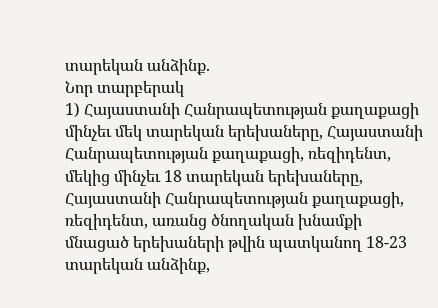տարեկան անձինք.
Նոր տարբերակ
1) Հայաստանի Հանրապետության քաղաքացի մինչեւ մեկ տարեկան երեխաները, Հայաստանի Հանրապետության քաղաքացի, ռեզիդենտ, մեկից մինչեւ 18 տարեկան երեխաները, Հայաստանի Հանրապետության քաղաքացի, ռեզիդենտ, առանց ծնողական խնամքի մնացած երեխաների թվին պատկանող 18-23 տարեկան անձինք,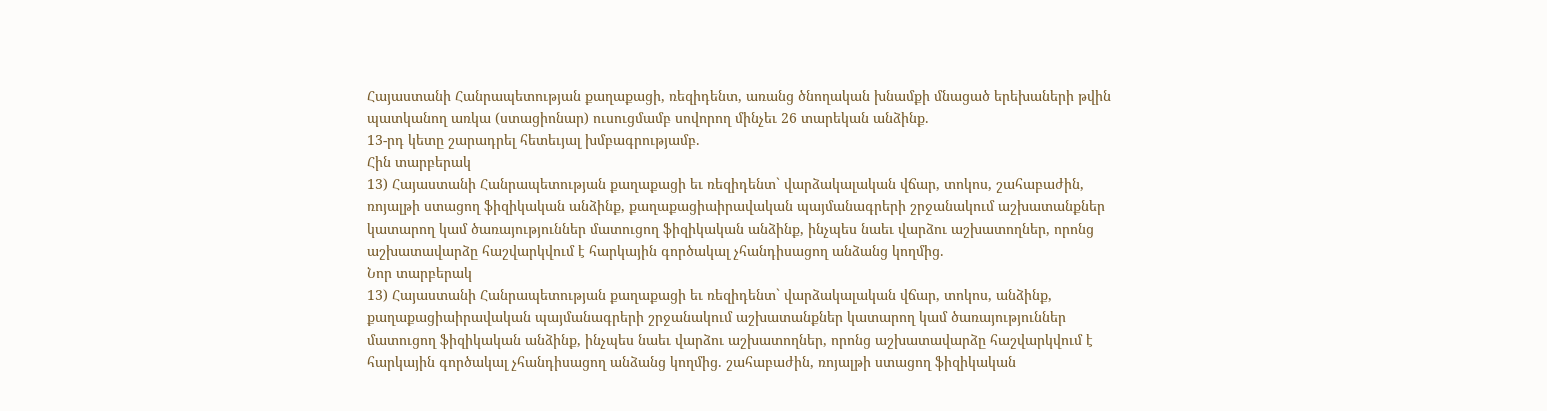Հայաստանի Հանրապետության քաղաքացի, ռեզիդենտ, առանց ծնողական խնամքի մնացած երեխաների թվին պատկանող առկա (ստացիոնար) ուսուցմամբ սովորող մինչեւ 26 տարեկան անձինք.
13-րդ կետը շարադրել հետեւյալ խմբագրությամբ.
Հին տարբերակ
13) Հայաստանի Հանրապետության քաղաքացի եւ ռեզիդենտ` վարձակալական վճար, տոկոս, շահաբաժին, ռոյալթի ստացող ֆիզիկական անձինք, քաղաքացիաիրավական պայմանագրերի շրջանակում աշխատանքներ կատարող կամ ծառայություններ մատուցող ֆիզիկական անձինք, ինչպես նաեւ վարձու աշխատողներ, որոնց աշխատավարձը հաշվարկվում է հարկային գործակալ չհանդիսացող անձանց կողմից.
Նոր տարբերակ
13) Հայաստանի Հանրապետության քաղաքացի եւ ռեզիդենտ` վարձակալական վճար, տոկոս, անձինք, քաղաքացիաիրավական պայմանագրերի շրջանակում աշխատանքներ կատարող կամ ծառայություններ մատուցող ֆիզիկական անձինք, ինչպես նաեւ վարձու աշխատողներ, որոնց աշխատավարձը հաշվարկվում է հարկային գործակալ չհանդիսացող անձանց կողմից. շահաբաժին, ռոյալթի ստացող ֆիզիկական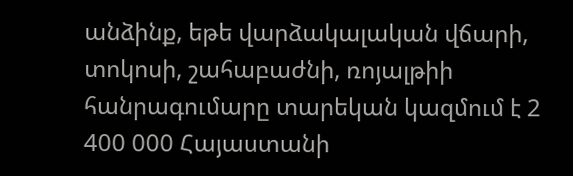անձինք, եթե վարձակալական վճարի, տոկոսի, շահաբաժնի, ռոյալթիի հանրագումարը տարեկան կազմում է 2 400 000 Հայաստանի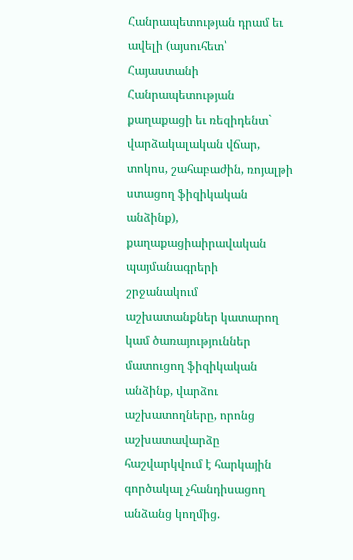Հանրապետության դրամ եւ ավելի (այսուհետ՝ Հայաստանի Հանրապետության քաղաքացի եւ ռեզիդենտ` վարձակալական վճար, տոկոս, շահաբաժին, ռոյալթի ստացող ֆիզիկական անձինք), քաղաքացիաիրավական պայմանագրերի շրջանակում աշխատանքներ կատարող կամ ծառայություններ մատուցող ֆիզիկական անձինք, վարձու աշխատողները, որոնց աշխատավարձը հաշվարկվում է հարկային գործակալ չհանդիսացող անձանց կողմից.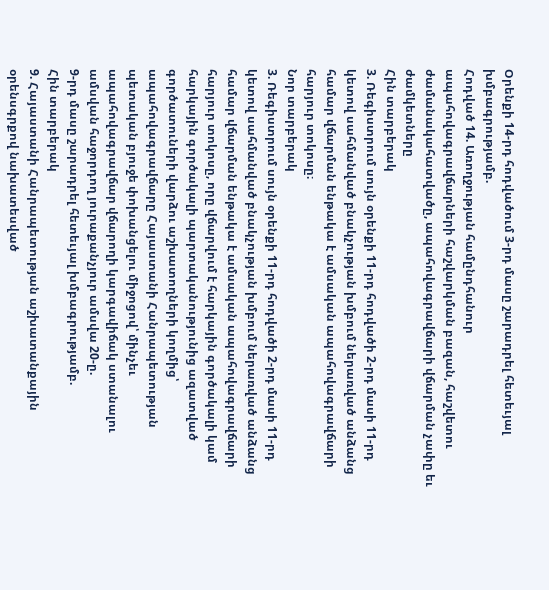Օրենքի 14-րդ հոդվածում 3-րդ մասը շարադրել հետեւյալ խմբագրությամբ.
Հոդված 14. Առողջության համընդհանուր ապահովագրավճարների հաշվարկման բազան, հաշվետու ժամանակահատվածը, ապահովագրավճարի վճարման չափը եւ ժամկետները
Հին տարբերակ
3. Ռեգիստրում սույն օրենքի 11-րդ հոդվածի 2-րդ մասի 11-րդ կետով սահմանված բնակչության խմբում ներառված անձանց համար վճարման ենթակա է ամսական ապահովագրավճարի հարյուր տոկոսը։
Նոր տարբերակ
3. Ռեգիստրում սույն օրենքի 11-րդ հոդվածի 2-րդ մասի 11-րդ կետով սահմանված բնակչության խմբում ներառված անձանց համար վճարման ենթակա է ամսական ապահովագրավճարի հարյուր տոկոսը, որը վճարվում է հարկային գործակալի կամ հարկային գործակալի պարտականությունից ազատված գործատուների վարձու աշխատողների կողմից՝ ապահովագրավճարը Հայաստանի Հանրապետության պետական բյուջե փոխանցելու միջոցով՝ մինչեւ ապահովագրավճար վճարողի կարգավիճակ ստանալու ամսվան հաջորդող յուրաքանչյուր ամսվա 20-ը.
9-րդ մասը շարադրել հետեւյալ խմբագրությամբ.
Հին տարբերակ
9. Հայաստանի Հանրապետության աշխատանքային օրենսգրքով նախատեսված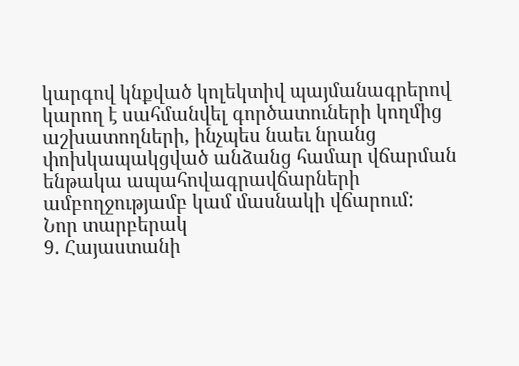կարգով կնքված կոլեկտիվ պայմանագրերով կարող է սահմանվել գործատուների կողմից աշխատողների, ինչպես նաեւ նրանց փոխկապակցված անձանց համար վճարման ենթակա ապահովագրավճարների ամբողջությամբ կամ մասնակի վճարում:
Նոր տարբերակ
9. Հայաստանի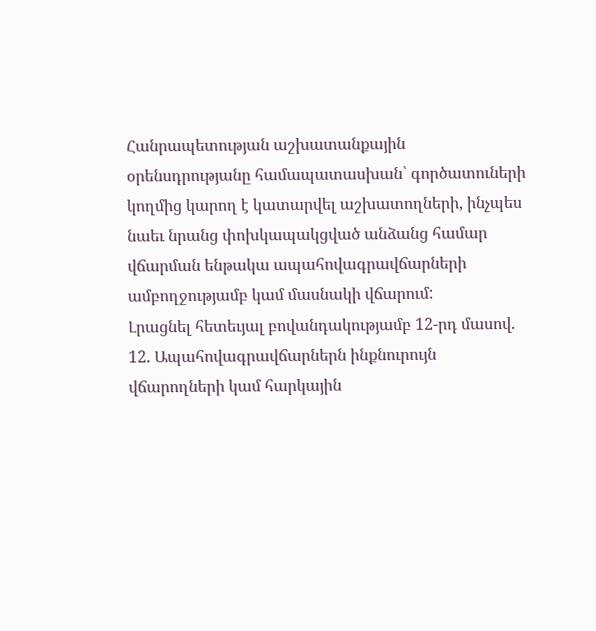Հանրապետության աշխատանքային օրենսդրությանը համապատասխան՝ գործատուների կողմից կարող է կատարվել աշխատողների, ինչպես նաեւ նրանց փոխկապակցված անձանց համար վճարման ենթակա ապահովագրավճարների ամբողջությամբ կամ մասնակի վճարում:
Լրացնել հետեւյալ բովանդակությամբ 12-րդ մասով.
12. Ապահովագրավճարներն ինքնուրույն վճարողների կամ հարկային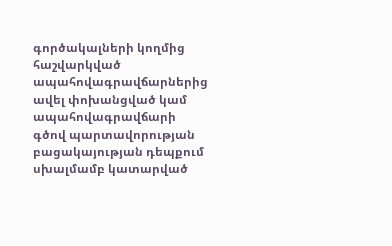գործակալների կողմից հաշվարկված ապահովագրավճարներից ավել փոխանցված կամ ապահովագրավճարի գծով պարտավորության բացակայության դեպքում սխալմամբ կատարված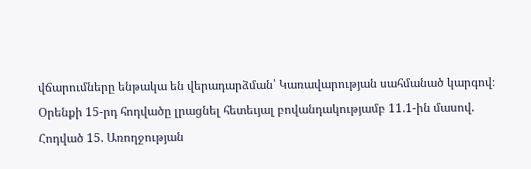վճարումները ենթակա են վերադարձման՝ Կառավարության սահմանած կարգով։
Օրենքի 15-րդ հոդվածը լրացնել հետեւյալ բովանդակությամբ 11.1-ին մասով.
Հոդված 15. Առողջության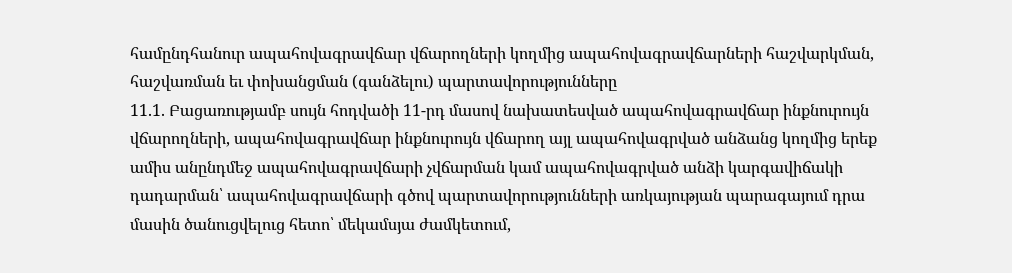համընդհանուր ապահովագրավճար վճարողների կողմից ապահովագրավճարների հաշվարկման, հաշվառման եւ փոխանցման (գանձելու) պարտավորությունները
11.1. Բացառությամբ սույն հոդվածի 11-րդ մասով նախատեսված ապահովագրավճար ինքնուրույն վճարողների, ապահովագրավճար ինքնուրույն վճարող այլ ապահովագրված անձանց կողմից երեք ամիս անընդմեջ ապահովագրավճարի չվճարման կամ ապահովագրված անձի կարգավիճակի դադարման՝ ապահովագրավճարի գծով պարտավորությունների առկայության պարագայում դրա մասին ծանուցվելուց հետո՝ մեկամսյա ժամկետում,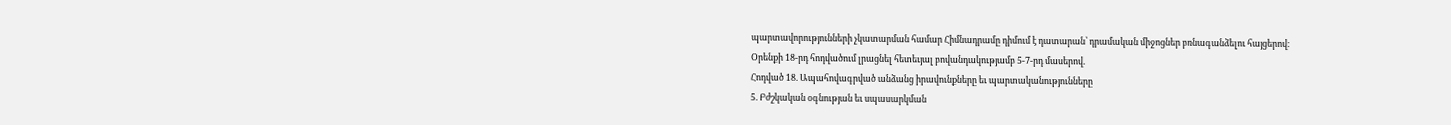պարտավորությունների չկատարման համար Հիմնադրամը դիմում է դատարան՝ դրամական միջոցներ բռնագանձելու հայցերով։
Օրենքի 18-րդ հոդվածում լրացնել հետեւյալ բովանդակությամբ 5-7-րդ մասերով.
Հոդված 18. Ապահովագրված անձանց իրավունքները եւ պարտականությունները
5. Բժշկական օգնության եւ սպասարկման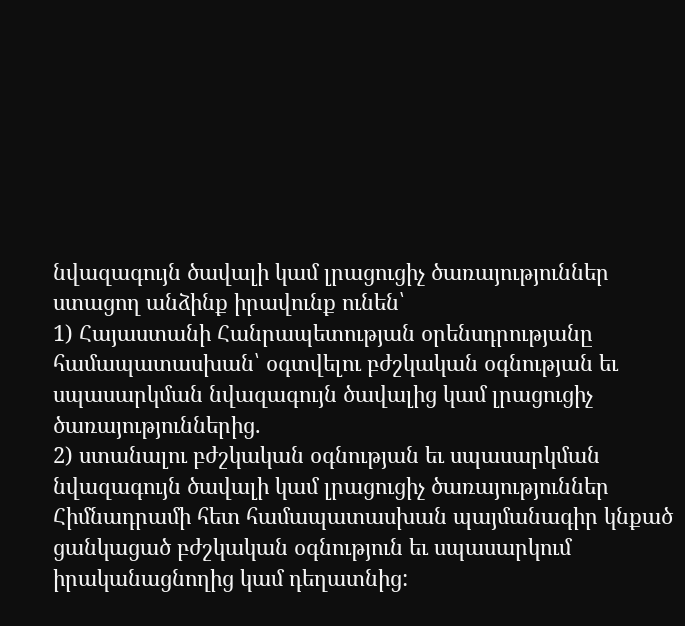նվազագույն ծավալի կամ լրացուցիչ ծառայություններ ստացող անձինք իրավունք ունեն՝
1) Հայաստանի Հանրապետության օրենսդրությանը համապատասխան՝ օգտվելու բժշկական օգնության եւ սպասարկման նվազագույն ծավալից կամ լրացուցիչ ծառայություններից.
2) ստանալու բժշկական օգնության եւ սպասարկման նվազագույն ծավալի կամ լրացուցիչ ծառայություններ Հիմնադրամի հետ համապատասխան պայմանագիր կնքած ցանկացած բժշկական օգնություն եւ սպասարկում իրականացնողից կամ դեղատնից: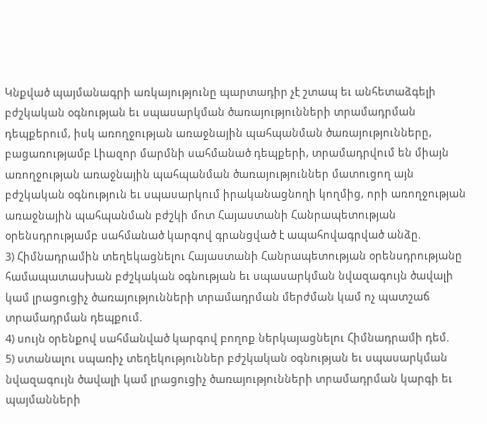Կնքված պայմանագրի առկայությունը պարտադիր չէ շտապ եւ անհետաձգելի բժշկական օգնության եւ սպասարկման ծառայությունների տրամադրման դեպքերում, իսկ առողջության առաջնային պահպանման ծառայությունները, բացառությամբ Լիազոր մարմնի սահմանած դեպքերի, տրամադրվում են միայն առողջության առաջնային պահպանման ծառայություններ մատուցող այն բժշկական օգնություն եւ սպասարկում իրականացնողի կողմից, որի առողջության առաջնային պահպանման բժշկի մոտ Հայաստանի Հանրապետության օրենսդրությամբ սահմանած կարգով գրանցված է ապահովագրված անձը.
3) Հիմնադրամին տեղեկացնելու Հայաստանի Հանրապետության օրենսդրությանը համապատասխան բժշկական օգնության եւ սպասարկման նվազագույն ծավալի կամ լրացուցիչ ծառայությունների տրամադրման մերժման կամ ոչ պատշաճ տրամադրման դեպքում.
4) սույն օրենքով սահմանված կարգով բողոք ներկայացնելու Հիմնադրամի դեմ.
5) ստանալու սպառիչ տեղեկություններ բժշկական օգնության եւ սպասարկման նվազագույն ծավալի կամ լրացուցիչ ծառայությունների տրամադրման կարգի եւ պայմանների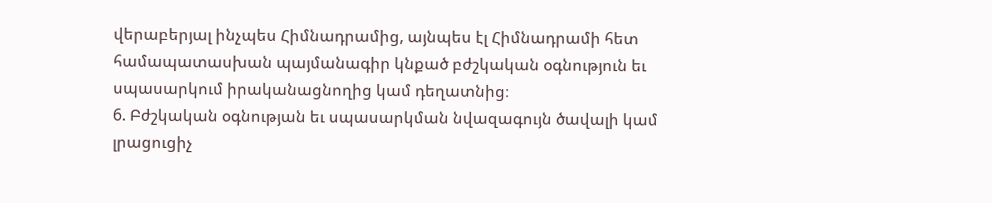վերաբերյալ ինչպես Հիմնադրամից, այնպես էլ Հիմնադրամի հետ համապատասխան պայմանագիր կնքած բժշկական օգնություն եւ սպասարկում իրականացնողից կամ դեղատնից։
6. Բժշկական օգնության եւ սպասարկման նվազագույն ծավալի կամ լրացուցիչ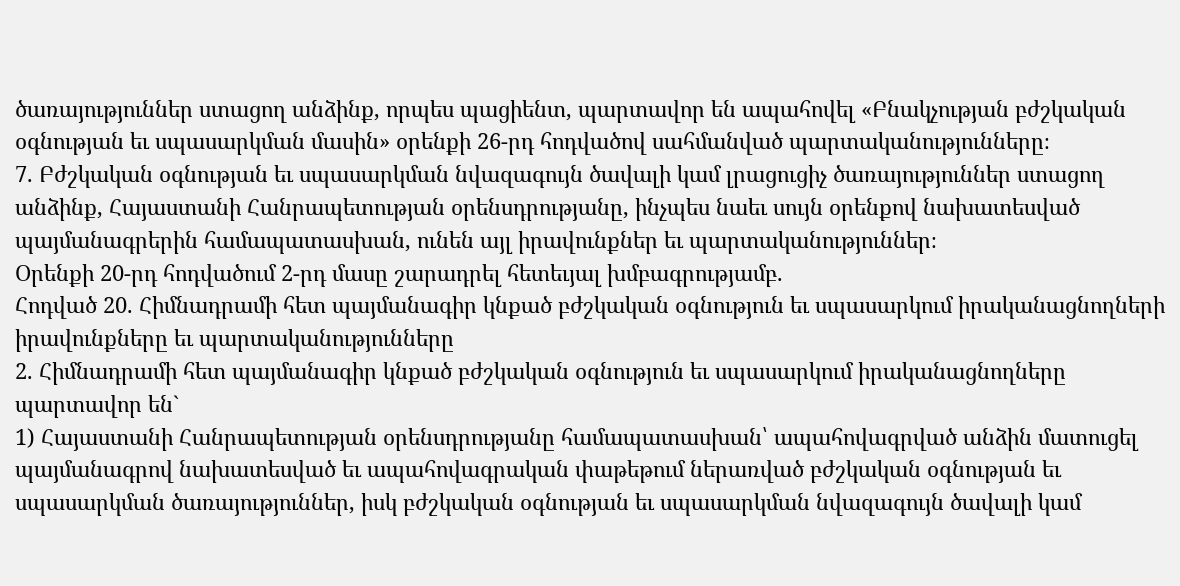ծառայություններ ստացող անձինք, որպես պացիենտ, պարտավոր են ապահովել «Բնակչության բժշկական օգնության եւ սպասարկման մասին» օրենքի 26-րդ հոդվածով սահմանված պարտականությունները։
7. Բժշկական օգնության եւ սպասարկման նվազագույն ծավալի կամ լրացուցիչ ծառայություններ ստացող անձինք, Հայաստանի Հանրապետության օրենսդրությանը, ինչպես նաեւ սույն օրենքով նախատեսված պայմանագրերին համապատասխան, ունեն այլ իրավունքներ եւ պարտականություններ։
Օրենքի 20-րդ հոդվածում 2-րդ մասը շարադրել հետեւյալ խմբագրությամբ.
Հոդված 20. Հիմնադրամի հետ պայմանագիր կնքած բժշկական օգնություն եւ սպասարկում իրականացնողների իրավունքները եւ պարտականությունները
2. Հիմնադրամի հետ պայմանագիր կնքած բժշկական օգնություն եւ սպասարկում իրականացնողները պարտավոր են`
1) Հայաստանի Հանրապետության օրենսդրությանը համապատասխան՝ ապահովագրված անձին մատուցել պայմանագրով նախատեսված եւ ապահովագրական փաթեթում ներառված բժշկական օգնության եւ սպասարկման ծառայություններ, իսկ բժշկական օգնության եւ սպասարկման նվազագույն ծավալի կամ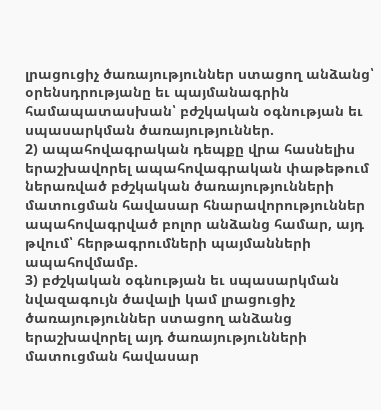լրացուցիչ ծառայություններ ստացող անձանց՝ օրենսդրությանը եւ պայմանագրին համապատասխան՝ բժշկական օգնության եւ սպասարկման ծառայություններ.
2) ապահովագրական դեպքը վրա հասնելիս երաշխավորել ապահովագրական փաթեթում ներառված բժշկական ծառայությունների մատուցման հավասար հնարավորություններ ապահովագրված բոլոր անձանց համար, այդ թվում՝ հերթագրումների պայմանների ապահովմամբ.
3) բժշկական օգնության եւ սպասարկման նվազագույն ծավալի կամ լրացուցիչ ծառայություններ ստացող անձանց երաշխավորել այդ ծառայությունների մատուցման հավասար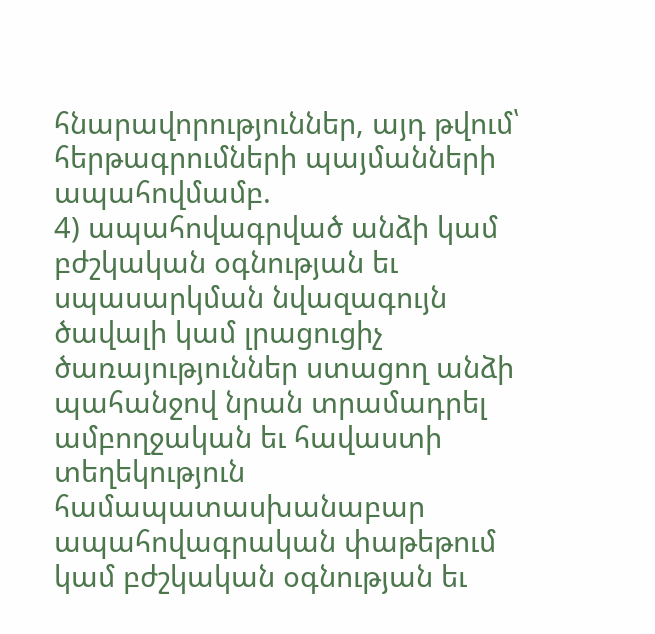հնարավորություններ, այդ թվում՝ հերթագրումների պայմանների ապահովմամբ.
4) ապահովագրված անձի կամ բժշկական օգնության եւ սպասարկման նվազագույն ծավալի կամ լրացուցիչ ծառայություններ ստացող անձի պահանջով նրան տրամադրել ամբողջական եւ հավաստի տեղեկություն համապատասխանաբար ապահովագրական փաթեթում կամ բժշկական օգնության եւ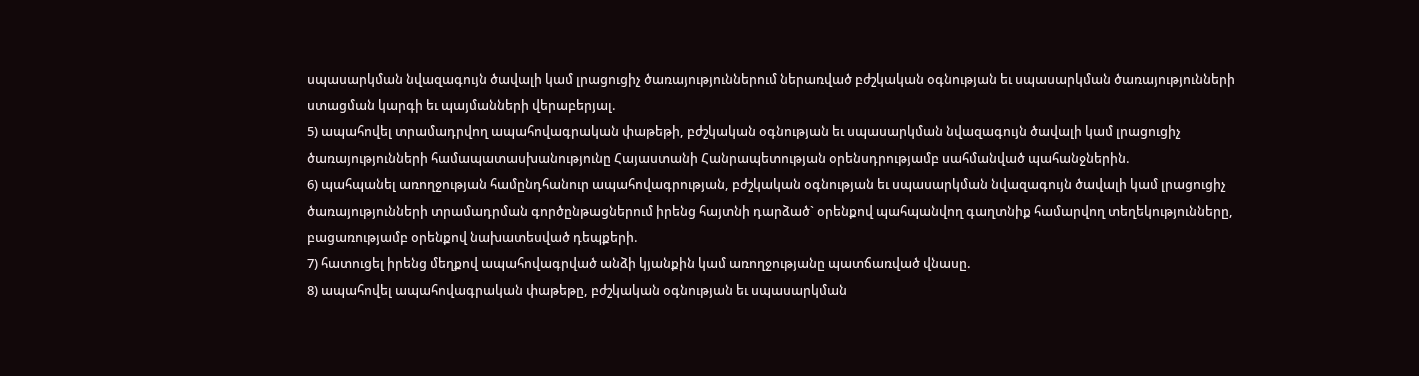սպասարկման նվազագույն ծավալի կամ լրացուցիչ ծառայություններում ներառված բժշկական օգնության եւ սպասարկման ծառայությունների ստացման կարգի եւ պայմանների վերաբերյալ.
5) ապահովել տրամադրվող ապահովագրական փաթեթի, բժշկական օգնության եւ սպասարկման նվազագույն ծավալի կամ լրացուցիչ ծառայությունների համապատասխանությունը Հայաստանի Հանրապետության օրենսդրությամբ սահմանված պահանջներին.
6) պահպանել առողջության համընդհանուր ապահովագրության, բժշկական օգնության եւ սպասարկման նվազագույն ծավալի կամ լրացուցիչ ծառայությունների տրամադրման գործընթացներում իրենց հայտնի դարձած` օրենքով պահպանվող գաղտնիք համարվող տեղեկությունները, բացառությամբ օրենքով նախատեսված դեպքերի.
7) հատուցել իրենց մեղքով ապահովագրված անձի կյանքին կամ առողջությանը պատճառված վնասը.
8) ապահովել ապահովագրական փաթեթը, բժշկական օգնության եւ սպասարկման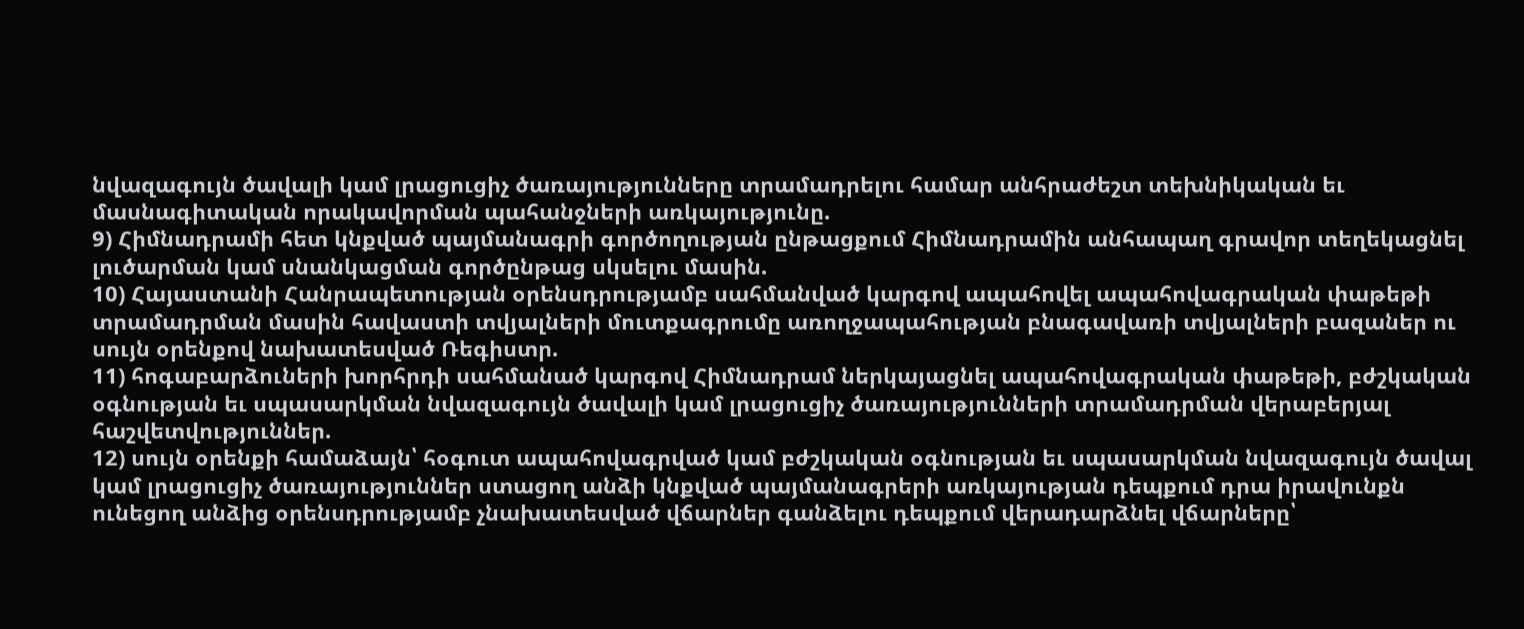նվազագույն ծավալի կամ լրացուցիչ ծառայությունները տրամադրելու համար անհրաժեշտ տեխնիկական եւ մասնագիտական որակավորման պահանջների առկայությունը.
9) Հիմնադրամի հետ կնքված պայմանագրի գործողության ընթացքում Հիմնադրամին անհապաղ գրավոր տեղեկացնել լուծարման կամ սնանկացման գործընթաց սկսելու մասին.
10) Հայաստանի Հանրապետության օրենսդրությամբ սահմանված կարգով ապահովել ապահովագրական փաթեթի տրամադրման մասին հավաստի տվյալների մուտքագրումը առողջապահության բնագավառի տվյալների բազաներ ու սույն օրենքով նախատեսված Ռեգիստր.
11) հոգաբարձուների խորհրդի սահմանած կարգով Հիմնադրամ ներկայացնել ապահովագրական փաթեթի, բժշկական օգնության եւ սպասարկման նվազագույն ծավալի կամ լրացուցիչ ծառայությունների տրամադրման վերաբերյալ հաշվետվություններ.
12) սույն օրենքի համաձայն՝ հօգուտ ապահովագրված կամ բժշկական օգնության եւ սպասարկման նվազագույն ծավալ կամ լրացուցիչ ծառայություններ ստացող անձի կնքված պայմանագրերի առկայության դեպքում դրա իրավունքն ունեցող անձից օրենսդրությամբ չնախատեսված վճարներ գանձելու դեպքում վերադարձնել վճարները՝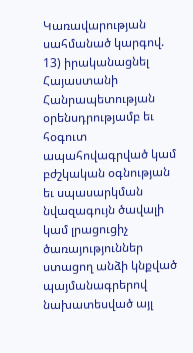Կառավարության սահմանած կարգով.
13) իրականացնել Հայաստանի Հանրապետության օրենսդրությամբ եւ հօգուտ ապահովագրված կամ բժշկական օգնության եւ սպասարկման նվազագույն ծավալի կամ լրացուցիչ ծառայություններ ստացող անձի կնքված պայմանագրերով նախատեսված այլ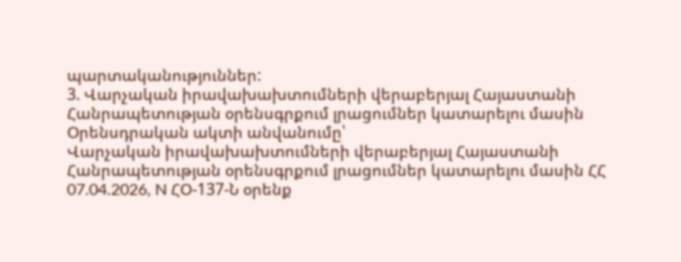պարտականություններ:
3. Վարչական իրավախախտումների վերաբերյալ Հայաստանի Հանրապետության օրենսգրքում լրացումներ կատարելու մասին
Օրենսդրական ակտի անվանումը՝
Վարչական իրավախախտումների վերաբերյալ Հայաստանի Հանրապետության օրենսգրքում լրացումներ կատարելու մասին ՀՀ 07.04.2026, N ՀՕ-137-Ն օրենք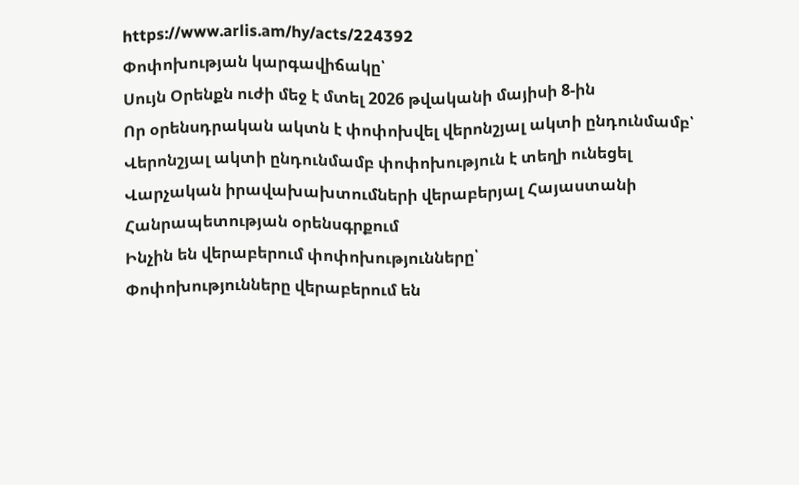https://www.arlis.am/hy/acts/224392
Փոփոխության կարգավիճակը՝
Սույն Օրենքն ուժի մեջ է մտել 2026 թվականի մայիսի 8-ին
Որ օրենսդրական ակտն է փոփոխվել վերոնշյալ ակտի ընդունմամբ՝
Վերոնշյալ ակտի ընդունմամբ փոփոխություն է տեղի ունեցել Վարչական իրավախախտումների վերաբերյալ Հայաստանի Հանրապետության օրենսգրքում
Ինչին են վերաբերում փոփոխությունները՝
Փոփոխությունները վերաբերում են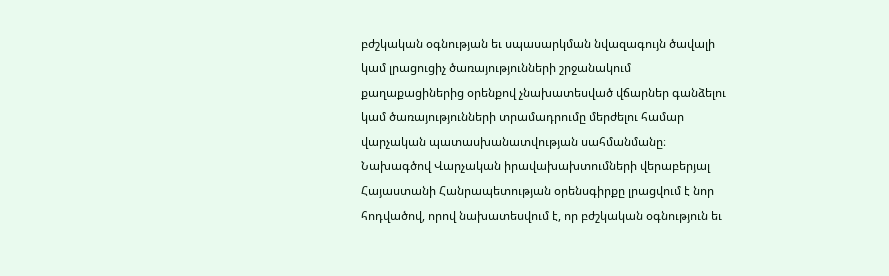բժշկական օգնության եւ սպասարկման նվազագույն ծավալի կամ լրացուցիչ ծառայությունների շրջանակում քաղաքացիներից օրենքով չնախատեսված վճարներ գանձելու կամ ծառայությունների տրամադրումը մերժելու համար վարչական պատասխանատվության սահմանմանը։ Նախագծով Վարչական իրավախախտումների վերաբերյալ Հայաստանի Հանրապետության օրենսգիրքը լրացվում է նոր հոդվածով, որով նախատեսվում է, որ բժշկական օգնություն եւ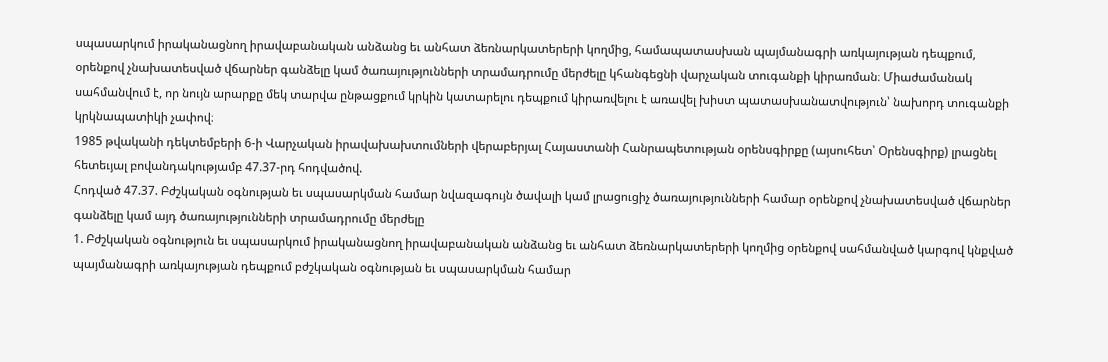սպասարկում իրականացնող իրավաբանական անձանց եւ անհատ ձեռնարկատերերի կողմից, համապատասխան պայմանագրի առկայության դեպքում, օրենքով չնախատեսված վճարներ գանձելը կամ ծառայությունների տրամադրումը մերժելը կհանգեցնի վարչական տուգանքի կիրառման։ Միաժամանակ սահմանվում է, որ նույն արարքը մեկ տարվա ընթացքում կրկին կատարելու դեպքում կիրառվելու է առավել խիստ պատասխանատվություն՝ նախորդ տուգանքի կրկնապատիկի չափով։
1985 թվականի դեկտեմբերի 6-ի Վարչական իրավախախտումների վերաբերյալ Հայաստանի Հանրապետության օրենսգիրքը (այսուհետ՝ Օրենսգիրք) լրացնել հետեւյալ բովանդակությամբ 47.37-րդ հոդվածով.
Հոդված 47.37. Բժշկական օգնության եւ սպասարկման համար նվազագույն ծավալի կամ լրացուցիչ ծառայությունների համար օրենքով չնախատեսված վճարներ գանձելը կամ այդ ծառայությունների տրամադրումը մերժելը
1. Բժշկական օգնություն եւ սպասարկում իրականացնող իրավաբանական անձանց եւ անհատ ձեռնարկատերերի կողմից օրենքով սահմանված կարգով կնքված պայմանագրի առկայության դեպքում բժշկական օգնության եւ սպասարկման համար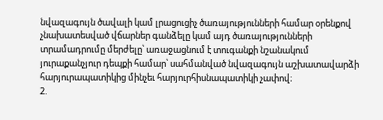նվազագույն ծավալի կամ լրացուցիչ ծառայությունների համար օրենքով չնախատեսված վճարներ գանձելը կամ այդ ծառայությունների տրամադրումը մերժելը՝ առաջացնում է տուգանքի նշանակում յուրաքանչյուր դեպքի համար՝ սահմանված նվազագույն աշխատավարձի հարյուրապատիկից մինչեւ հարյուրհիսնապատիկի չափով։
2.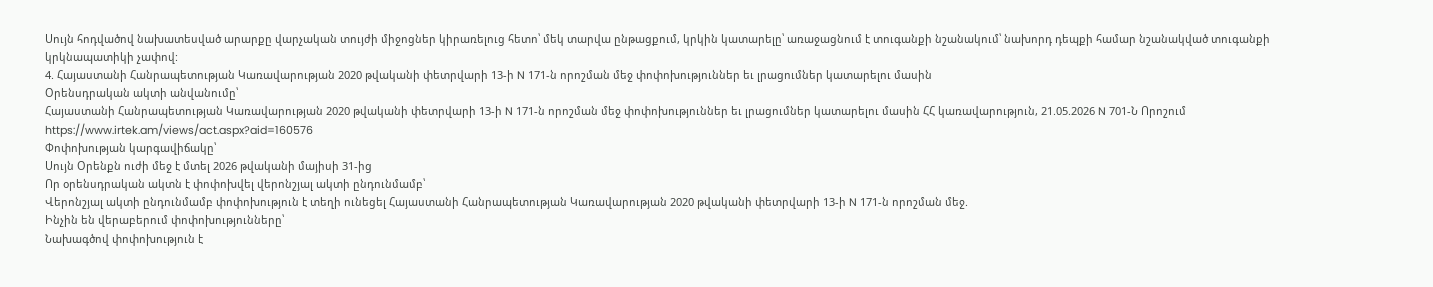Սույն հոդվածով նախատեսված արարքը վարչական տույժի միջոցներ կիրառելուց հետո՝ մեկ տարվա ընթացքում, կրկին կատարելը՝ առաջացնում է տուգանքի նշանակում՝ նախորդ դեպքի համար նշանակված տուգանքի կրկնապատիկի չափով:
4. Հայաստանի Հանրապետության Կառավարության 2020 թվականի փետրվարի 13-ի N 171-ն որոշման մեջ փոփոխություններ եւ լրացումներ կատարելու մասին
Օրենսդրական ակտի անվանումը՝
Հայաստանի Հանրապետության Կառավարության 2020 թվականի փետրվարի 13-ի N 171-ն որոշման մեջ փոփոխություններ եւ լրացումներ կատարելու մասին ՀՀ կառավարություն, 21.05.2026 N 701-Ն Որոշում
https://www.irtek.am/views/act.aspx?aid=160576
Փոփոխության կարգավիճակը՝
Սույն Օրենքն ուժի մեջ է մտել 2026 թվականի մայիսի 31-ից
Որ օրենսդրական ակտն է փոփոխվել վերոնշյալ ակտի ընդունմամբ՝
Վերոնշյալ ակտի ընդունմամբ փոփոխություն է տեղի ունեցել Հայաստանի Հանրապետության Կառավարության 2020 թվականի փետրվարի 13-ի N 171-ն որոշման մեջ.
Ինչին են վերաբերում փոփոխությունները՝
Նախագծով փոփոխություն է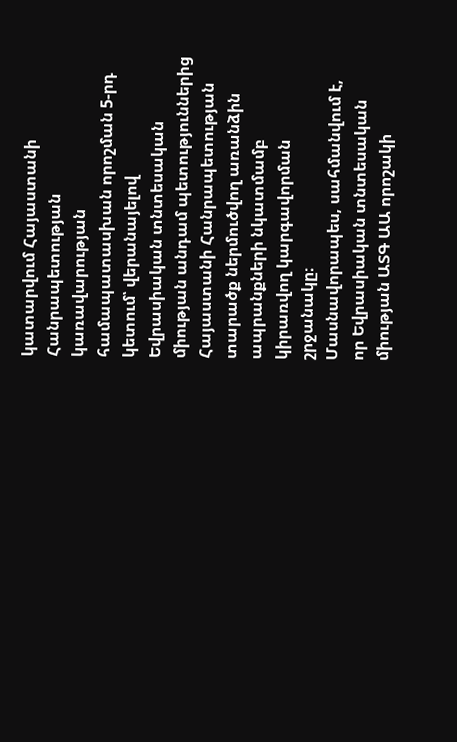կատարվում Հայաստանի Հանրապետության կառավարության համապատասխան որոշման 5-րդ կետում՝ վերանայելով Եվրասիական տնտեսական միության անդամ պետություններից Հայաստանի Հանրապետության տարածք ներմուծվող առանձին ապրանքների նկատմամբ կիրառվող կարգավորման շրջանակը։
Մասնավորապես, սահմանվում է, որ Եվրասիական տնտեսական միության ԱՏԳ ԱԱ որոշակի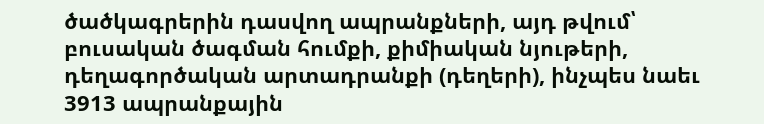ծածկագրերին դասվող ապրանքների, այդ թվում՝ բուսական ծագման հումքի, քիմիական նյութերի, դեղագործական արտադրանքի (դեղերի), ինչպես նաեւ 3913 ապրանքային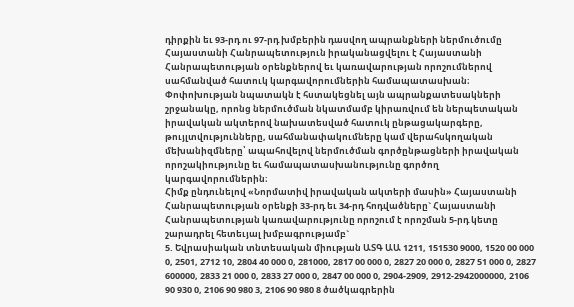դիրքին եւ 93-րդ ու 97-րդ խմբերին դասվող ապրանքների ներմուծումը Հայաստանի Հանրապետություն իրականացվելու է Հայաստանի Հանրապետության օրենքներով եւ կառավարության որոշումներով սահմանված հատուկ կարգավորումներին համապատասխան։
Փոփոխության նպատակն է հստակեցնել այն ապրանքատեսակների շրջանակը, որոնց ներմուծման նկատմամբ կիրառվում են ներպետական իրավական ակտերով նախատեսված հատուկ ընթացակարգերը, թույլտվությունները, սահմանափակումները կամ վերահսկողական մեխանիզմները՝ ապահովելով ներմուծման գործընթացների իրավական որոշակիությունը եւ համապատասխանությունը գործող կարգավորումներին։
Հիմք ընդունելով «Նորմատիվ իրավական ակտերի մասին» Հայաստանի Հանրապետության օրենքի 33-րդ եւ 34-րդ հոդվածները` Հայաստանի Հանրապետության կառավարությունը որոշում է որոշման 5-րդ կետը շարադրել հետեւյալ խմբագրությամբ`
5. Եվրասիական տնտեսական միության ԱՏԳ ԱԱ 1211, 151530 9000, 1520 00 000 0, 2501, 2712 10, 2804 40 000 0, 281000, 2817 00 000 0, 2827 20 000 0, 2827 51 000 0, 2827 600000, 2833 21 000 0, 2833 27 000 0, 2847 00 000 0, 2904-2909, 2912-2942000000, 2106 90 930 0, 2106 90 980 3, 2106 90 980 8 ծածկագրերին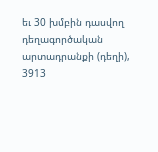եւ 30 խմբին դասվող դեղագործական արտադրանքի (դեղի), 3913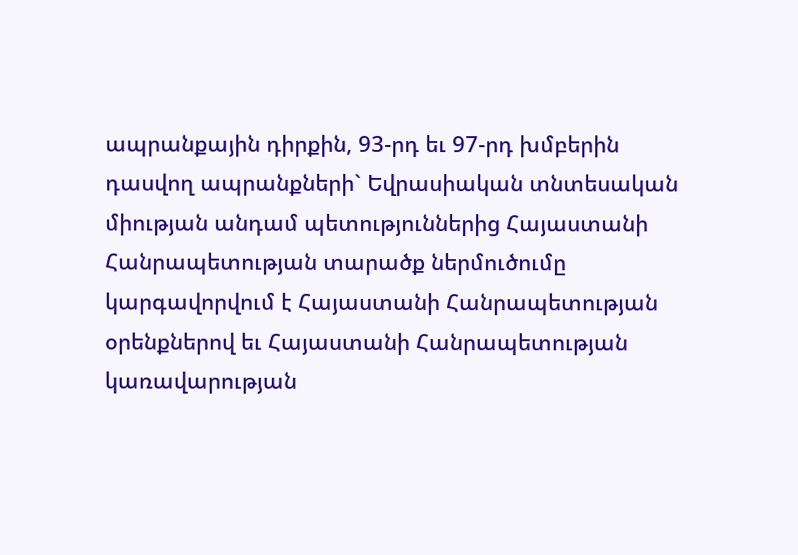ապրանքային դիրքին, 93-րդ եւ 97-րդ խմբերին դասվող ապրանքների` Եվրասիական տնտեսական միության անդամ պետություններից Հայաստանի Հանրապետության տարածք ներմուծումը կարգավորվում է Հայաստանի Հանրապետության օրենքներով եւ Հայաստանի Հանրապետության կառավարության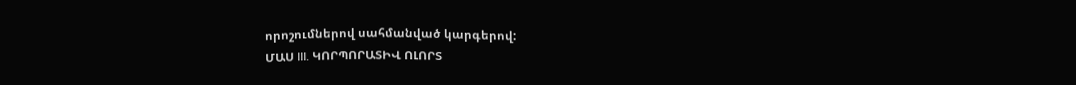որոշումներով սահմանված կարգերով:
ՄԱՍ III. ԿՈՐՊՈՐԱՏԻՎ ՈԼՈՐՏ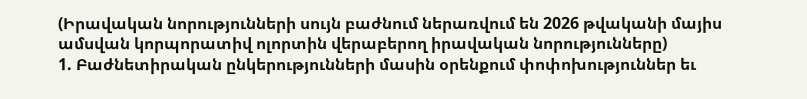(Իրավական նորությունների սույն բաժնում ներառվում են 2026 թվականի մայիս ամսվան կորպորատիվ ոլորտին վերաբերող իրավական նորությունները)
1. Բաժնետիրական ընկերությունների մասին օրենքում փոփոխություններ եւ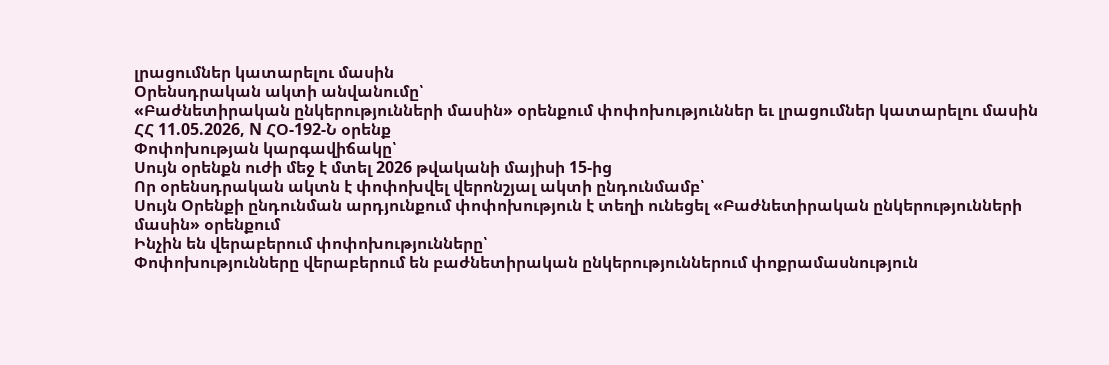լրացումներ կատարելու մասին
Օրենսդրական ակտի անվանումը՝
«Բաժնետիրական ընկերությունների մասին» օրենքում փոփոխություններ եւ լրացումներ կատարելու մասին ՀՀ 11.05.2026, N ՀՕ-192-Ն օրենք
Փոփոխության կարգավիճակը՝
Սույն օրենքն ուժի մեջ է մտել 2026 թվականի մայիսի 15-ից
Որ օրենսդրական ակտն է փոփոխվել վերոնշյալ ակտի ընդունմամբ՝
Սույն Օրենքի ընդունման արդյունքում փոփոխություն է տեղի ունեցել «Բաժնետիրական ընկերությունների մասին» օրենքում
Ինչին են վերաբերում փոփոխությունները՝
Փոփոխությունները վերաբերում են բաժնետիրական ընկերություններում փոքրամասնություն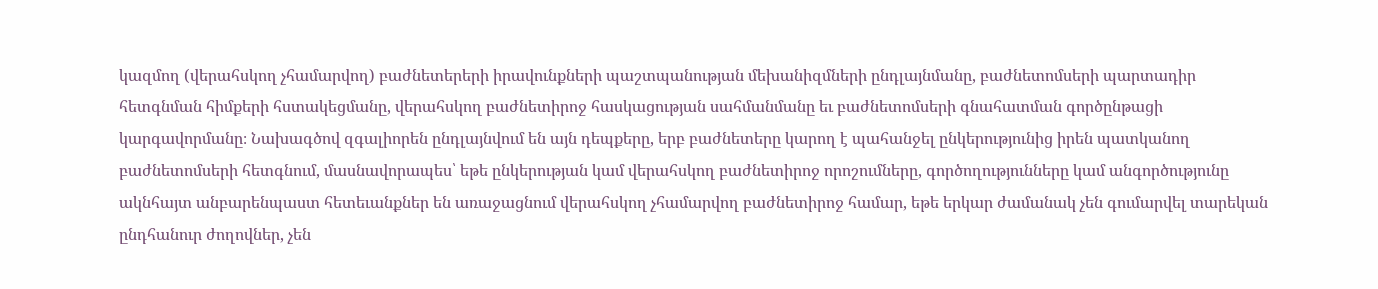կազմող (վերահսկող չհամարվող) բաժնետերերի իրավունքների պաշտպանության մեխանիզմների ընդլայնմանը, բաժնետոմսերի պարտադիր հետգնման հիմքերի հստակեցմանը, վերահսկող բաժնետիրոջ հասկացության սահմանմանը եւ բաժնետոմսերի գնահատման գործընթացի կարգավորմանը։ Նախագծով զգալիորեն ընդլայնվում են այն դեպքերը, երբ բաժնետերը կարող է պահանջել ընկերությունից իրեն պատկանող բաժնետոմսերի հետգնում, մասնավորապես՝ եթե ընկերության կամ վերահսկող բաժնետիրոջ որոշումները, գործողությունները կամ անգործությունը ակնհայտ անբարենպաստ հետեւանքներ են առաջացնում վերահսկող չհամարվող բաժնետիրոջ համար, եթե երկար ժամանակ չեն գումարվել տարեկան ընդհանուր ժողովներ, չեն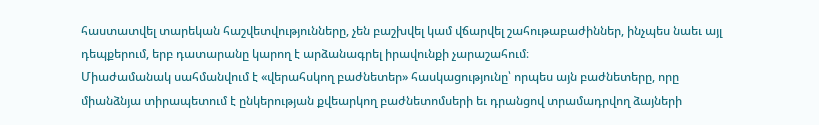հաստատվել տարեկան հաշվետվությունները, չեն բաշխվել կամ վճարվել շահութաբաժիններ, ինչպես նաեւ այլ դեպքերում, երբ դատարանը կարող է արձանագրել իրավունքի չարաշահում։
Միաժամանակ սահմանվում է «վերահսկող բաժնետեր» հասկացությունը՝ որպես այն բաժնետերը, որը միանձնյա տիրապետում է ընկերության քվեարկող բաժնետոմսերի եւ դրանցով տրամադրվող ձայների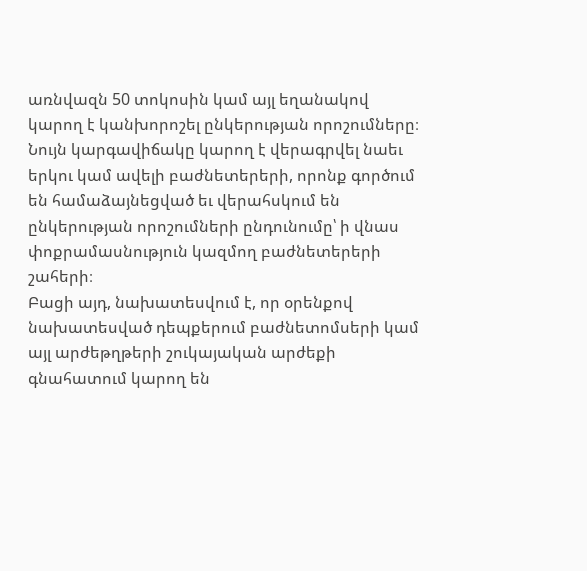առնվազն 50 տոկոսին կամ այլ եղանակով կարող է կանխորոշել ընկերության որոշումները։ Նույն կարգավիճակը կարող է վերագրվել նաեւ երկու կամ ավելի բաժնետերերի, որոնք գործում են համաձայնեցված եւ վերահսկում են ընկերության որոշումների ընդունումը՝ ի վնաս փոքրամասնություն կազմող բաժնետերերի շահերի։
Բացի այդ, նախատեսվում է, որ օրենքով նախատեսված դեպքերում բաժնետոմսերի կամ այլ արժեթղթերի շուկայական արժեքի գնահատում կարող են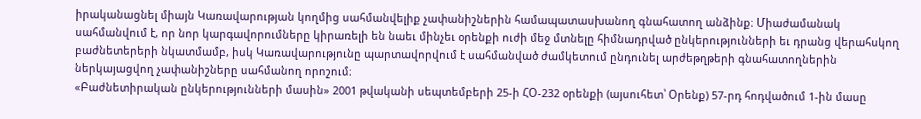իրականացնել միայն Կառավարության կողմից սահմանվելիք չափանիշներին համապատասխանող գնահատող անձինք։ Միաժամանակ սահմանվում է, որ նոր կարգավորումները կիրառելի են նաեւ մինչեւ օրենքի ուժի մեջ մտնելը հիմնադրված ընկերությունների եւ դրանց վերահսկող բաժնետերերի նկատմամբ, իսկ Կառավարությունը պարտավորվում է սահմանված ժամկետում ընդունել արժեթղթերի գնահատողներին ներկայացվող չափանիշները սահմանող որոշում։
«Բաժնետիրական ընկերությունների մասին» 2001 թվականի սեպտեմբերի 25-ի ՀՕ-232 օրենքի (այսուհետ՝ Օրենք) 57-րդ հոդվածում 1-ին մասը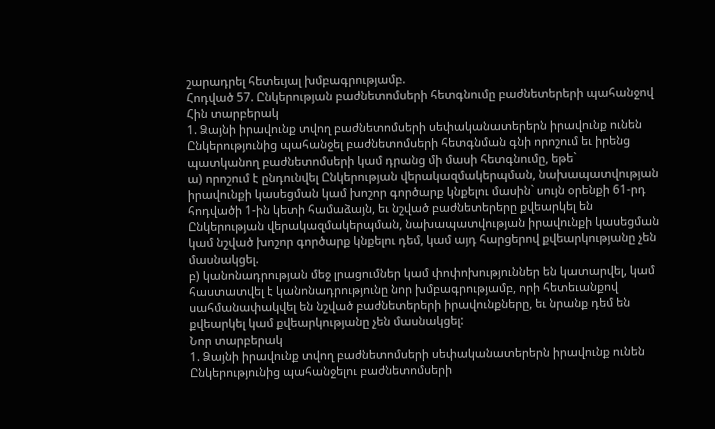շարադրել հետեւյալ խմբագրությամբ.
Հոդված 57. Ընկերության բաժնետոմսերի հետգնումը բաժնետերերի պահանջով
Հին տարբերակ
1. Ձայնի իրավունք տվող բաժնետոմսերի սեփականատերերն իրավունք ունեն Ընկերությունից պահանջել բաժնետոմսերի հետգնման գնի որոշում եւ իրենց պատկանող բաժնետոմսերի կամ դրանց մի մասի հետգնումը, եթե`
ա) որոշում է ընդունվել Ընկերության վերակազմակերպման, նախապատվության իրավունքի կասեցման կամ խոշոր գործարք կնքելու մասին` սույն օրենքի 61-րդ հոդվածի 1-ին կետի համաձայն, եւ նշված բաժնետերերը քվեարկել են Ընկերության վերակազմակերպման, նախապատվության իրավունքի կասեցման կամ նշված խոշոր գործարք կնքելու դեմ, կամ այդ հարցերով քվեարկությանը չեն մասնակցել.
բ) կանոնադրության մեջ լրացումներ կամ փոփոխություններ են կատարվել, կամ հաստատվել է կանոնադրությունը նոր խմբագրությամբ, որի հետեւանքով սահմանափակվել են նշված բաժնետերերի իրավունքները, եւ նրանք դեմ են քվեարկել կամ քվեարկությանը չեն մասնակցել:
Նոր տարբերակ
1. Ձայնի իրավունք տվող բաժնետոմսերի սեփականատերերն իրավունք ունեն Ընկերությունից պահանջելու բաժնետոմսերի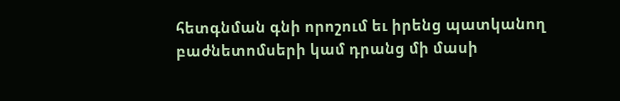հետգնման գնի որոշում եւ իրենց պատկանող բաժնետոմսերի կամ դրանց մի մասի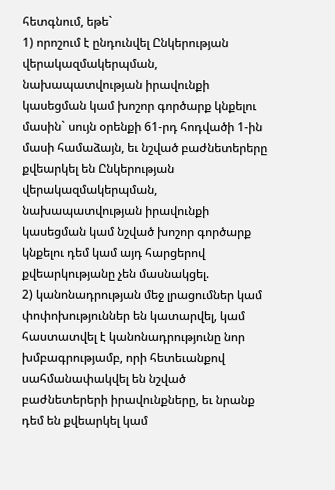հետգնում, եթե`
1) որոշում է ընդունվել Ընկերության վերակազմակերպման, նախապատվության իրավունքի կասեցման կամ խոշոր գործարք կնքելու մասին` սույն օրենքի 61-րդ հոդվածի 1-ին մասի համաձայն, եւ նշված բաժնետերերը քվեարկել են Ընկերության վերակազմակերպման, նախապատվության իրավունքի կասեցման կամ նշված խոշոր գործարք կնքելու դեմ կամ այդ հարցերով քվեարկությանը չեն մասնակցել.
2) կանոնադրության մեջ լրացումներ կամ փոփոխություններ են կատարվել, կամ հաստատվել է կանոնադրությունը նոր խմբագրությամբ, որի հետեւանքով սահմանափակվել են նշված բաժնետերերի իրավունքները, եւ նրանք դեմ են քվեարկել կամ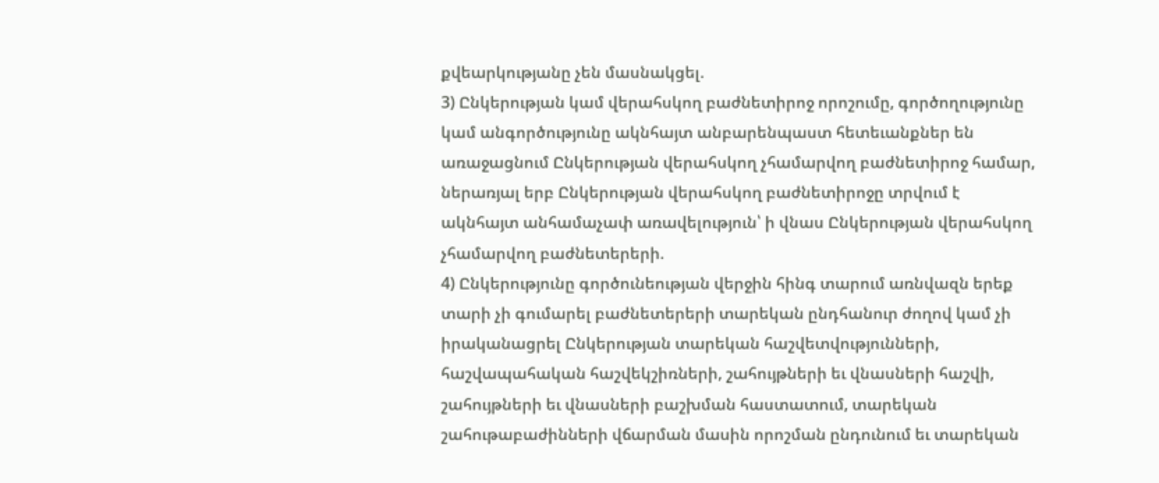քվեարկությանը չեն մասնակցել.
3) Ընկերության կամ վերահսկող բաժնետիրոջ որոշումը, գործողությունը կամ անգործությունը ակնհայտ անբարենպաստ հետեւանքներ են առաջացնում Ընկերության վերահսկող չհամարվող բաժնետիրոջ համար, ներառյալ երբ Ընկերության վերահսկող բաժնետիրոջը տրվում է ակնհայտ անհամաչափ առավելություն՝ ի վնաս Ընկերության վերահսկող չհամարվող բաժնետերերի.
4) Ընկերությունը գործունեության վերջին հինգ տարում առնվազն երեք տարի չի գումարել բաժնետերերի տարեկան ընդհանուր ժողով կամ չի իրականացրել Ընկերության տարեկան հաշվետվությունների, հաշվապահական հաշվեկշիռների, շահույթների եւ վնասների հաշվի, շահույթների եւ վնասների բաշխման հաստատում, տարեկան շահութաբաժինների վճարման մասին որոշման ընդունում եւ տարեկան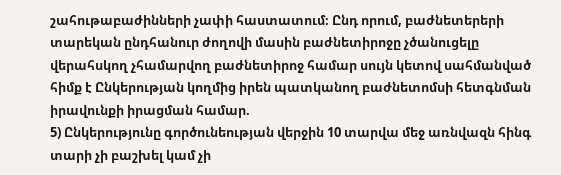շահութաբաժինների չափի հաստատում։ Ընդ որում, բաժնետերերի տարեկան ընդհանուր ժողովի մասին բաժնետիրոջը չծանուցելը վերահսկող չհամարվող բաժնետիրոջ համար սույն կետով սահմանված հիմք է Ընկերության կողմից իրեն պատկանող բաժնետոմսի հետգնման իրավունքի իրացման համար.
5) Ընկերությունը գործունեության վերջին 10 տարվա մեջ առնվազն հինգ տարի չի բաշխել կամ չի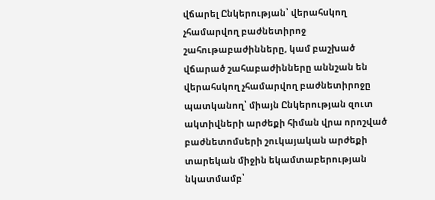վճարել Ընկերության՝ վերահսկող չհամարվող բաժնետիրոջ շահութաբաժինները, կամ բաշխած վճարած շահաբաժինները աննշան են վերահսկող չհամարվող բաժնետիրոջը պատկանող՝ միայն Ընկերության զուտ ակտիվների արժեքի հիման վրա որոշված բաժնետոմսերի շուկայական արժեքի տարեկան միջին եկամտաբերության նկատմամբ՝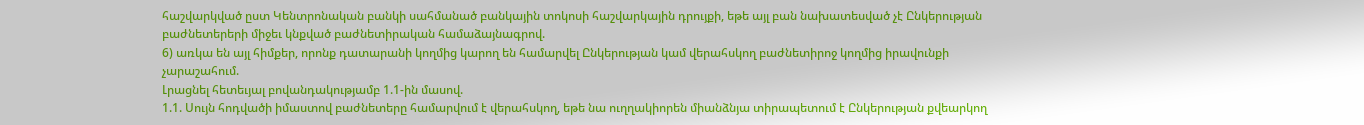հաշվարկված ըստ Կենտրոնական բանկի սահմանած բանկային տոկոսի հաշվարկային դրույքի, եթե այլ բան նախատեսված չէ Ընկերության բաժնետերերի միջեւ կնքված բաժնետիրական համաձայնագրով.
6) առկա են այլ հիմքեր, որոնք դատարանի կողմից կարող են համարվել Ընկերության կամ վերահսկող բաժնետիրոջ կողմից իրավունքի չարաշահում.
Լրացնել հետեւյալ բովանդակությամբ 1.1-ին մասով.
1.1. Սույն հոդվածի իմաստով բաժնետերը համարվում է վերահսկող, եթե նա ուղղակիորեն միանձնյա տիրապետում է Ընկերության քվեարկող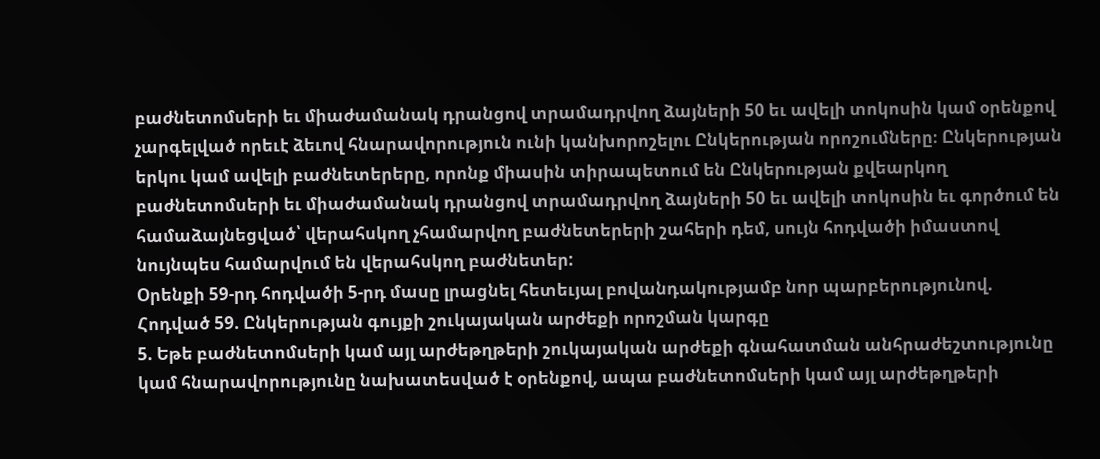բաժնետոմսերի եւ միաժամանակ դրանցով տրամադրվող ձայների 50 եւ ավելի տոկոսին կամ օրենքով չարգելված որեւէ ձեւով հնարավորություն ունի կանխորոշելու Ընկերության որոշումները։ Ընկերության երկու կամ ավելի բաժնետերերը, որոնք միասին տիրապետում են Ընկերության քվեարկող բաժնետոմսերի եւ միաժամանակ դրանցով տրամադրվող ձայների 50 եւ ավելի տոկոսին եւ գործում են համաձայնեցված՝ վերահսկող չհամարվող բաժնետերերի շահերի դեմ, սույն հոդվածի իմաստով նույնպես համարվում են վերահսկող բաժնետեր:
Օրենքի 59-րդ հոդվածի 5-րդ մասը լրացնել հետեւյալ բովանդակությամբ նոր պարբերությունով.
Հոդված 59. Ընկերության գույքի շուկայական արժեքի որոշման կարգը
5. Եթե բաժնետոմսերի կամ այլ արժեթղթերի շուկայական արժեքի գնահատման անհրաժեշտությունը կամ հնարավորությունը նախատեսված է օրենքով, ապա բաժնետոմսերի կամ այլ արժեթղթերի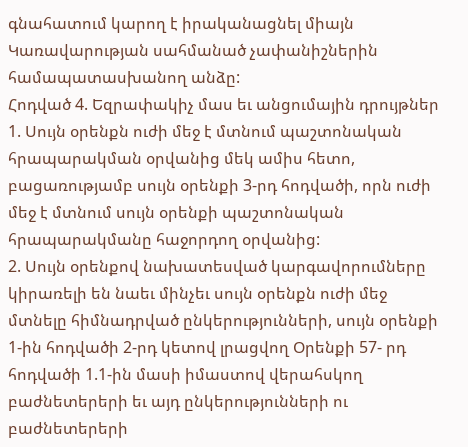գնահատում կարող է իրականացնել միայն Կառավարության սահմանած չափանիշներին համապատասխանող անձը:
Հոդված 4. Եզրափակիչ մաս եւ անցումային դրույթներ
1. Սույն օրենքն ուժի մեջ է մտնում պաշտոնական հրապարակման օրվանից մեկ ամիս հետո, բացառությամբ սույն օրենքի 3-րդ հոդվածի, որն ուժի մեջ է մտնում սույն օրենքի պաշտոնական հրապարակմանը հաջորդող օրվանից:
2. Սույն օրենքով նախատեսված կարգավորումները կիրառելի են նաեւ մինչեւ սույն օրենքն ուժի մեջ մտնելը հիմնադրված ընկերությունների, սույն օրենքի 1-ին հոդվածի 2-րդ կետով լրացվող Օրենքի 57- րդ հոդվածի 1.1-ին մասի իմաստով վերահսկող բաժնետերերի եւ այդ ընկերությունների ու բաժնետերերի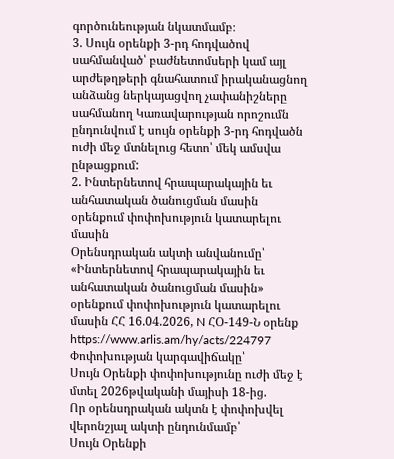գործունեության նկատմամբ։
3. Սույն օրենքի 3-րդ հոդվածով սահմանված՝ բաժնետոմսերի կամ այլ արժեթղթերի գնահատում իրականացնող անձանց ներկայացվող չափանիշները սահմանող Կառավարության որոշումն ընդունվում է սույն օրենքի 3-րդ հոդվածն ուժի մեջ մտնելուց հետո՝ մեկ ամսվա ընթացքում:
2. Ինտերնետով հրապարակային եւ անհատական ծանուցման մասին օրենքում փոփոխություն կատարելու մասին
Օրենսդրական ակտի անվանումը՝
«Ինտերնետով հրապարակային եւ անհատական ծանուցման մասին» օրենքում փոփոխություն կատարելու մասին ՀՀ 16.04.2026, N ՀՕ-149-Ն օրենք
https://www.arlis.am/hy/acts/224797
Փոփոխության կարգավիճակը՝
Սույն Օրենքի փոփոխությունը ուժի մեջ է մտել 2026թվականի մայիսի 18-ից.
Որ օրենսդրական ակտն է փոփոխվել վերոնշյալ ակտի ընդունմամբ՝
Սույն Օրենքի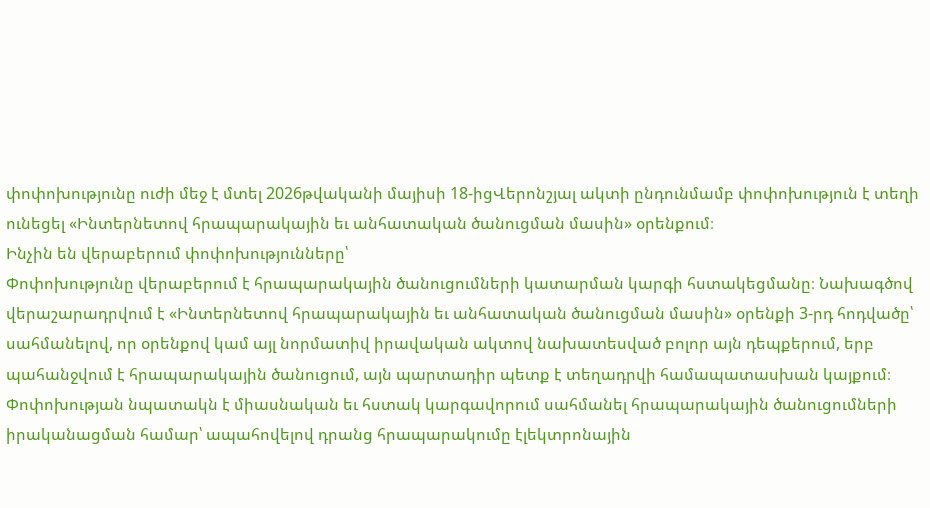փոփոխությունը ուժի մեջ է մտել 2026թվականի մայիսի 18-իցՎերոնշյալ ակտի ընդունմամբ փոփոխություն է տեղի ունեցել «Ինտերնետով հրապարակային եւ անհատական ծանուցման մասին» օրենքում։
Ինչին են վերաբերում փոփոխությունները՝
Փոփոխությունը վերաբերում է հրապարակային ծանուցումների կատարման կարգի հստակեցմանը։ Նախագծով վերաշարադրվում է «Ինտերնետով հրապարակային եւ անհատական ծանուցման մասին» օրենքի 3-րդ հոդվածը՝ սահմանելով, որ օրենքով կամ այլ նորմատիվ իրավական ակտով նախատեսված բոլոր այն դեպքերում, երբ պահանջվում է հրապարակային ծանուցում, այն պարտադիր պետք է տեղադրվի համապատասխան կայքում։ Փոփոխության նպատակն է միասնական եւ հստակ կարգավորում սահմանել հրապարակային ծանուցումների իրականացման համար՝ ապահովելով դրանց հրապարակումը էլեկտրոնային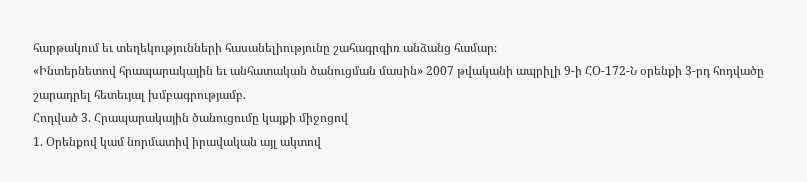հարթակում եւ տեղեկությունների հասանելիությունը շահագրգիռ անձանց համար։
«Ինտերնետով հրապարակային եւ անհատական ծանուցման մասին» 2007 թվականի ապրիլի 9-ի ՀՕ-172-Ն օրենքի 3-րդ հոդվածը շարադրել հետեւյալ խմբագրությամբ.
Հոդված 3. Հրապարակային ծանուցումը կայքի միջոցով
1. Օրենքով կամ նորմատիվ իրավական այլ ակտով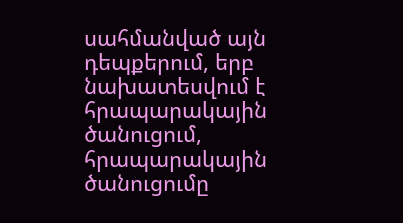սահմանված այն դեպքերում, երբ նախատեսվում է հրապարակային ծանուցում, հրապարակային ծանուցումը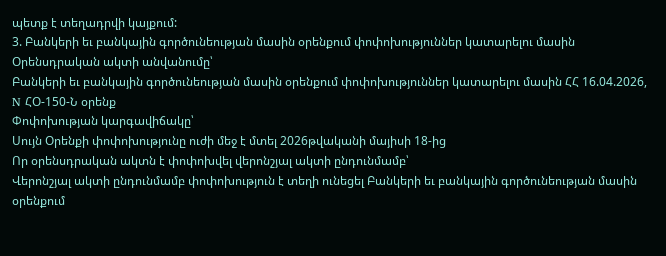պետք է տեղադրվի կայքում:
3. Բանկերի եւ բանկային գործունեության մասին օրենքում փոփոխություններ կատարելու մասին
Օրենսդրական ակտի անվանումը՝
Բանկերի եւ բանկային գործունեության մասին օրենքում փոփոխություններ կատարելու մասին ՀՀ 16.04.2026, N ՀՕ-150-Ն օրենք
Փոփոխության կարգավիճակը՝
Սույն Օրենքի փոփոխությունը ուժի մեջ է մտել 2026թվականի մայիսի 18-ից
Որ օրենսդրական ակտն է փոփոխվել վերոնշյալ ակտի ընդունմամբ՝
Վերոնշյալ ակտի ընդունմամբ փոփոխություն է տեղի ունեցել Բանկերի եւ բանկային գործունեության մասին օրենքում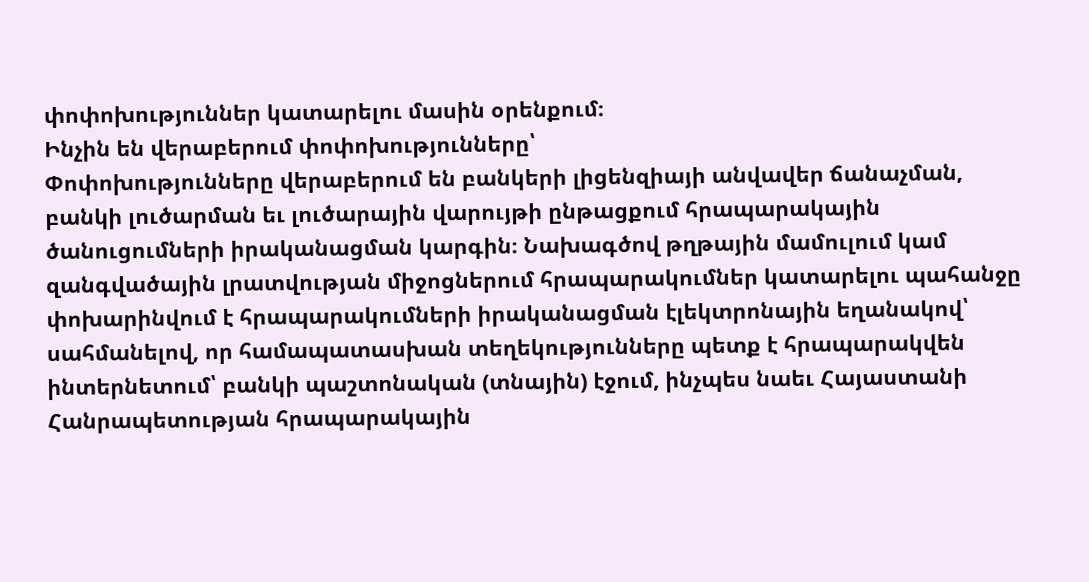փոփոխություններ կատարելու մասին օրենքում։
Ինչին են վերաբերում փոփոխությունները՝
Փոփոխությունները վերաբերում են բանկերի լիցենզիայի անվավեր ճանաչման, բանկի լուծարման եւ լուծարային վարույթի ընթացքում հրապարակային ծանուցումների իրականացման կարգին։ Նախագծով թղթային մամուլում կամ զանգվածային լրատվության միջոցներում հրապարակումներ կատարելու պահանջը փոխարինվում է հրապարակումների իրականացման էլեկտրոնային եղանակով՝ սահմանելով, որ համապատասխան տեղեկությունները պետք է հրապարակվեն ինտերնետում՝ բանկի պաշտոնական (տնային) էջում, ինչպես նաեւ Հայաստանի Հանրապետության հրապարակային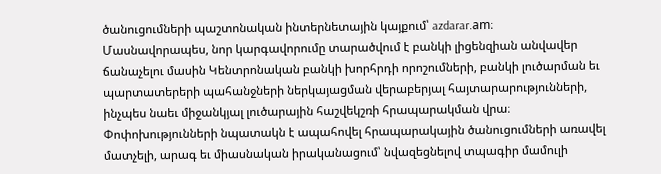ծանուցումների պաշտոնական ինտերնետային կայքում՝ azdarar.am։
Մասնավորապես, նոր կարգավորումը տարածվում է բանկի լիցենզիան անվավեր ճանաչելու մասին Կենտրոնական բանկի խորհրդի որոշումների, բանկի լուծարման եւ պարտատերերի պահանջների ներկայացման վերաբերյալ հայտարարությունների, ինչպես նաեւ միջանկյալ լուծարային հաշվեկշռի հրապարակման վրա։
Փոփոխությունների նպատակն է ապահովել հրապարակային ծանուցումների առավել մատչելի, արագ եւ միասնական իրականացում՝ նվազեցնելով տպագիր մամուլի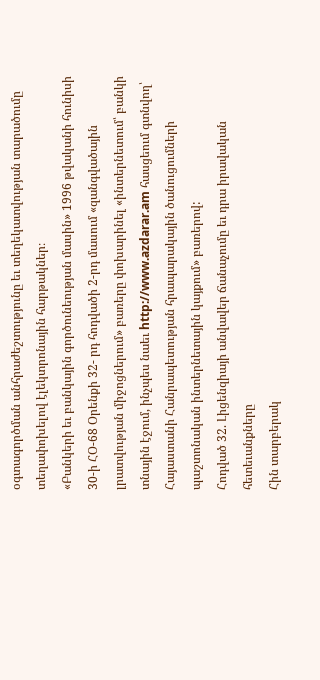օգտագործման անհրաժեշտությունը եւ տեղեկատվության տարածումը տեղափոխելով էլեկտրոնային հարթակներ։
«Բանկերի եւ բանկային գործունեության մասին» 1996 թվականի հունիսի 30-ի ՀՕ-68 Օրենքի 32- րդ հոդվածի 2-րդ մասում «զանգվածային լրատվության միջոցներում» բառերը փոխարինել «ինտերնետում՝ բանկի տնային էջում, ինչպես նաեւ http://www.azdarar.am հասցեում գտնվող՝ Հայաստանի Հանրապետության հրապարակային ծանուցումների պաշտոնական ինտերնետային կայքում» բառերով:
Հոդված 32. Լիցենզիայի անվավեր ճանաչումը եւ դրա իրավական հետեւանքները
Հին տարբերակ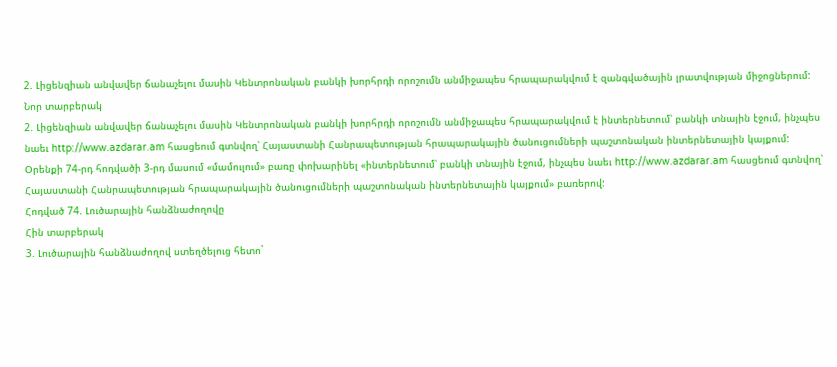2. Լիցենզիան անվավեր ճանաչելու մասին Կենտրոնական բանկի խորհրդի որոշումն անմիջապես հրապարակվում է զանգվածային լրատվության միջոցներում:
Նոր տարբերակ
2. Լիցենզիան անվավեր ճանաչելու մասին Կենտրոնական բանկի խորհրդի որոշումն անմիջապես հրապարակվում է ինտերնետում՝ բանկի տնային էջում, ինչպես նաեւ http://www.azdarar.am հասցեում գտնվող՝ Հայաստանի Հանրապետության հրապարակային ծանուցումների պաշտոնական ինտերնետային կայքում:
Օրենքի 74-րդ հոդվածի 3-րդ մասում «մամուլում» բառը փոխարինել «ինտերնետում՝ բանկի տնային էջում, ինչպես նաեւ http://www.azdarar.am հասցեում գտնվող՝ Հայաստանի Հանրապետության հրապարակային ծանուցումների պաշտոնական ինտերնետային կայքում» բառերով:
Հոդված 74. Լուծարային հանձնաժողովը
Հին տարբերակ
3. Լուծարային հանձնաժողով ստեղծելուց հետո`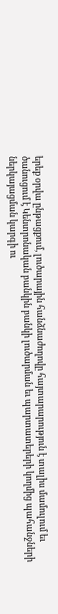երեք օրվա ընթացքում, լուծարային հանձնաժողովը հայտարարություն է տալիս մամուլում եւ ծանուցում է Կենտրոնական բանկին բանկի լուծարման եւ պարտատերերի կողմից պահանջների ներկայացման կարգի ու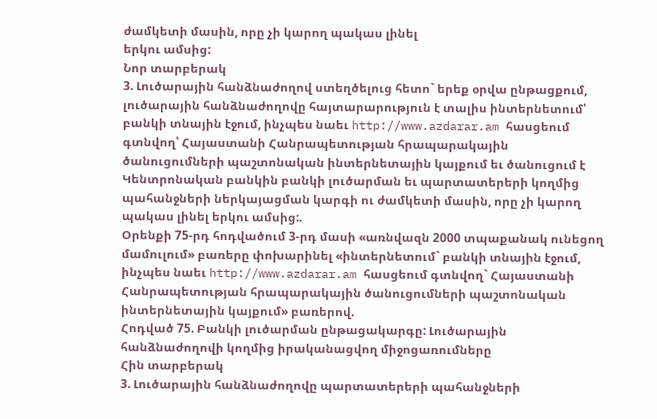ժամկետի մասին, որը չի կարող պակաս լինել
երկու ամսից:
Նոր տարբերակ
3. Լուծարային հանձնաժողով ստեղծելուց հետո` երեք օրվա ընթացքում, լուծարային հանձնաժողովը հայտարարություն է տալիս ինտերնետում՝ բանկի տնային էջում, ինչպես նաեւ http://www.azdarar.am հասցեում գտնվող՝ Հայաստանի Հանրապետության հրապարակային ծանուցումների պաշտոնական ինտերնետային կայքում եւ ծանուցում է Կենտրոնական բանկին բանկի լուծարման եւ պարտատերերի կողմից պահանջների ներկայացման կարգի ու ժամկետի մասին, որը չի կարող պակաս լինել երկու ամսից:.
Օրենքի 75-րդ հոդվածում 3-րդ մասի «առնվազն 2000 տպաքանակ ունեցող մամուլում» բառերը փոխարինել «ինտերնետում` բանկի տնային էջում, ինչպես նաեւ http://www.azdarar.am հասցեում գտնվող` Հայաստանի Հանրապետության հրապարակային ծանուցումների պաշտոնական ինտերնետային կայքում» բառերով.
Հոդված 75. Բանկի լուծարման ընթացակարգը: Լուծարային հանձնաժողովի կողմից իրականացվող միջոցառումները
Հին տարբերակ
3. Լուծարային հանձնաժողովը պարտատերերի պահանջների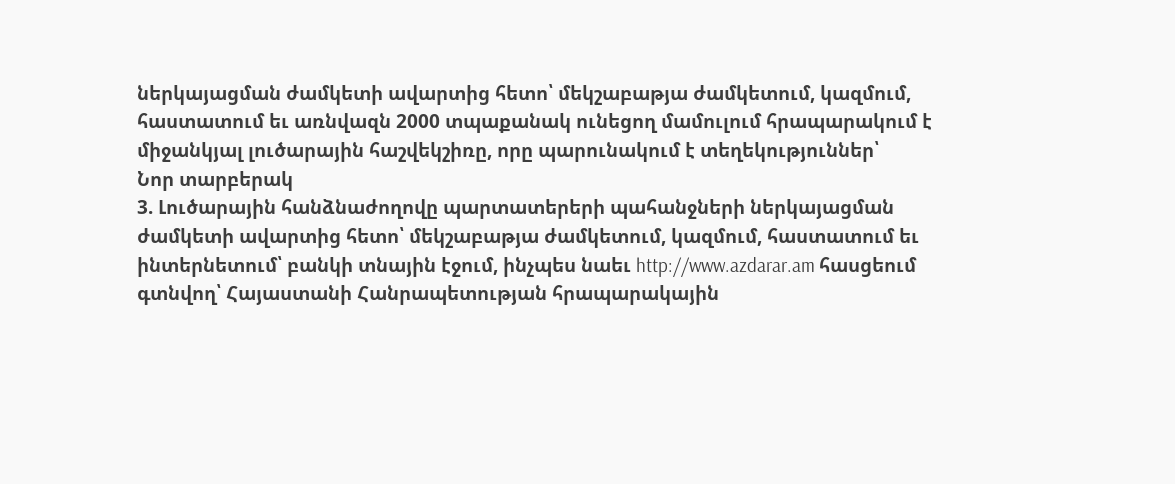ներկայացման ժամկետի ավարտից հետո՝ մեկշաբաթյա ժամկետում, կազմում, հաստատում եւ առնվազն 2000 տպաքանակ ունեցող մամուլում հրապարակում է միջանկյալ լուծարային հաշվեկշիռը, որը պարունակում է տեղեկություններ՝
Նոր տարբերակ
3. Լուծարային հանձնաժողովը պարտատերերի պահանջների ներկայացման ժամկետի ավարտից հետո՝ մեկշաբաթյա ժամկետում, կազմում, հաստատում եւ ինտերնետում՝ բանկի տնային էջում, ինչպես նաեւ http://www.azdarar.am հասցեում գտնվող՝ Հայաստանի Հանրապետության հրապարակային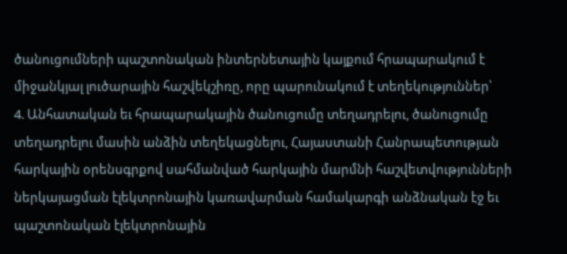ծանուցումների պաշտոնական ինտերնետային կայքում հրապարակում է միջանկյալ լուծարային հաշվեկշիռը, որը պարունակում է տեղեկություններ՝
4. Անհատական եւ հրապարակային ծանուցումը տեղադրելու, ծանուցումը տեղադրելու մասին անձին տեղեկացնելու, Հայաստանի Հանրապետության հարկային օրենսգրքով սահմանված հարկային մարմնի հաշվետվությունների ներկայացման էլեկտրոնային կառավարման համակարգի անձնական էջ եւ պաշտոնական էլեկտրոնային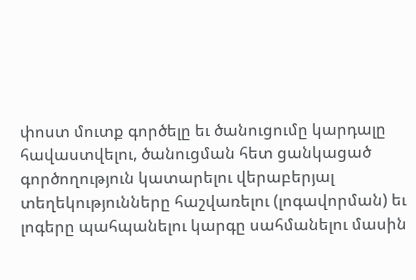փոստ մուտք գործելը եւ ծանուցումը կարդալը հավաստվելու, ծանուցման հետ ցանկացած գործողություն կատարելու վերաբերյալ տեղեկությունները հաշվառելու (լոգավորման) եւ լոգերը պահպանելու կարգը սահմանելու մասին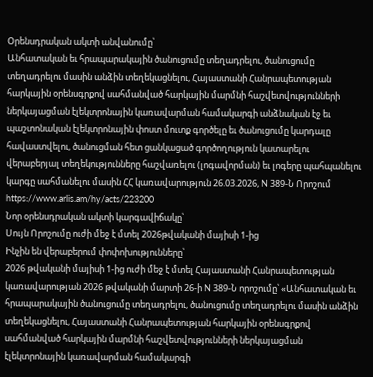Օրենսդրական ակտի անվանումը՝
Անհատական եւ հրապարակային ծանուցումը տեղադրելու, ծանուցումը տեղադրելու մասին անձին տեղեկացնելու, Հայաստանի Հանրապետության հարկային օրենսգրքով սահմանված հարկային մարմնի հաշվետվությունների ներկայացման էլեկտրոնային կառավարման համակարգի անձնական էջ եւ պաշտոնական էլեկտրոնային փոստ մուտք գործելը եւ ծանուցումը կարդալը հավաստվելու, ծանուցման հետ ցանկացած գործողություն կատարելու վերաբերյալ տեղեկությունները հաշվառելու (լոգավորման) եւ լոգերը պահպանելու կարգը սահմանելու մասին ՀՀ կառավարություն 26.03.2026, N 389-Ն Որոշում https://www.arlis.am/hy/acts/223200
Նոր օրենսդրական ակտի կարգավիճակը՝
Սույն Որոշումը ուժի մեջ է մտել 2026թվականի մայիսի 1-ից
Ինչին են վերաբերում փոփոխությունները՝
2026 թվականի մայիսի 1-ից ուժի մեջ է մտել Հայաստանի Հանրապետության կառավարության 2026 թվականի մարտի 26-ի N 389-Ն որոշումը՝ «Անհատական եւ հրապարակային ծանուցումը տեղադրելու, ծանուցումը տեղադրելու մասին անձին տեղեկացնելու, Հայաստանի Հանրապետության հարկային օրենսգրքով սահմանված հարկային մարմնի հաշվետվությունների ներկայացման էլեկտրոնային կառավարման համակարգի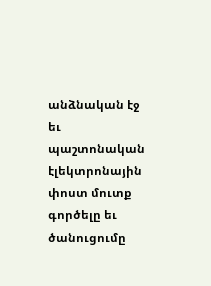անձնական էջ եւ պաշտոնական էլեկտրոնային փոստ մուտք գործելը եւ ծանուցումը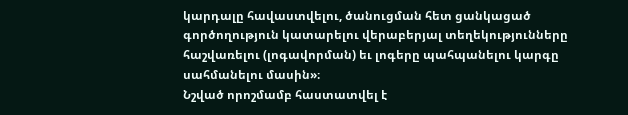կարդալը հավաստվելու, ծանուցման հետ ցանկացած գործողություն կատարելու վերաբերյալ տեղեկությունները հաշվառելու (լոգավորման) եւ լոգերը պահպանելու կարգը սահմանելու մասին»։
Նշված որոշմամբ հաստատվել է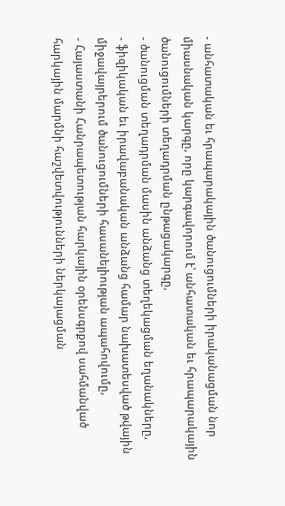- անհատական եւ հրապարակային ծանուցումների իրականացման նոր միասնական կարգը, որը կարգավորում է՝ անհատական եւ հրապարակային ծանուցումների տեղադրման ընթացակարգը,
- ծանուցման տեղադրման մասին անձանց տեղեկացման եղանակները,
- ֆիզիկական եւ իրավաբանական անձանց համար նախատեսված թվային միջավայրերում ծանուցումների հասանելիության ապահովումը,
- Հայաստանի Հանրապետության հարկային օրենսգրքով սահմանված հարկային մարմնի հաշվետվությունների ներկայացման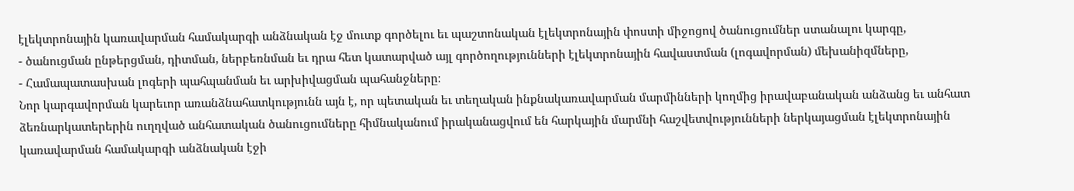էլեկտրոնային կառավարման համակարգի անձնական էջ մուտք գործելու եւ պաշտոնական էլեկտրոնային փոստի միջոցով ծանուցումներ ստանալու կարգը,
- ծանուցման ընթերցման, դիտման, ներբեռնման եւ դրա հետ կատարված այլ գործողությունների էլեկտրոնային հավաստման (լոգավորման) մեխանիզմները,
- Համապատասխան լոգերի պահպանման եւ արխիվացման պահանջները։
Նոր կարգավորման կարեւոր առանձնահատկությունն այն է, որ պետական եւ տեղական ինքնակառավարման մարմինների կողմից իրավաբանական անձանց եւ անհատ ձեռնարկատերերին ուղղված անհատական ծանուցումները հիմնականում իրականացվում են հարկային մարմնի հաշվետվությունների ներկայացման էլեկտրոնային կառավարման համակարգի անձնական էջի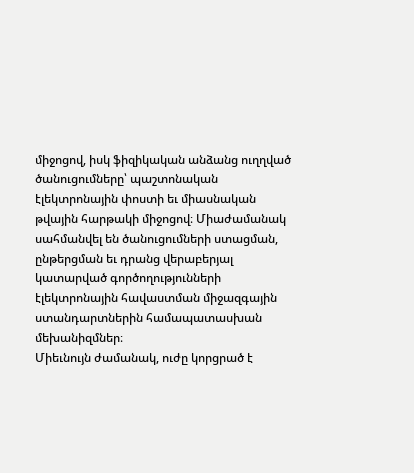միջոցով, իսկ ֆիզիկական անձանց ուղղված ծանուցումները՝ պաշտոնական էլեկտրոնային փոստի եւ միասնական թվային հարթակի միջոցով։ Միաժամանակ սահմանվել են ծանուցումների ստացման, ընթերցման եւ դրանց վերաբերյալ կատարված գործողությունների էլեկտրոնային հավաստման միջազգային ստանդարտներին համապատասխան մեխանիզմներ։
Միեւնույն ժամանակ, ուժը կորցրած է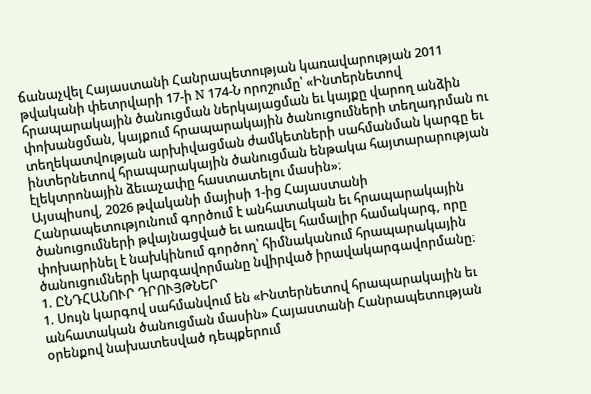ճանաչվել Հայաստանի Հանրապետության կառավարության 2011 թվականի փետրվարի 17-ի N 174-Ն որոշումը՝ «Ինտերնետով հրապարակային ծանուցման ներկայացման եւ կայքը վարող անձին փոխանցման, կայքում հրապարակային ծանուցումների տեղադրման ու տեղեկատվության արխիվացման ժամկետների սահմանման կարգը եւ ինտերնետով հրապարակային ծանուցման ենթակա հայտարարության էլեկտրոնային ձեւաչափը հաստատելու մասին»։
Այսպիսով, 2026 թվականի մայիսի 1-ից Հայաստանի Հանրապետությունում գործում է անհատական եւ հրապարակային ծանուցումների թվայնացված եւ առավել համալիր համակարգ, որը փոխարինել է նախկինում գործող՝ հիմնականում հրապարակային ծանուցումների կարգավորմանը նվիրված իրավակարգավորմանը։
1. ԸՆԴՀԱՆՈՒՐ ԴՐՈՒՅԹՆԵՐ
1. Սույն կարգով սահմանվում են «Ինտերնետով հրապարակային եւ անհատական ծանուցման մասին» Հայաստանի Հանրապետության օրենքով նախատեսված դեպքերում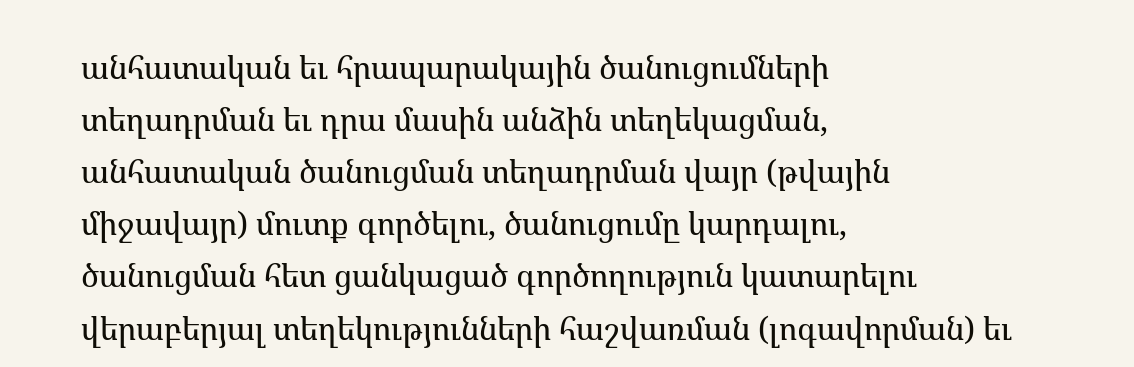անհատական եւ հրապարակային ծանուցումների տեղադրման եւ դրա մասին անձին տեղեկացման, անհատական ծանուցման տեղադրման վայր (թվային միջավայր) մուտք գործելու, ծանուցումը կարդալու, ծանուցման հետ ցանկացած գործողություն կատարելու վերաբերյալ տեղեկությունների հաշվառման (լոգավորման) եւ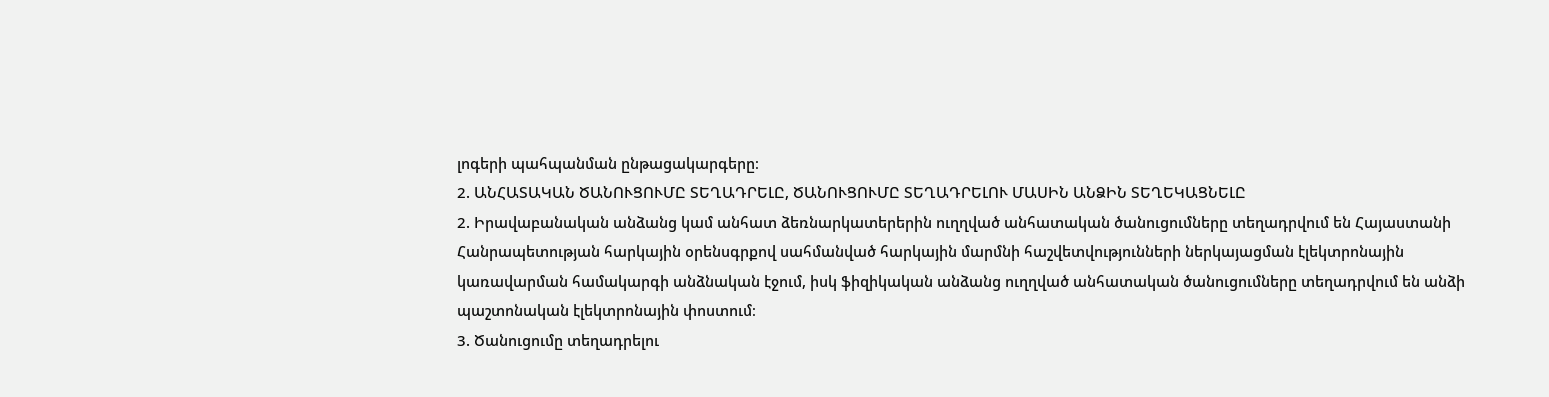լոգերի պահպանման ընթացակարգերը։
2. ԱՆՀԱՏԱԿԱՆ ԾԱՆՈՒՑՈՒՄԸ ՏԵՂԱԴՐԵԼԸ, ԾԱՆՈՒՑՈՒՄԸ ՏԵՂԱԴՐԵԼՈՒ ՄԱՍԻՆ ԱՆՁԻՆ ՏԵՂԵԿԱՑՆԵԼԸ
2. Իրավաբանական անձանց կամ անհատ ձեռնարկատերերին ուղղված անհատական ծանուցումները տեղադրվում են Հայաստանի Հանրապետության հարկային օրենսգրքով սահմանված հարկային մարմնի հաշվետվությունների ներկայացման էլեկտրոնային կառավարման համակարգի անձնական էջում, իսկ ֆիզիկական անձանց ուղղված անհատական ծանուցումները տեղադրվում են անձի պաշտոնական էլեկտրոնային փոստում։
3. Ծանուցումը տեղադրելու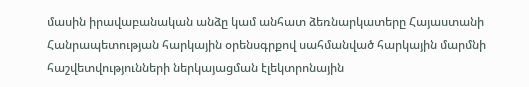մասին իրավաբանական անձը կամ անհատ ձեռնարկատերը Հայաստանի Հանրապետության հարկային օրենսգրքով սահմանված հարկային մարմնի հաշվետվությունների ներկայացման էլեկտրոնային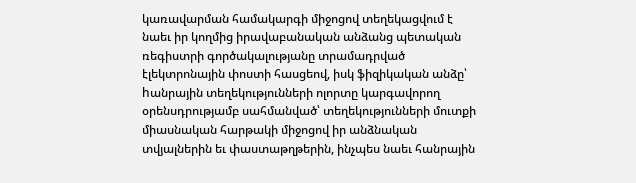կառավարման համակարգի միջոցով տեղեկացվում է նաեւ իր կողմից իրավաբանական անձանց պետական ռեգիստրի գործակալությանը տրամադրված էլեկտրոնային փոստի հասցեով, իսկ ֆիզիկական անձը՝ hանրային տեղեկությունների ոլորտը կարգավորող օրենսդրությամբ սահմանված՝ տեղեկությունների մուտքի միասնական հարթակի միջոցով իր անձնական տվյալներին եւ փաստաթղթերին, ինչպես նաեւ հանրային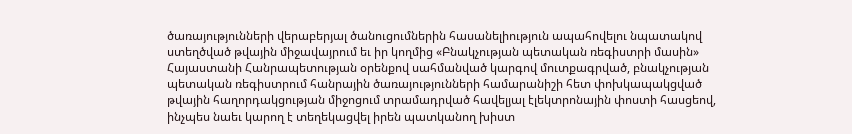ծառայությունների վերաբերյալ ծանուցումներին հասանելիություն ապահովելու նպատակով ստեղծված թվային միջավայրում եւ իր կողմից «Բնակչության պետական ռեգիստրի մասին» Հայաստանի Հանրապետության օրենքով սահմանված կարգով մուտքագրված, բնակչության պետական ռեգիստրում հանրային ծառայությունների համարանիշի հետ փոխկապակցված թվային հաղորդակցության միջոցում տրամադրված հավելյալ էլեկտրոնային փոստի հասցեով, ինչպես նաեւ կարող է տեղեկացվել իրեն պատկանող խիստ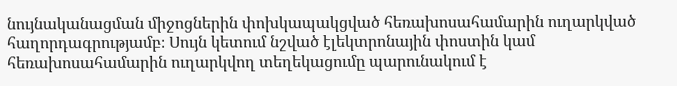նույնականացման միջոցներին փոխկապակցված հեռախոսահամարին ուղարկված հաղորդագրությամբ։ Սույն կետում նշված էլեկտրոնային փոստին կամ հեռախոսահամարին ուղարկվող տեղեկացումը պարունակում է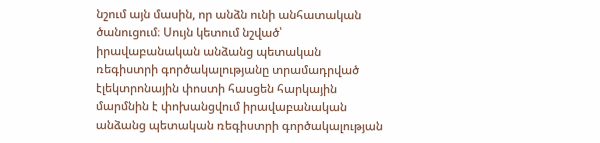նշում այն մասին, որ անձն ունի անհատական ծանուցում։ Սույն կետում նշված՝ իրավաբանական անձանց պետական ռեգիստրի գործակալությանը տրամադրված էլեկտրոնային փոստի հասցեն հարկային մարմնին է փոխանցվում իրավաբանական անձանց պետական ռեգիստրի գործակալության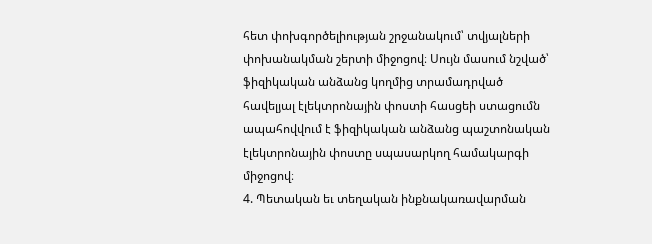հետ փոխգործելիության շրջանակում՝ տվյալների փոխանակման շերտի միջոցով։ Սույն մասում նշված՝ ֆիզիկական անձանց կողմից տրամադրված հավելյալ էլեկտրոնային փոստի հասցեի ստացումն ապահովվում է ֆիզիկական անձանց պաշտոնական էլեկտրոնային փոստը սպասարկող համակարգի միջոցով։
4. Պետական եւ տեղական ինքնակառավարման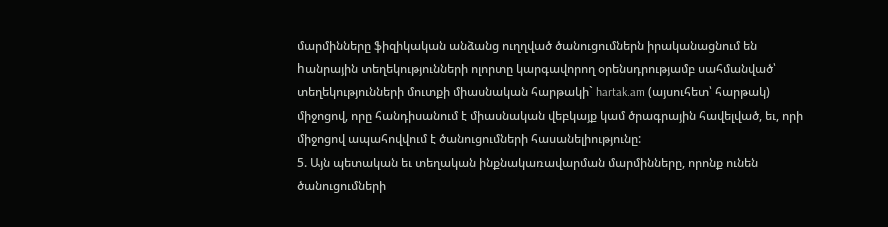մարմինները ֆիզիկական անձանց ուղղված ծանուցումներն իրականացնում են hանրային տեղեկությունների ոլորտը կարգավորող օրենսդրությամբ սահմանված՝ տեղեկությունների մուտքի միասնական հարթակի` hartak.am (այսուհետ՝ հարթակ) միջոցով, որը հանդիսանում է միասնական վեբկայք կամ ծրագրային հավելված, եւ, որի միջոցով ապահովվում է ծանուցումների հասանելիությունը:
5. Այն պետական եւ տեղական ինքնակառավարման մարմինները, որոնք ունեն ծանուցումների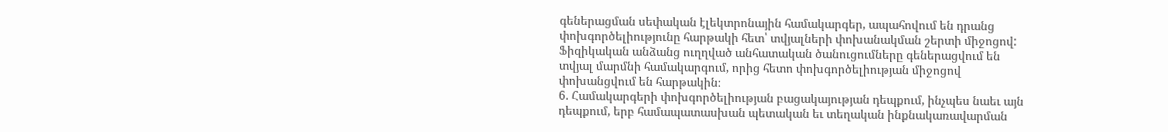գեներացման սեփական էլեկտրոնային համակարգեր, ապահովում են դրանց փոխգործելիությունը հարթակի հետ՝ տվյալների փոխանակման շերտի միջոցով: Ֆիզիկական անձանց ուղղված անհատական ծանուցումները գեներացվում են տվյալ մարմնի համակարգում, որից հետո փոխգործելիության միջոցով փոխանցվում են հարթակին։
6. Համակարգերի փոխգործելիության բացակայության դեպքում, ինչպես նաեւ այն դեպքում, երբ համապատասխան պետական եւ տեղական ինքնակառավարման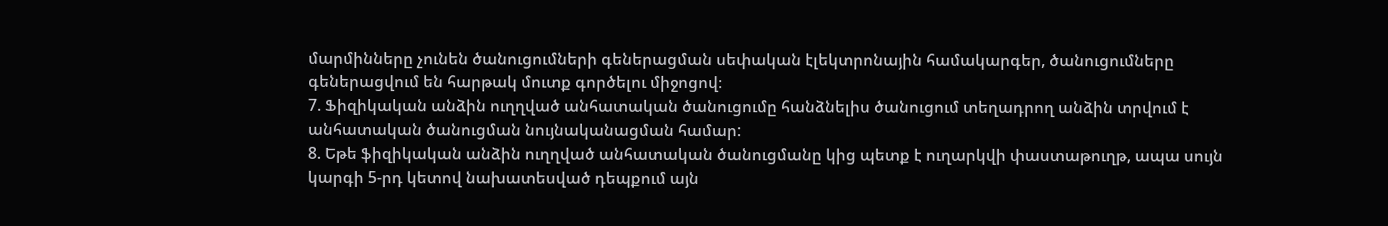մարմինները չունեն ծանուցումների գեներացման սեփական էլեկտրոնային համակարգեր, ծանուցումները գեներացվում են հարթակ մուտք գործելու միջոցով։
7. Ֆիզիկական անձին ուղղված անհատական ծանուցումը հանձնելիս ծանուցում տեղադրող անձին տրվում է անհատական ծանուցման նույնականացման համար:
8. Եթե ֆիզիկական անձին ուղղված անհատական ծանուցմանը կից պետք է ուղարկվի փաստաթուղթ, ապա սույն կարգի 5-րդ կետով նախատեսված դեպքում այն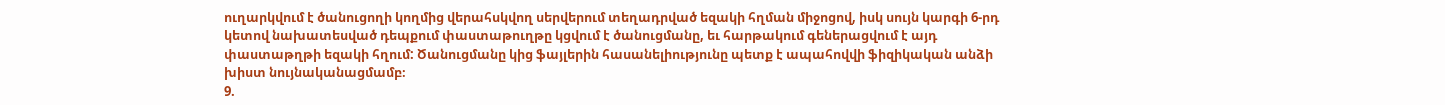ուղարկվում է ծանուցողի կողմից վերահսկվող սերվերում տեղադրված եզակի հղման միջոցով, իսկ սույն կարգի 6-րդ կետով նախատեսված դեպքում փաստաթուղթը կցվում է ծանուցմանը, եւ հարթակում գեներացվում է այդ փաստաթղթի եզակի հղում: Ծանուցմանը կից ֆայլերին հասանելիությունը պետք է ապահովվի ֆիզիկական անձի խիստ նույնականացմամբ։
9.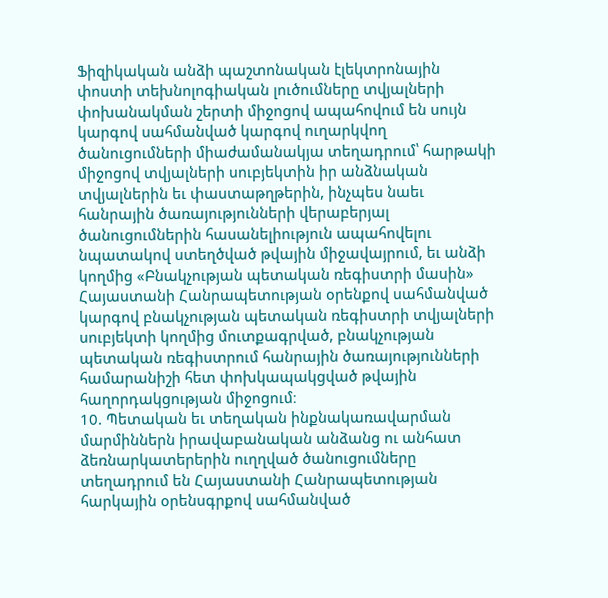Ֆիզիկական անձի պաշտոնական էլեկտրոնային փոստի տեխնոլոգիական լուծումները տվյալների փոխանակման շերտի միջոցով ապահովում են սույն կարգով սահմանված կարգով ուղարկվող ծանուցումների միաժամանակյա տեղադրում՝ հարթակի միջոցով տվյալների սուբյեկտին իր անձնական տվյալներին եւ փաստաթղթերին, ինչպես նաեւ հանրային ծառայությունների վերաբերյալ ծանուցումներին հասանելիություն ապահովելու նպատակով ստեղծված թվային միջավայրում, եւ անձի կողմից «Բնակչության պետական ռեգիստրի մասին» Հայաստանի Հանրապետության օրենքով սահմանված կարգով բնակչության պետական ռեգիստրի տվյալների սուբյեկտի կողմից մուտքագրված, բնակչության պետական ռեգիստրում հանրային ծառայությունների համարանիշի հետ փոխկապակցված թվային հաղորդակցության միջոցում։
10. Պետական եւ տեղական ինքնակառավարման մարմիններն իրավաբանական անձանց ու անհատ ձեռնարկատերերին ուղղված ծանուցումները տեղադրում են Հայաստանի Հանրապետության հարկային օրենսգրքով սահմանված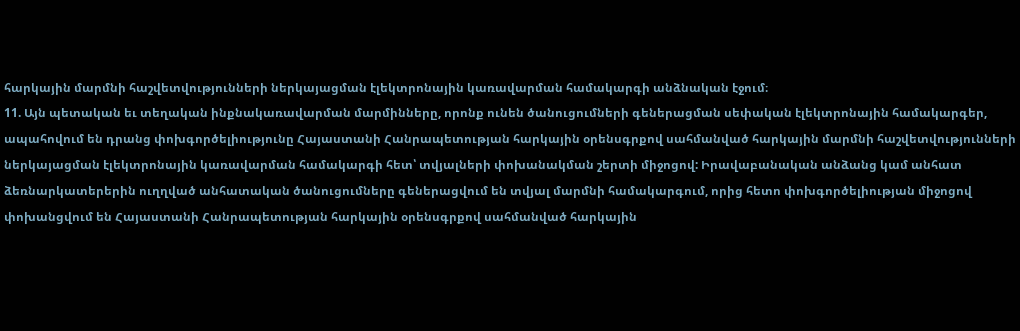հարկային մարմնի հաշվետվությունների ներկայացման էլեկտրոնային կառավարման համակարգի անձնական էջում։
11. Այն պետական եւ տեղական ինքնակառավարման մարմինները, որոնք ունեն ծանուցումների գեներացման սեփական էլեկտրոնային համակարգեր, ապահովում են դրանց փոխգործելիությունը Հայաստանի Հանրապետության հարկային օրենսգրքով սահմանված հարկային մարմնի հաշվետվությունների ներկայացման էլեկտրոնային կառավարման համակարգի հետ՝ տվյալների փոխանակման շերտի միջոցով: Իրավաբանական անձանց կամ անհատ ձեռնարկատերերին ուղղված անհատական ծանուցումները գեներացվում են տվյալ մարմնի համակարգում, որից հետո փոխգործելիության միջոցով փոխանցվում են Հայաստանի Հանրապետության հարկային օրենսգրքով սահմանված հարկային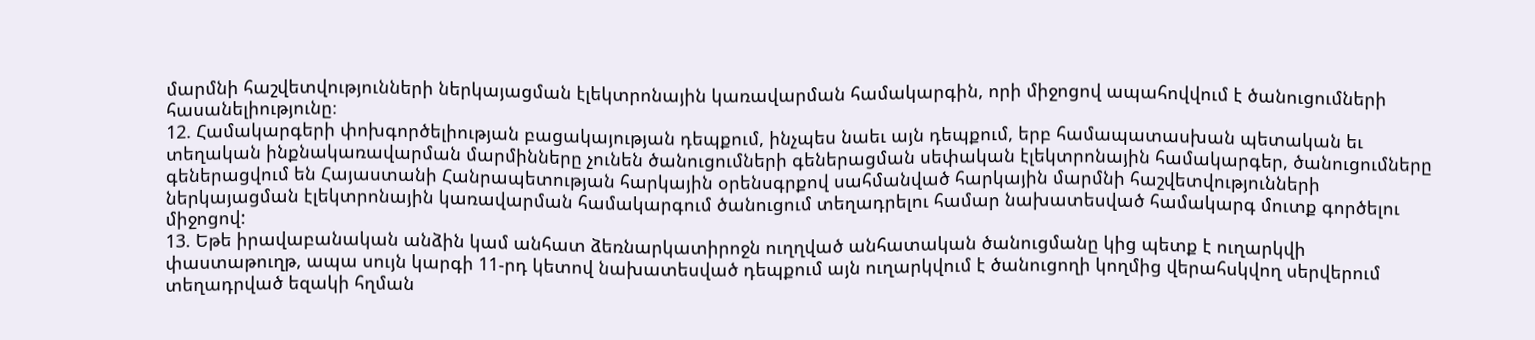մարմնի հաշվետվությունների ներկայացման էլեկտրոնային կառավարման համակարգին, որի միջոցով ապահովվում է ծանուցումների հասանելիությունը։
12. Համակարգերի փոխգործելիության բացակայության դեպքում, ինչպես նաեւ այն դեպքում, երբ համապատասխան պետական եւ տեղական ինքնակառավարման մարմինները չունեն ծանուցումների գեներացման սեփական էլեկտրոնային համակարգեր, ծանուցումները գեներացվում են Հայաստանի Հանրապետության հարկային օրենսգրքով սահմանված հարկային մարմնի հաշվետվությունների ներկայացման էլեկտրոնային կառավարման համակարգում ծանուցում տեղադրելու համար նախատեսված համակարգ մուտք գործելու միջոցով:
13. Եթե իրավաբանական անձին կամ անհատ ձեռնարկատիրոջն ուղղված անհատական ծանուցմանը կից պետք է ուղարկվի փաստաթուղթ, ապա սույն կարգի 11-րդ կետով նախատեսված դեպքում այն ուղարկվում է ծանուցողի կողմից վերահսկվող սերվերում տեղադրված եզակի հղման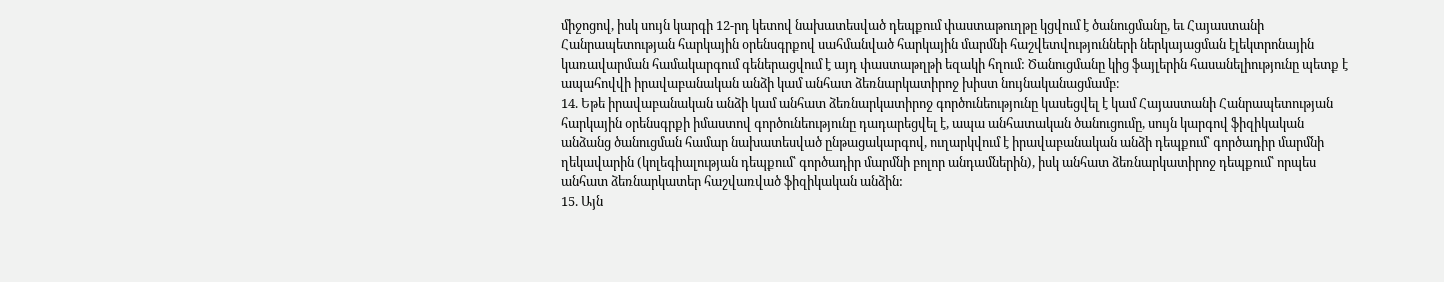միջոցով, իսկ սույն կարգի 12-րդ կետով նախատեսված դեպքում փաստաթուղթը կցվում է ծանուցմանը, եւ Հայաստանի Հանրապետության հարկային օրենսգրքով սահմանված հարկային մարմնի հաշվետվությունների ներկայացման էլեկտրոնային կառավարման համակարգում գեներացվում է այդ փաստաթղթի եզակի հղում: Ծանուցմանը կից ֆայլերին հասանելիությունը պետք է ապահովվի իրավաբանական անձի կամ անհատ ձեռնարկատիրոջ խիստ նույնականացմամբ։
14. Եթե իրավաբանական անձի կամ անհատ ձեռնարկատիրոջ գործունեությունը կասեցվել է կամ Հայաստանի Հանրապետության հարկային օրենսգրքի իմաստով գործունեությունը դադարեցվել է, ապա անհատական ծանուցումը, սույն կարգով ֆիզիկական անձանց ծանուցման համար նախատեսված ընթացակարգով, ուղարկվում է իրավաբանական անձի դեպքում՝ գործադիր մարմնի ղեկավարին (կոլեգիալության դեպքում՝ գործադիր մարմնի բոլոր անդամներին), իսկ անհատ ձեռնարկատիրոջ դեպքում՝ որպես անհատ ձեռնարկատեր հաշվառված ֆիզիկական անձին:
15. Այն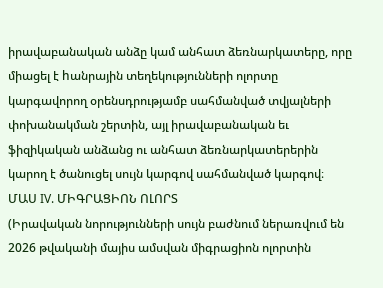իրավաբանական անձը կամ անհատ ձեռնարկատերը, որը միացել է hանրային տեղեկությունների ոլորտը կարգավորող օրենսդրությամբ սահմանված տվյալների փոխանակման շերտին, այլ իրավաբանական եւ ֆիզիկական անձանց ու անհատ ձեռնարկատերերին կարող է ծանուցել սույն կարգով սահմանված կարգով։
ՄԱՍ IV. ՄԻԳՐԱՑԻՈՆ ՈԼՈՐՏ
(Իրավական նորությունների սույն բաժնում ներառվում են 2026 թվականի մայիս ամսվան միգրացիոն ոլորտին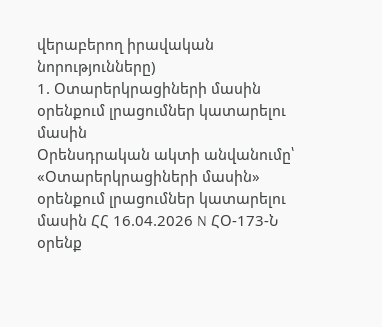վերաբերող իրավական նորությունները)
1. Օտարերկրացիների մասին օրենքում լրացումներ կատարելու մասին
Օրենսդրական ակտի անվանումը՝
«Օտարերկրացիների մասին» օրենքում լրացումներ կատարելու մասին ՀՀ 16.04.2026 N ՀՕ-173-Ն օրենք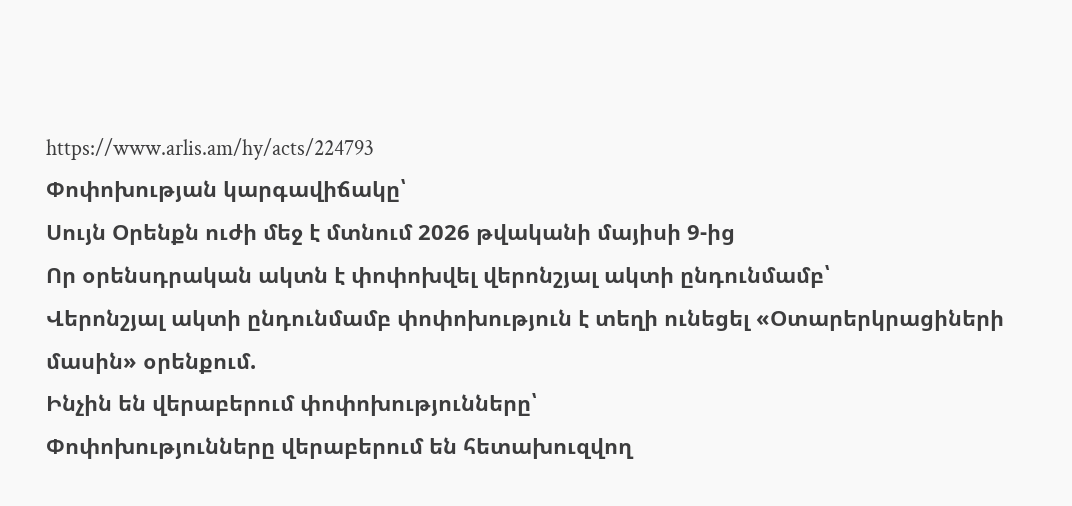https://www.arlis.am/hy/acts/224793
Փոփոխության կարգավիճակը՝
Սույն Օրենքն ուժի մեջ է մտնում 2026 թվականի մայիսի 9-ից
Որ օրենսդրական ակտն է փոփոխվել վերոնշյալ ակտի ընդունմամբ՝
Վերոնշյալ ակտի ընդունմամբ փոփոխություն է տեղի ունեցել «Օտարերկրացիների մասին» օրենքում.
Ինչին են վերաբերում փոփոխությունները՝
Փոփոխությունները վերաբերում են հետախուզվող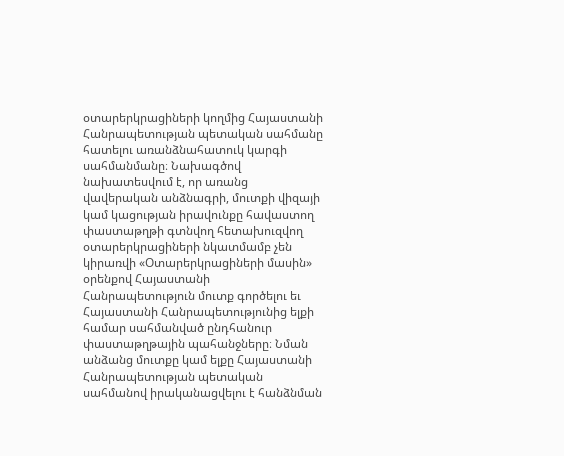օտարերկրացիների կողմից Հայաստանի Հանրապետության պետական սահմանը հատելու առանձնահատուկ կարգի սահմանմանը։ Նախագծով նախատեսվում է, որ առանց վավերական անձնագրի, մուտքի վիզայի կամ կացության իրավունքը հավաստող փաստաթղթի գտնվող հետախուզվող օտարերկրացիների նկատմամբ չեն կիրառվի «Օտարերկրացիների մասին» օրենքով Հայաստանի Հանրապետություն մուտք գործելու եւ Հայաստանի Հանրապետությունից ելքի համար սահմանված ընդհանուր փաստաթղթային պահանջները։ Նման անձանց մուտքը կամ ելքը Հայաստանի Հանրապետության պետական սահմանով իրականացվելու է հանձնման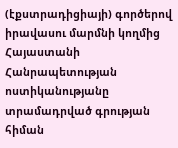(էքստրադիցիայի) գործերով իրավասու մարմնի կողմից Հայաստանի Հանրապետության ոստիկանությանը տրամադրված գրության հիման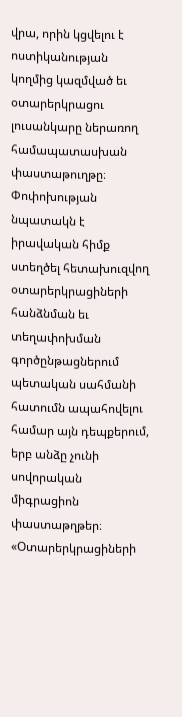վրա, որին կցվելու է ոստիկանության կողմից կազմված եւ օտարերկրացու լուսանկարը ներառող համապատասխան փաստաթուղթը։ Փոփոխության նպատակն է իրավական հիմք ստեղծել հետախուզվող օտարերկրացիների հանձնման եւ տեղափոխման գործընթացներում պետական սահմանի հատումն ապահովելու համար այն դեպքերում, երբ անձը չունի սովորական միգրացիոն փաստաթղթեր։
«Օտարերկրացիների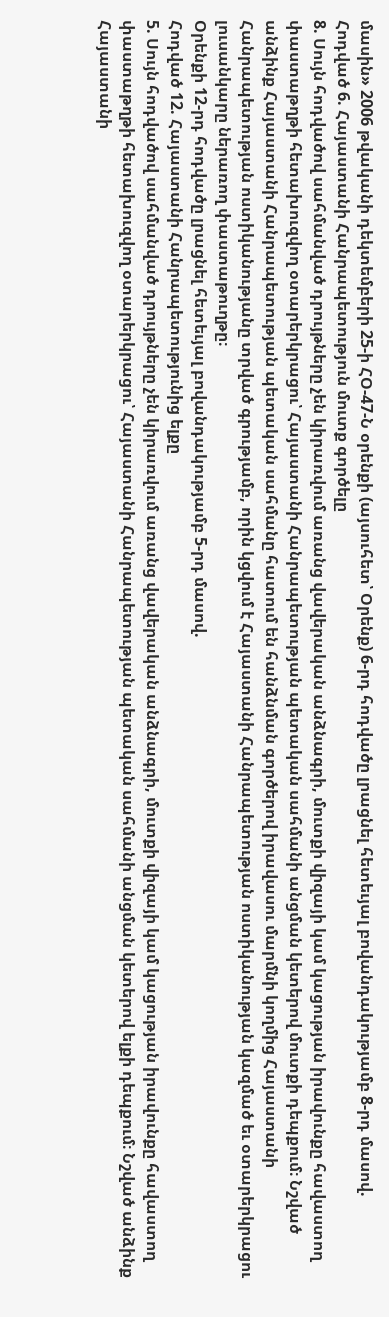մասին» 2006 թվականի դեկտեմբերի 25-ի ՀՕ-47-Ն օրենքի (այսուհետ՝ Օրենք) 6-րդ հոդվածը լրացնել հետեւյալ բովանդակությամբ 8-րդ մասով.
Հոդված 6. Հայաստանի Հանրապետություն մուտք գործելը
8. Սույն հոդվածով սահմանված դրույթները չեն կիրառվում առանց վավերական անձնագրի, մուտքի վիզայի կամ կացության իրավունքը հավաստող փաստաթղթի հետախուզվող օտարերկրացու՝ Հայաստանի Հանրապետության պետական սահմանի անցման կետերով մուտքի դեպքում։ Նշված անձինք Հայաստանի Հանրապետության պետական սահմանը հատում են հանձնման գործերով իրավասու մարմնի կողմից Հայաստանի Հանրապետության ոստիկանությանը տրված գրությամբ, որին կցվում է Հայաստանի Հանրապետության ոստիկանության կազմած եւ օտարերկրացու լուսանկարը ներառող փաստաթուղթը։
Օրենքի 12-րդ հոդվածը լրացնել հետեւյալ բովանդակությամբ 5-րդ մասով.
Հոդված 12. Հայաստանի Հանրապետությունից ելքը
5. Սույն հոդվածով սահմանված դրույթները չեն կիրառվում առանց վավերական անձնագրի, մուտքի վիզայի կամ կացության իրավունքը հավաստող փաստաթղթի հետախուզվող օտարերկրացու՝ Հայաստանի Հանրապետության պետական սահմանի անցման կետերով ելքի դեպքում։ Նշված անձինք Հայաստանի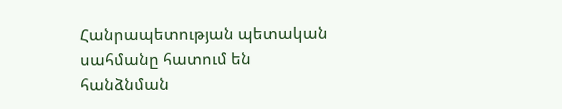Հանրապետության պետական սահմանը հատում են հանձնման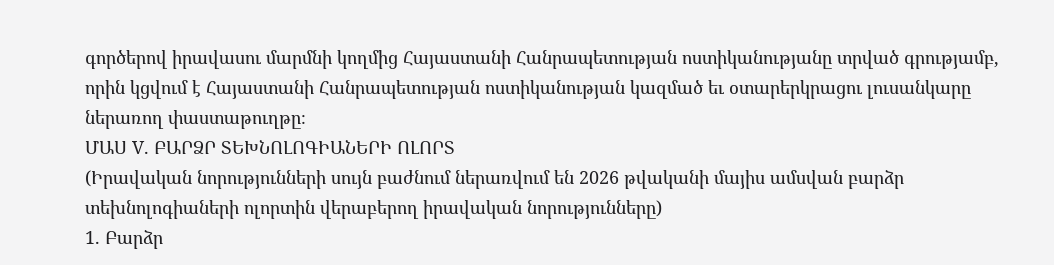գործերով իրավասու մարմնի կողմից Հայաստանի Հանրապետության ոստիկանությանը տրված գրությամբ, որին կցվում է Հայաստանի Հանրապետության ոստիկանության կազմած եւ օտարերկրացու լուսանկարը ներառող փաստաթուղթը։
ՄԱՍ V. ԲԱՐՁՐ ՏԵԽՆՈԼՈԳԻԱՆԵՐԻ ՈԼՈՐՏ
(Իրավական նորությունների սույն բաժնում ներառվում են 2026 թվականի մայիս ամսվան բարձր տեխնոլոգիաների ոլորտին վերաբերող իրավական նորությունները)
1. Բարձր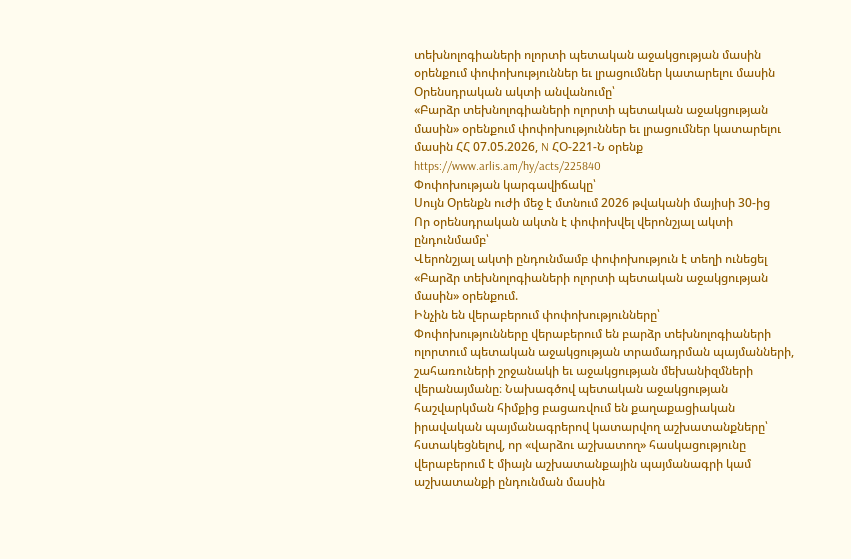տեխնոլոգիաների ոլորտի պետական աջակցության մասին օրենքում փոփոխություններ եւ լրացումներ կատարելու մասին
Օրենսդրական ակտի անվանումը՝
«Բարձր տեխնոլոգիաների ոլորտի պետական աջակցության մասին» օրենքում փոփոխություններ եւ լրացումներ կատարելու մասին ՀՀ 07.05.2026, N ՀՕ-221-Ն օրենք https://www.arlis.am/hy/acts/225840
Փոփոխության կարգավիճակը՝
Սույն Օրենքն ուժի մեջ է մտնում 2026 թվականի մայիսի 30-ից
Որ օրենսդրական ակտն է փոփոխվել վերոնշյալ ակտի ընդունմամբ՝
Վերոնշյալ ակտի ընդունմամբ փոփոխություն է տեղի ունեցել «Բարձր տեխնոլոգիաների ոլորտի պետական աջակցության մասին» օրենքում.
Ինչին են վերաբերում փոփոխությունները՝
Փոփոխությունները վերաբերում են բարձր տեխնոլոգիաների ոլորտում պետական աջակցության տրամադրման պայմանների, շահառուների շրջանակի եւ աջակցության մեխանիզմների վերանայմանը։ Նախագծով պետական աջակցության հաշվարկման հիմքից բացառվում են քաղաքացիական իրավական պայմանագրերով կատարվող աշխատանքները՝ հստակեցնելով, որ «վարձու աշխատող» հասկացությունը վերաբերում է միայն աշխատանքային պայմանագրի կամ աշխատանքի ընդունման մասին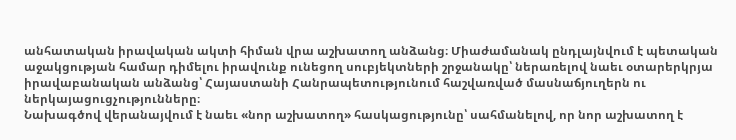անհատական իրավական ակտի հիման վրա աշխատող անձանց։ Միաժամանակ ընդլայնվում է պետական աջակցության համար դիմելու իրավունք ունեցող սուբյեկտների շրջանակը՝ ներառելով նաեւ օտարերկրյա իրավաբանական անձանց՝ Հայաստանի Հանրապետությունում հաշվառված մասնաճյուղերն ու ներկայացուցչությունները։
Նախագծով վերանայվում է նաեւ «նոր աշխատող» հասկացությունը՝ սահմանելով, որ նոր աշխատող է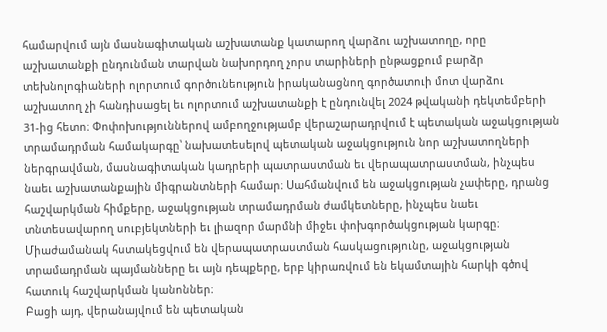համարվում այն մասնագիտական աշխատանք կատարող վարձու աշխատողը, որը աշխատանքի ընդունման տարվան նախորդող չորս տարիների ընթացքում բարձր տեխնոլոգիաների ոլորտում գործունեություն իրականացնող գործատուի մոտ վարձու աշխատող չի հանդիսացել եւ ոլորտում աշխատանքի է ընդունվել 2024 թվականի դեկտեմբերի 31-ից հետո։ Փոփոխություններով ամբողջությամբ վերաշարադրվում է պետական աջակցության տրամադրման համակարգը՝ նախատեսելով պետական աջակցություն նոր աշխատողների ներգրավման, մասնագիտական կադրերի պատրաստման եւ վերապատրաստման, ինչպես նաեւ աշխատանքային միգրանտների համար։ Սահմանվում են աջակցության չափերը, դրանց հաշվարկման հիմքերը, աջակցության տրամադրման ժամկետները, ինչպես նաեւ տնտեսավարող սուբյեկտների եւ լիազոր մարմնի միջեւ փոխգործակցության կարգը։ Միաժամանակ հստակեցվում են վերապատրաստման հասկացությունը, աջակցության տրամադրման պայմանները եւ այն դեպքերը, երբ կիրառվում են եկամտային հարկի գծով հատուկ հաշվարկման կանոններ։
Բացի այդ, վերանայվում են պետական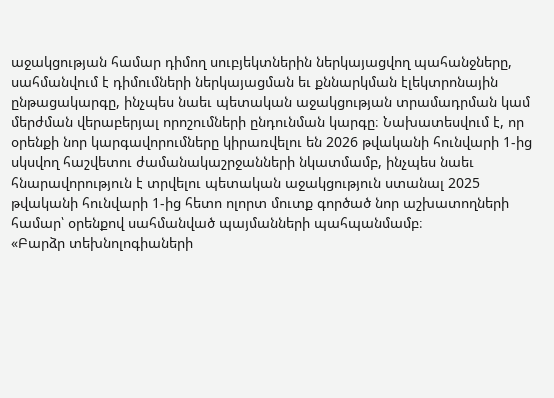աջակցության համար դիմող սուբյեկտներին ներկայացվող պահանջները, սահմանվում է դիմումների ներկայացման եւ քննարկման էլեկտրոնային ընթացակարգը, ինչպես նաեւ պետական աջակցության տրամադրման կամ մերժման վերաբերյալ որոշումների ընդունման կարգը։ Նախատեսվում է, որ օրենքի նոր կարգավորումները կիրառվելու են 2026 թվականի հունվարի 1-ից սկսվող հաշվետու ժամանակաշրջանների նկատմամբ, ինչպես նաեւ հնարավորություն է տրվելու պետական աջակցություն ստանալ 2025 թվականի հունվարի 1-ից հետո ոլորտ մուտք գործած նոր աշխատողների համար՝ օրենքով սահմանված պայմանների պահպանմամբ։
«Բարձր տեխնոլոգիաների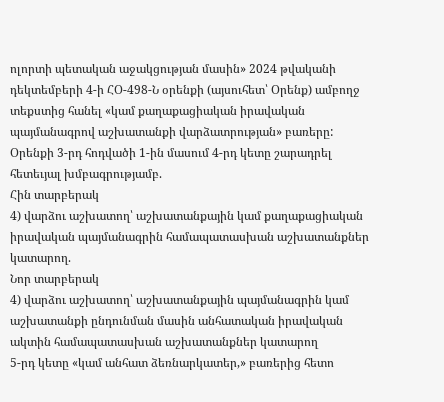ոլորտի պետական աջակցության մասին» 2024 թվականի դեկտեմբերի 4-ի ՀՕ-498-Ն օրենքի (այսուհետ՝ Օրենք) ամբողջ տեքստից հանել «կամ քաղաքացիական իրավական պայմանագրով աշխատանքի վարձատրության» բառերը:
Օրենքի 3-րդ հոդվածի 1-ին մասում 4-րդ կետը շարադրել հետեւյալ խմբագրությամբ.
Հին տարբերակ
4) վարձու աշխատող՝ աշխատանքային կամ քաղաքացիական իրավական պայմանագրին համապատասխան աշխատանքներ կատարող.
Նոր տարբերակ
4) վարձու աշխատող՝ աշխատանքային պայմանագրին կամ աշխատանքի ընդունման մասին անհատական իրավական ակտին համապատասխան աշխատանքներ կատարող
5-րդ կետը «կամ անհատ ձեռնարկատեր,» բառերից հետո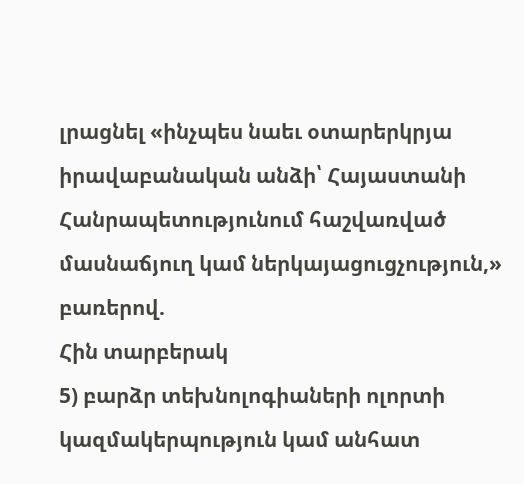լրացնել «ինչպես նաեւ օտարերկրյա իրավաբանական անձի՝ Հայաստանի Հանրապետությունում հաշվառված մասնաճյուղ կամ ներկայացուցչություն,» բառերով.
Հին տարբերակ
5) բարձր տեխնոլոգիաների ոլորտի կազմակերպություն կամ անհատ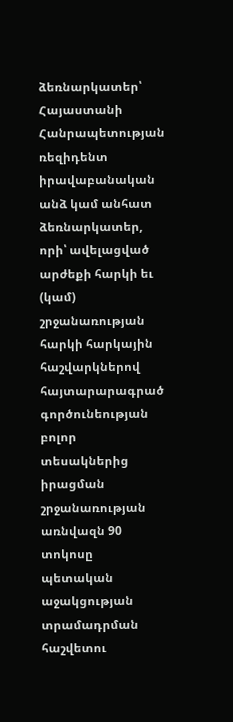ձեռնարկատեր՝ Հայաստանի Հանրապետության ռեզիդենտ իրավաբանական անձ կամ անհատ ձեռնարկատեր, որի՝ ավելացված արժեքի հարկի եւ (կամ) շրջանառության հարկի հարկային հաշվարկներով հայտարարագրած գործունեության բոլոր տեսակներից իրացման շրջանառության առնվազն 90 տոկոսը պետական աջակցության տրամադրման հաշվետու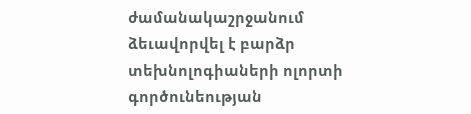ժամանակաշրջանում ձեւավորվել է բարձր տեխնոլոգիաների ոլորտի գործունեության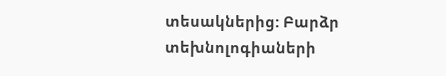տեսակներից: Բարձր տեխնոլոգիաների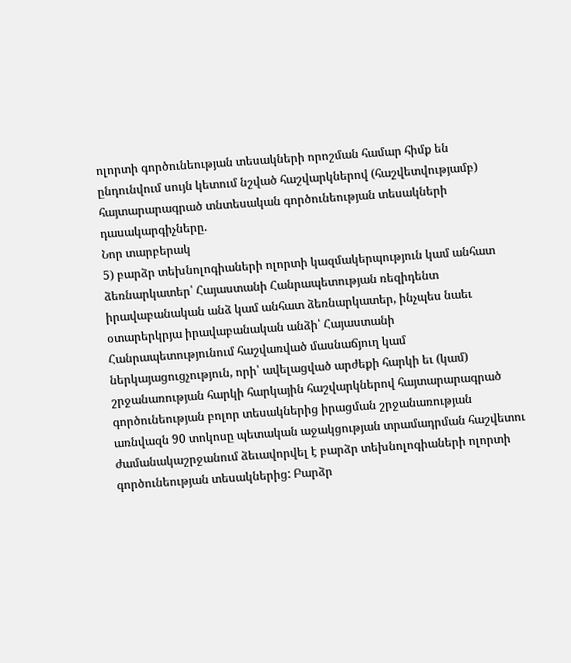ոլորտի գործունեության տեսակների որոշման համար հիմք են ընդունվում սույն կետում նշված հաշվարկներով (հաշվետվությամբ) հայտարարագրած տնտեսական գործունեության տեսակների դասակարգիչները.
Նոր տարբերակ
5) բարձր տեխնոլոգիաների ոլորտի կազմակերպություն կամ անհատ ձեռնարկատեր՝ Հայաստանի Հանրապետության ռեզիդենտ իրավաբանական անձ կամ անհատ ձեռնարկատեր, ինչպես նաեւ օտարերկրյա իրավաբանական անձի՝ Հայաստանի Հանրապետությունում հաշվառված մասնաճյուղ կամ ներկայացուցչություն, որի՝ ավելացված արժեքի հարկի եւ (կամ) շրջանառության հարկի հարկային հաշվարկներով հայտարարագրած գործունեության բոլոր տեսակներից իրացման շրջանառության առնվազն 90 տոկոսը պետական աջակցության տրամադրման հաշվետու ժամանակաշրջանում ձեւավորվել է բարձր տեխնոլոգիաների ոլորտի գործունեության տեսակներից: Բարձր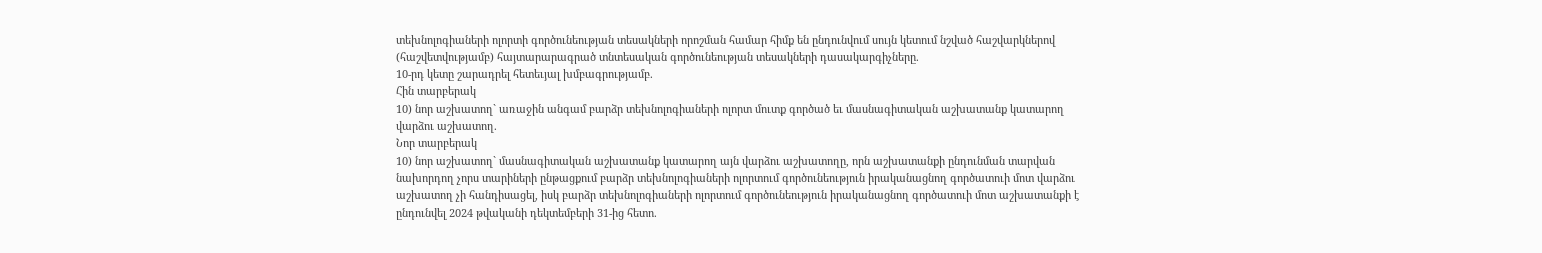տեխնոլոգիաների ոլորտի գործունեության տեսակների որոշման համար հիմք են ընդունվում սույն կետում նշված հաշվարկներով (հաշվետվությամբ) հայտարարագրած տնտեսական գործունեության տեսակների դասակարգիչները.
10-րդ կետը շարադրել հետեւյալ խմբագրությամբ.
Հին տարբերակ
10) նոր աշխատող` առաջին անգամ բարձր տեխնոլոգիաների ոլորտ մուտք գործած եւ մասնագիտական աշխատանք կատարող
վարձու աշխատող.
Նոր տարբերակ
10) նոր աշխատող` մասնագիտական աշխատանք կատարող այն վարձու աշխատողը, որն աշխատանքի ընդունման տարվան նախորդող չորս տարիների ընթացքում բարձր տեխնոլոգիաների ոլորտում գործունեություն իրականացնող գործատուի մոտ վարձու աշխատող չի հանդիսացել, իսկ բարձր տեխնոլոգիաների ոլորտում գործունեություն իրականացնող գործատուի մոտ աշխատանքի է ընդունվել 2024 թվականի դեկտեմբերի 31-ից հետո.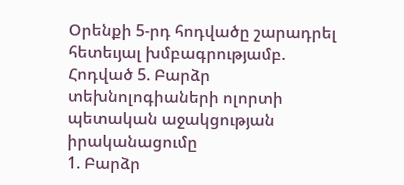Օրենքի 5-րդ հոդվածը շարադրել հետեւյալ խմբագրությամբ.
Հոդված 5. Բարձր տեխնոլոգիաների ոլորտի պետական աջակցության իրականացումը
1. Բարձր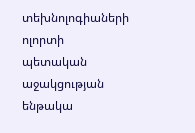տեխնոլոգիաների ոլորտի պետական աջակցության ենթակա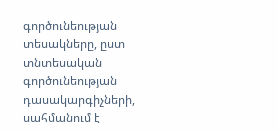գործունեության տեսակները, ըստ տնտեսական գործունեության դասակարգիչների, սահմանում է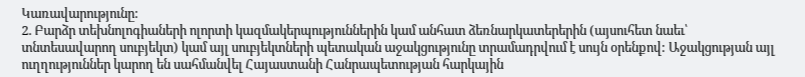Կառավարությունը:
2. Բարձր տեխնոլոգիաների ոլորտի կազմակերպություններին կամ անհատ ձեռնարկատերերին (այսուհետ նաեւ՝ տնտեսավարող սուբյեկտ) կամ այլ սուբյեկտների պետական աջակցությունը տրամադրվում է սույն օրենքով: Աջակցության այլ ուղղություններ կարող են սահմանվել Հայաստանի Հանրապետության հարկային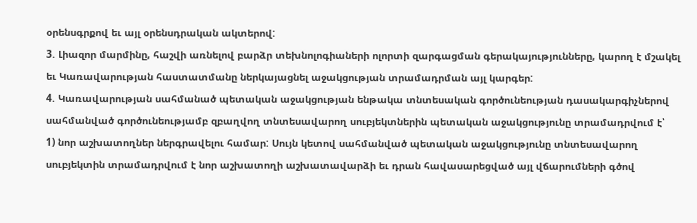օրենսգրքով եւ այլ օրենսդրական ակտերով:
3. Լիազոր մարմինը, հաշվի առնելով բարձր տեխնոլոգիաների ոլորտի զարգացման գերակայությունները, կարող է մշակել եւ Կառավարության հաստատմանը ներկայացնել աջակցության տրամադրման այլ կարգեր:
4. Կառավարության սահմանած պետական աջակցության ենթակա տնտեսական գործունեության դասակարգիչներով սահմանված գործունեությամբ զբաղվող տնտեսավարող սուբյեկտներին պետական աջակցությունը տրամադրվում է՝
1) նոր աշխատողներ ներգրավելու համար: Սույն կետով սահմանված պետական աջակցությունը տնտեսավարող սուբյեկտին տրամադրվում է նոր աշխատողի աշխատավարձի եւ դրան հավասարեցված այլ վճարումների գծով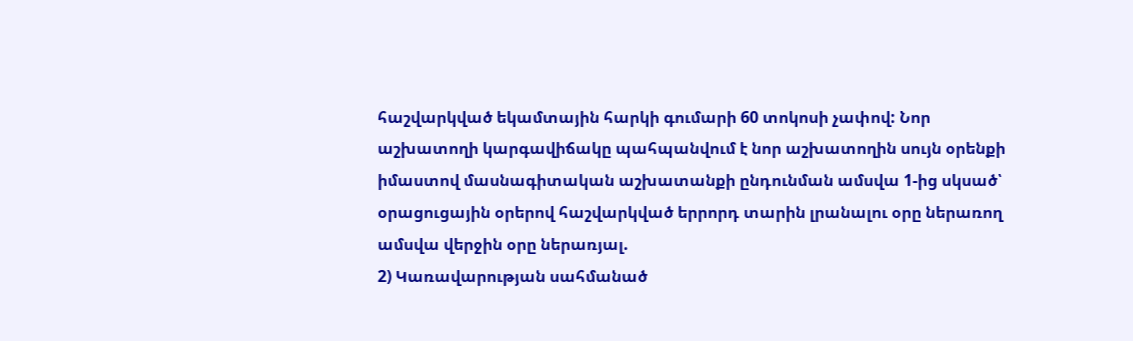հաշվարկված եկամտային հարկի գումարի 60 տոկոսի չափով: Նոր աշխատողի կարգավիճակը պահպանվում է նոր աշխատողին սույն օրենքի իմաստով մասնագիտական աշխատանքի ընդունման ամսվա 1-ից սկսած՝ օրացուցային օրերով հաշվարկված երրորդ տարին լրանալու օրը ներառող ամսվա վերջին օրը ներառյալ.
2) Կառավարության սահմանած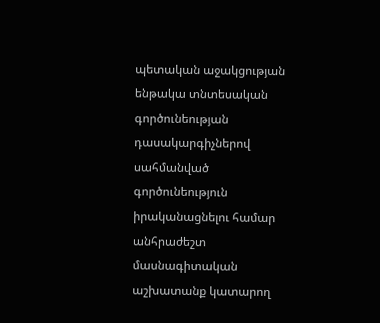պետական աջակցության ենթակա տնտեսական գործունեության դասակարգիչներով սահմանված գործունեություն իրականացնելու համար անհրաժեշտ մասնագիտական աշխատանք կատարող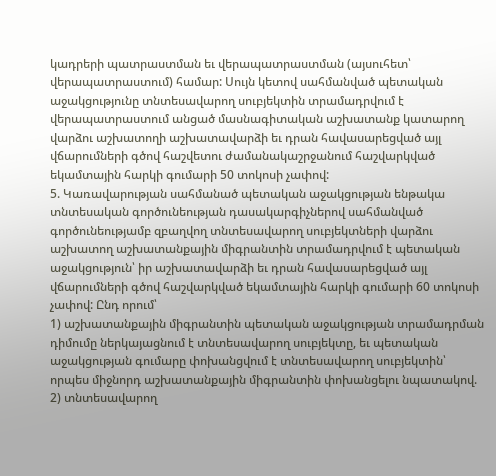կադրերի պատրաստման եւ վերապատրաստման (այսուհետ՝ վերապատրաստում) համար: Սույն կետով սահմանված պետական աջակցությունը տնտեսավարող սուբյեկտին տրամադրվում է վերապատրաստում անցած մասնագիտական աշխատանք կատարող վարձու աշխատողի աշխատավարձի եւ դրան հավասարեցված այլ վճարումների գծով հաշվետու ժամանակաշրջանում հաշվարկված եկամտային հարկի գումարի 50 տոկոսի չափով:
5. Կառավարության սահմանած պետական աջակցության ենթակա տնտեսական գործունեության դասակարգիչներով սահմանված գործունեությամբ զբաղվող տնտեսավարող սուբյեկտների վարձու աշխատող աշխատանքային միգրանտին տրամադրվում է պետական աջակցություն՝ իր աշխատավարձի եւ դրան հավասարեցված այլ վճարումների գծով հաշվարկված եկամտային հարկի գումարի 60 տոկոսի չափով: Ընդ որում՝
1) աշխատանքային միգրանտին պետական աջակցության տրամադրման դիմումը ներկայացնում է տնտեսավարող սուբյեկտը, եւ պետական աջակցության գումարը փոխանցվում է տնտեսավարող սուբյեկտին՝ որպես միջնորդ աշխատանքային միգրանտին փոխանցելու նպատակով.
2) տնտեսավարող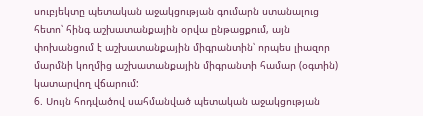սուբյեկտը պետական աջակցության գումարն ստանալուց հետո՝ հինգ աշխատանքային օրվա ընթացքում, այն փոխանցում է աշխատանքային միգրանտին՝ որպես լիազոր մարմնի կողմից աշխատանքային միգրանտի համար (օգտին) կատարվող վճարում:
6. Սույն հոդվածով սահմանված պետական աջակցության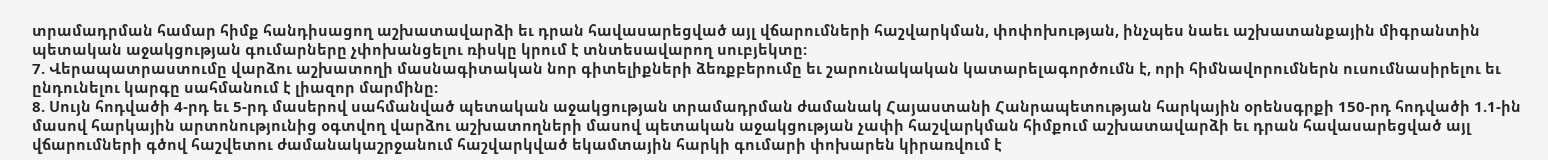տրամադրման համար հիմք հանդիսացող աշխատավարձի եւ դրան հավասարեցված այլ վճարումների հաշվարկման, փոփոխության, ինչպես նաեւ աշխատանքային միգրանտին պետական աջակցության գումարները չփոխանցելու ռիսկը կրում է տնտեսավարող սուբյեկտը:
7. Վերապատրաստումը վարձու աշխատողի մասնագիտական նոր գիտելիքների ձեռքբերումը եւ շարունակական կատարելագործումն է, որի հիմնավորումներն ուսումնասիրելու եւ ընդունելու կարգը սահմանում է լիազոր մարմինը:
8. Սույն հոդվածի 4-րդ եւ 5-րդ մասերով սահմանված պետական աջակցության տրամադրման ժամանակ Հայաստանի Հանրապետության հարկային օրենսգրքի 150-րդ հոդվածի 1.1-ին մասով հարկային արտոնությունից օգտվող վարձու աշխատողների մասով պետական աջակցության չափի հաշվարկման հիմքում աշխատավարձի եւ դրան հավասարեցված այլ վճարումների գծով հաշվետու ժամանակաշրջանում հաշվարկված եկամտային հարկի գումարի փոխարեն կիրառվում է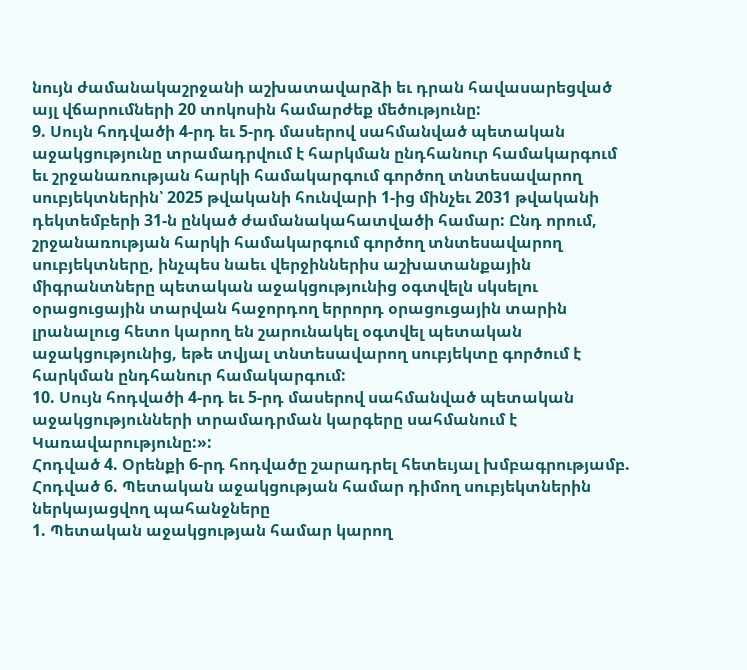նույն ժամանակաշրջանի աշխատավարձի եւ դրան հավասարեցված այլ վճարումների 20 տոկոսին համարժեք մեծությունը:
9. Սույն հոդվածի 4-րդ եւ 5-րդ մասերով սահմանված պետական աջակցությունը տրամադրվում է հարկման ընդհանուր համակարգում եւ շրջանառության հարկի համակարգում գործող տնտեսավարող սուբյեկտներին՝ 2025 թվականի հունվարի 1-ից մինչեւ 2031 թվականի դեկտեմբերի 31-ն ընկած ժամանակահատվածի համար: Ընդ որում, շրջանառության հարկի համակարգում գործող տնտեսավարող սուբյեկտները, ինչպես նաեւ վերջիններիս աշխատանքային միգրանտները պետական աջակցությունից օգտվելն սկսելու օրացուցային տարվան հաջորդող երրորդ օրացուցային տարին լրանալուց հետո կարող են շարունակել օգտվել պետական աջակցությունից, եթե տվյալ տնտեսավարող սուբյեկտը գործում է հարկման ընդհանուր համակարգում:
10. Սույն հոդվածի 4-րդ եւ 5-րդ մասերով սահմանված պետական աջակցությունների տրամադրման կարգերը սահմանում է Կառավարությունը:»:
Հոդված 4. Օրենքի 6-րդ հոդվածը շարադրել հետեւյալ խմբագրությամբ.
Հոդված 6. Պետական աջակցության համար դիմող սուբյեկտներին ներկայացվող պահանջները
1. Պետական աջակցության համար կարող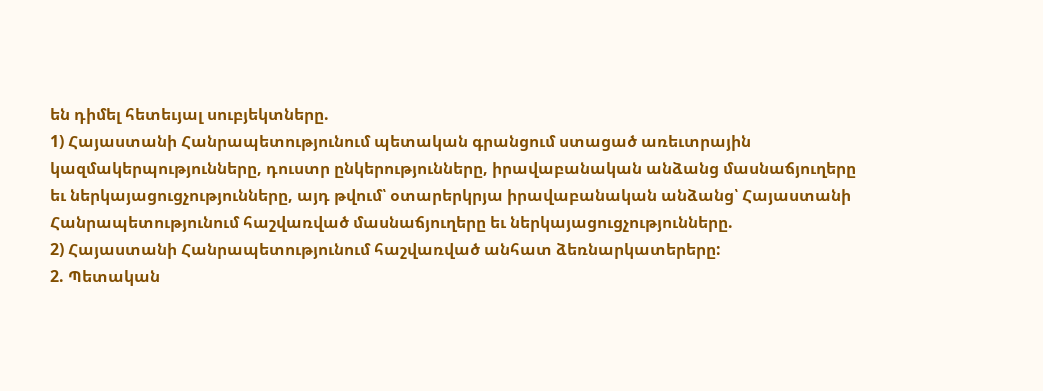են դիմել հետեւյալ սուբյեկտները.
1) Հայաստանի Հանրապետությունում պետական գրանցում ստացած առեւտրային կազմակերպությունները, դուստր ընկերությունները, իրավաբանական անձանց մասնաճյուղերը եւ ներկայացուցչությունները, այդ թվում՝ օտարերկրյա իրավաբանական անձանց՝ Հայաստանի Հանրապետությունում հաշվառված մասնաճյուղերը եւ ներկայացուցչությունները.
2) Հայաստանի Հանրապետությունում հաշվառված անհատ ձեռնարկատերերը:
2. Պետական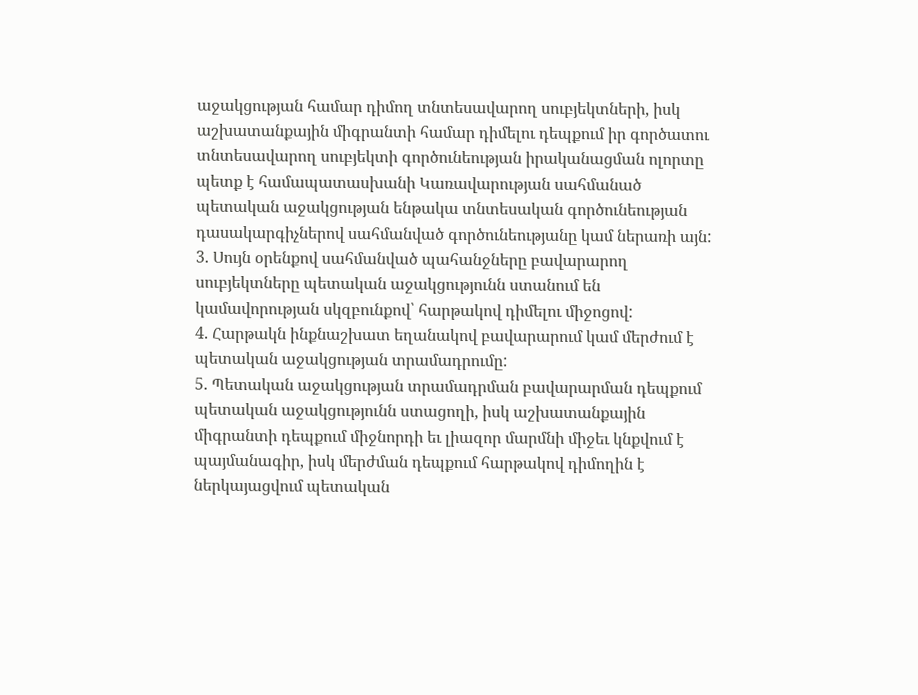աջակցության համար դիմող տնտեսավարող սուբյեկտների, իսկ աշխատանքային միգրանտի համար դիմելու դեպքում իր գործատու տնտեսավարող սուբյեկտի գործունեության իրականացման ոլորտը պետք է համապատասխանի Կառավարության սահմանած պետական աջակցության ենթակա տնտեսական գործունեության դասակարգիչներով սահմանված գործունեությանը կամ ներառի այն:
3. Սույն օրենքով սահմանված պահանջները բավարարող սուբյեկտները պետական աջակցությունն ստանում են կամավորության սկզբունքով՝ հարթակով դիմելու միջոցով:
4. Հարթակն ինքնաշխատ եղանակով բավարարում կամ մերժում է պետական աջակցության տրամադրումը:
5. Պետական աջակցության տրամադրման բավարարման դեպքում պետական աջակցությունն ստացողի, իսկ աշխատանքային միգրանտի դեպքում միջնորդի եւ լիազոր մարմնի միջեւ կնքվում է պայմանագիր, իսկ մերժման դեպքում հարթակով դիմողին է ներկայացվում պետական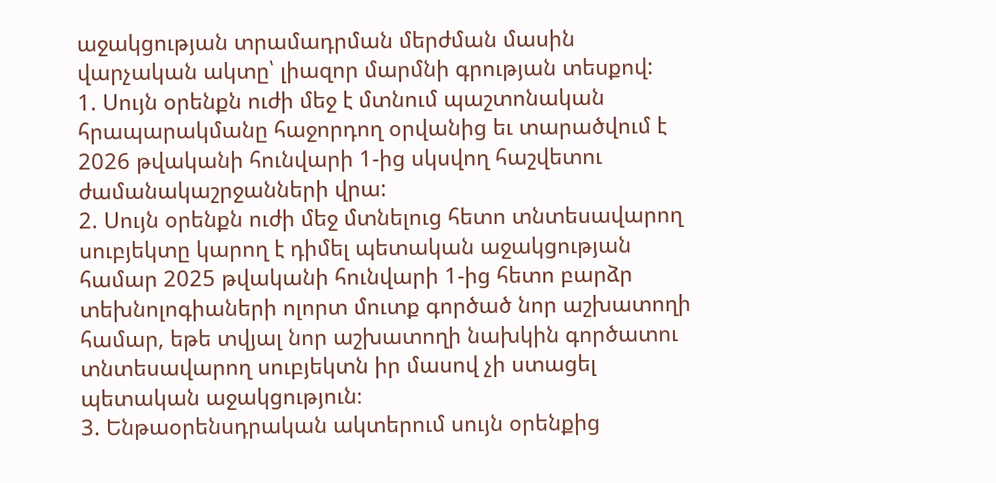աջակցության տրամադրման մերժման մասին վարչական ակտը՝ լիազոր մարմնի գրության տեսքով:
1. Սույն օրենքն ուժի մեջ է մտնում պաշտոնական հրապարակմանը հաջորդող օրվանից եւ տարածվում է 2026 թվականի հունվարի 1-ից սկսվող հաշվետու ժամանակաշրջանների վրա:
2. Սույն օրենքն ուժի մեջ մտնելուց հետո տնտեսավարող սուբյեկտը կարող է դիմել պետական աջակցության համար 2025 թվականի հունվարի 1-ից հետո բարձր տեխնոլոգիաների ոլորտ մուտք գործած նոր աշխատողի համար, եթե տվյալ նոր աշխատողի նախկին գործատու տնտեսավարող սուբյեկտն իր մասով չի ստացել պետական աջակցություն։
3. Ենթաօրենսդրական ակտերում սույն օրենքից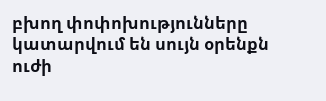բխող փոփոխությունները կատարվում են սույն օրենքն ուժի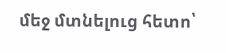մեջ մտնելուց հետո՝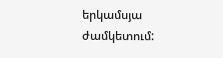երկամսյա ժամկետում: